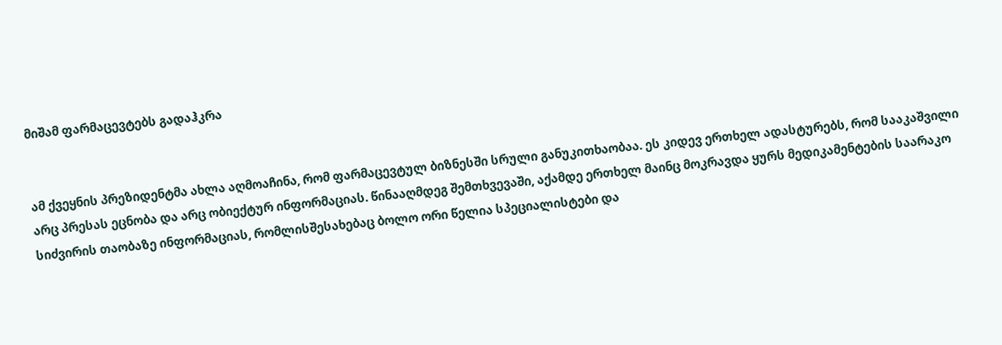მიშამ ფარმაცევტებს გადაჰკრა


ამ ქვეყნის პრეზიდენტმა ახლა აღმოაჩინა, რომ ფარმაცევტულ ბიზნესში სრული განუკითხაობაა. ეს კიდევ ერთხელ ადასტურებს, რომ სააკაშვილი არც პრესას ეცნობა და არც ობიექტურ ინფორმაციას. წინააღმდეგ შემთხვევაში, აქამდე ერთხელ მაინც მოკრავდა ყურს მედიკამენტების საარაკო სიძვირის თაობაზე ინფორმაციას, რომლისშესახებაც ბოლო ორი წელია სპეციალისტები და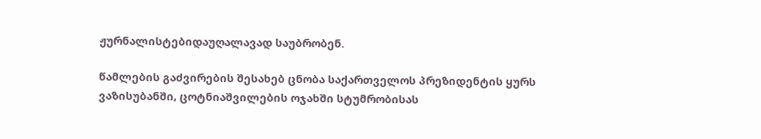ჟურნალისტებიდაუღალავად საუბრობენ.

წამლების გაძვირების შესახებ ცნობა საქართველოს პრეზიდენტის ყურს ვაზისუბანში, ცოტნიაშვილების ოჯახში სტუმრობისას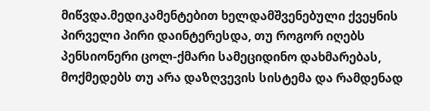მიწვდა.მედიკამენტებით ხელდამშვენებული ქვეყნის პირველი პირი დაინტერესდა, თუ როგორ იღებს პენსიონერი ცოლ-ქმარი სამეციდინო დახმარებას, მოქმედებს თუ არა დაზღვევის სისტემა და რამდენად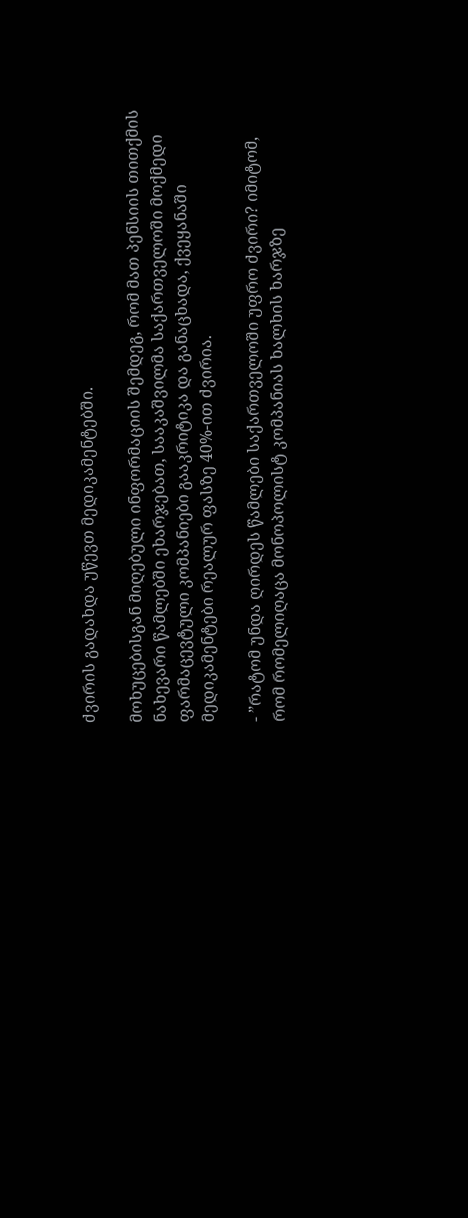ძვირის გადახდა უწევთ მედიკამენტებში.

მოხუცებისგან მიღებული ინფორმაციის შემდეგ, რომ მათ პენსიის თითქმის ნახევარი წამლებში ეხარჯებათ, სააკაშვილმა საქართველოში მოქმედი ფარმაცევტული კომპანიები გააკრიტიკა და განაცხადა, ქვეყანაში მედიკამენტები რეალურ ფასზე 40%-ით ძვირია.

- ”რატომ უნდა ღირდეს წამლები საქართველოში უფრო ძვირი? იმიტომ, რომ რომელიღაცა მონოპოლისტ კომპანიას ხალხის ხარჯზე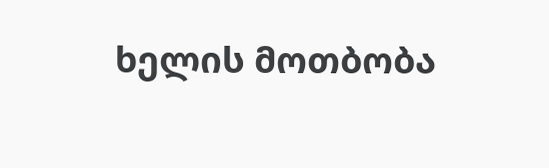ხელის მოთბობა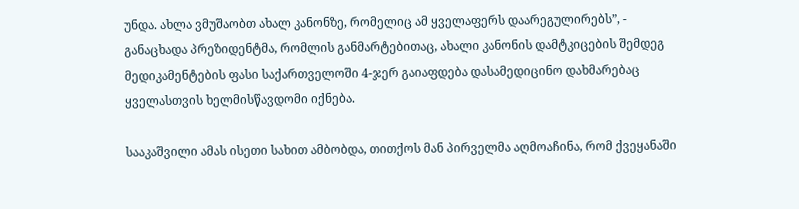უნდა. ახლა ვმუშაობთ ახალ კანონზე, რომელიც ამ ყველაფერს დაარეგულირებს”, - განაცხადა პრეზიდენტმა, რომლის განმარტებითაც, ახალი კანონის დამტკიცების შემდეგ მედიკამენტების ფასი საქართველოში 4-ჯერ გაიაფდება დასამედიცინო დახმარებაც ყველასთვის ხელმისწავდომი იქნება.

სააკაშვილი ამას ისეთი სახით ამბობდა, თითქოს მან პირველმა აღმოაჩინა, რომ ქვეყანაში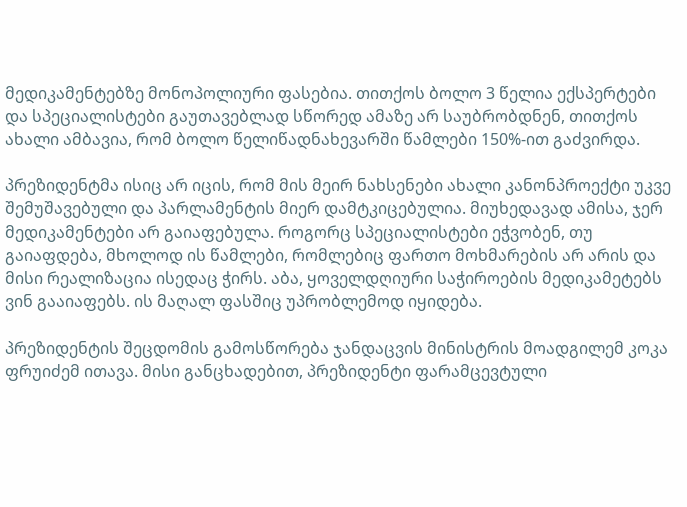მედიკამენტებზე მონოპოლიური ფასებია. თითქოს ბოლო 3 წელია ექსპერტები და სპეციალისტები გაუთავებლად სწორედ ამაზე არ საუბრობდნენ, თითქოს ახალი ამბავია, რომ ბოლო წელიწადნახევარში წამლები 150%-ით გაძვირდა.

პრეზიდენტმა ისიც არ იცის, რომ მის მეირ ნახსენები ახალი კანონპროექტი უკვე შემუშავებული და პარლამენტის მიერ დამტკიცებულია. მიუხედავად ამისა, ჯერ მედიკამენტები არ გაიაფებულა. როგორც სპეციალისტები ეჭვობენ, თუ გაიაფდება, მხოლოდ ის წამლები, რომლებიც ფართო მოხმარების არ არის და მისი რეალიზაცია ისედაც ჭირს. აბა, ყოველდღიური საჭიროების მედიკამეტებს ვინ გააიაფებს. ის მაღალ ფასშიც უპრობლემოდ იყიდება.

პრეზიდენტის შეცდომის გამოსწორება ჯანდაცვის მინისტრის მოადგილემ კოკა ფრუიძემ ითავა. მისი განცხადებით, პრეზიდენტი ფარამცევტული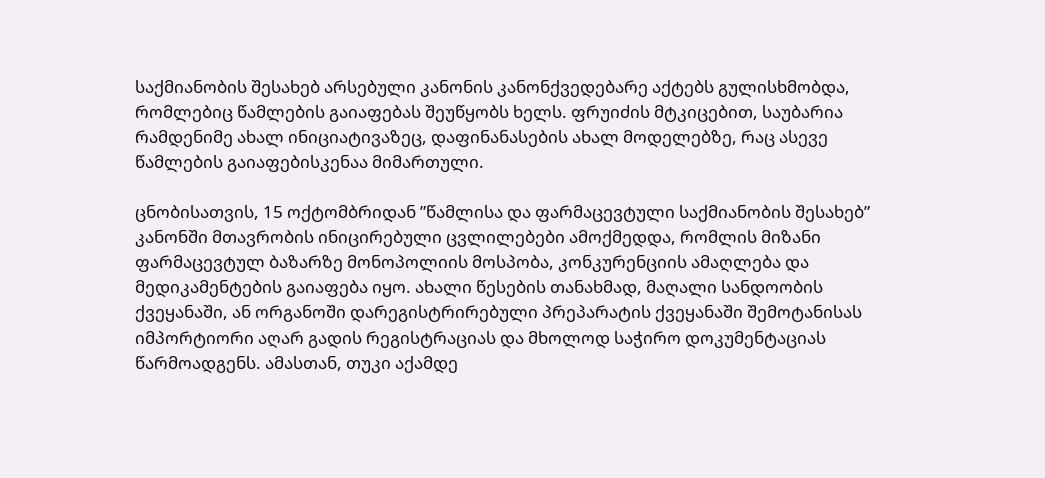საქმიანობის შესახებ არსებული კანონის კანონქვედებარე აქტებს გულისხმობდა, რომლებიც წამლების გაიაფებას შეუწყობს ხელს. ფრუიძის მტკიცებით, საუბარია რამდენიმე ახალ ინიციატივაზეც, დაფინანასების ახალ მოდელებზე, რაც ასევე წამლების გაიაფებისკენაა მიმართული.

ცნობისათვის, 15 ოქტომბრიდან ”წამლისა და ფარმაცევტული საქმიანობის შესახებ” კანონში მთავრობის ინიცირებული ცვლილებები ამოქმედდა, რომლის მიზანი ფარმაცევტულ ბაზარზე მონოპოლიის მოსპობა, კონკურენციის ამაღლება და მედიკამენტების გაიაფება იყო. ახალი წესების თანახმად, მაღალი სანდოობის ქვეყანაში, ან ორგანოში დარეგისტრირებული პრეპარატის ქვეყანაში შემოტანისას იმპორტიორი აღარ გადის რეგისტრაციას და მხოლოდ საჭირო დოკუმენტაციას წარმოადგენს. ამასთან, თუკი აქამდე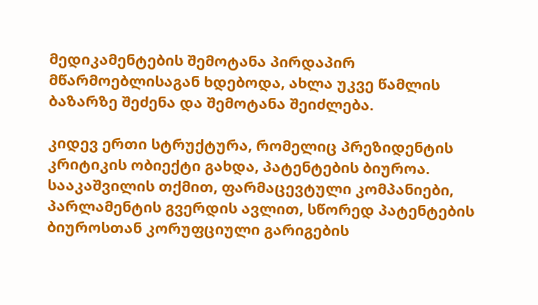მედიკამენტების შემოტანა პირდაპირ მწარმოებლისაგან ხდებოდა, ახლა უკვე წამლის ბაზარზე შეძენა და შემოტანა შეიძლება.

კიდევ ერთი სტრუქტურა, რომელიც პრეზიდენტის კრიტიკის ობიექტი გახდა, პატენტების ბიუროა. სააკაშვილის თქმით, ფარმაცევტული კომპანიები, პარლამენტის გვერდის ავლით, სწორედ პატენტების ბიუროსთან კორუფციული გარიგების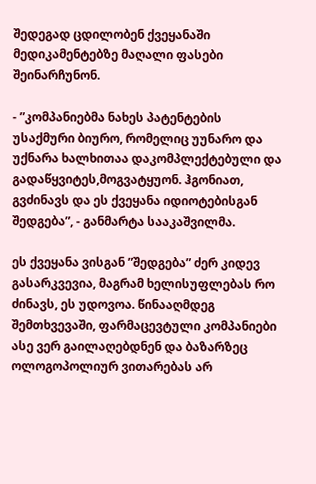შედეგად ცდილობენ ქვეყანაში მედიკამენტებზე მაღალი ფასები შეინარჩუნონ.

- ”კომპანიებმა ნახეს პატენტების უსაქმური ბიურო, რომელიც უუნარო და უქნარა ხალხითაა დაკომპლექტებული და გადაწყვიტეს,მოგვატყუონ. ჰგონიათ, გვძინავს და ეს ქვეყანა იდიოტებისგან შედგება”, - განმარტა სააკაშვილმა.

ეს ქვეყანა ვისგან ”შედგება” ძერ კიდევ გასარკვევია, მაგრამ ხელისუფლებას რო ძინავს, ეს უდოვოა. წინააღმდეგ შემთხვევაში, ფარმაცევტული კომპანიები ასე ვერ გაილაღებდნენ და ბაზარზეც ოლოგოპოლიურ ვითარებას არ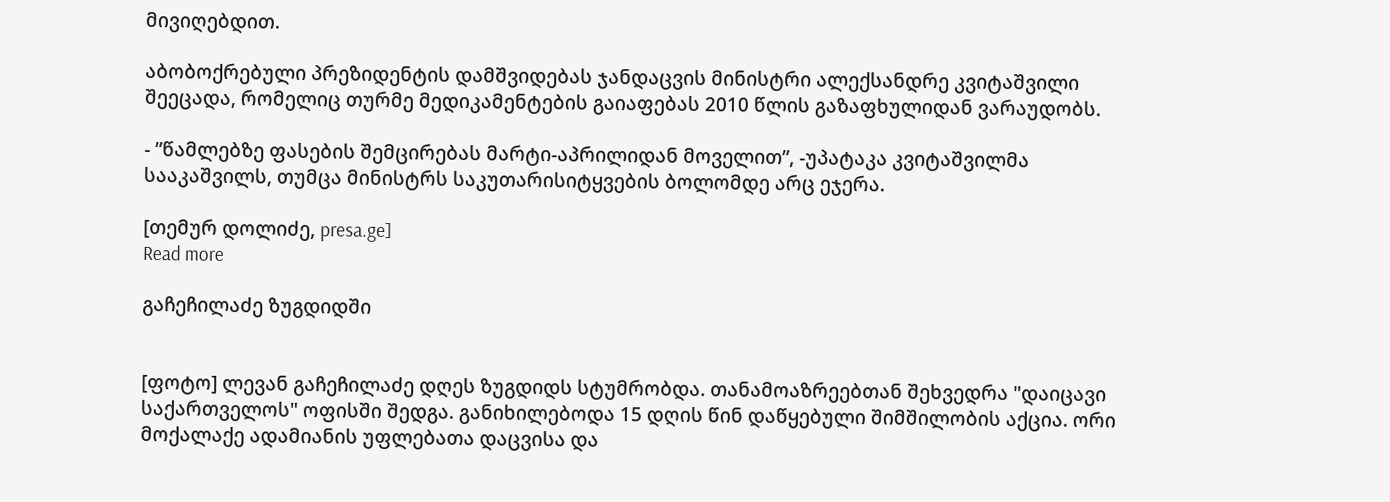მივიღებდით.

აბობოქრებული პრეზიდენტის დამშვიდებას ჯანდაცვის მინისტრი ალექსანდრე კვიტაშვილი შეეცადა, რომელიც თურმე მედიკამენტების გაიაფებას 2010 წლის გაზაფხულიდან ვარაუდობს.

- ”წამლებზე ფასების შემცირებას მარტი-აპრილიდან მოველით”, -უპატაკა კვიტაშვილმა სააკაშვილს, თუმცა მინისტრს საკუთარისიტყვების ბოლომდე არც ეჯერა.

[თემურ დოლიძე, presa.ge]
Read more

გაჩეჩილაძე ზუგდიდში


[ფოტო] ლევან გაჩეჩილაძე დღეს ზუგდიდს სტუმრობდა. თანამოაზრეებთან შეხვედრა "დაიცავი საქართველოს" ოფისში შედგა. განიხილებოდა 15 დღის წინ დაწყებული შიმშილობის აქცია. ორი მოქალაქე ადამიანის უფლებათა დაცვისა და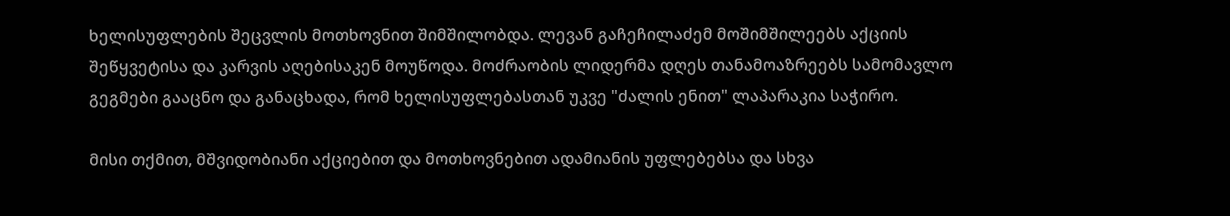ხელისუფლების შეცვლის მოთხოვნით შიმშილობდა. ლევან გაჩეჩილაძემ მოშიმშილეებს აქციის შეწყვეტისა და კარვის აღებისაკენ მოუწოდა. მოძრაობის ლიდერმა დღეს თანამოაზრეებს სამომავლო გეგმები გააცნო და განაცხადა, რომ ხელისუფლებასთან უკვე "ძალის ენით" ლაპარაკია საჭირო.

მისი თქმით, მშვიდობიანი აქციებით და მოთხოვნებით ადამიანის უფლებებსა და სხვა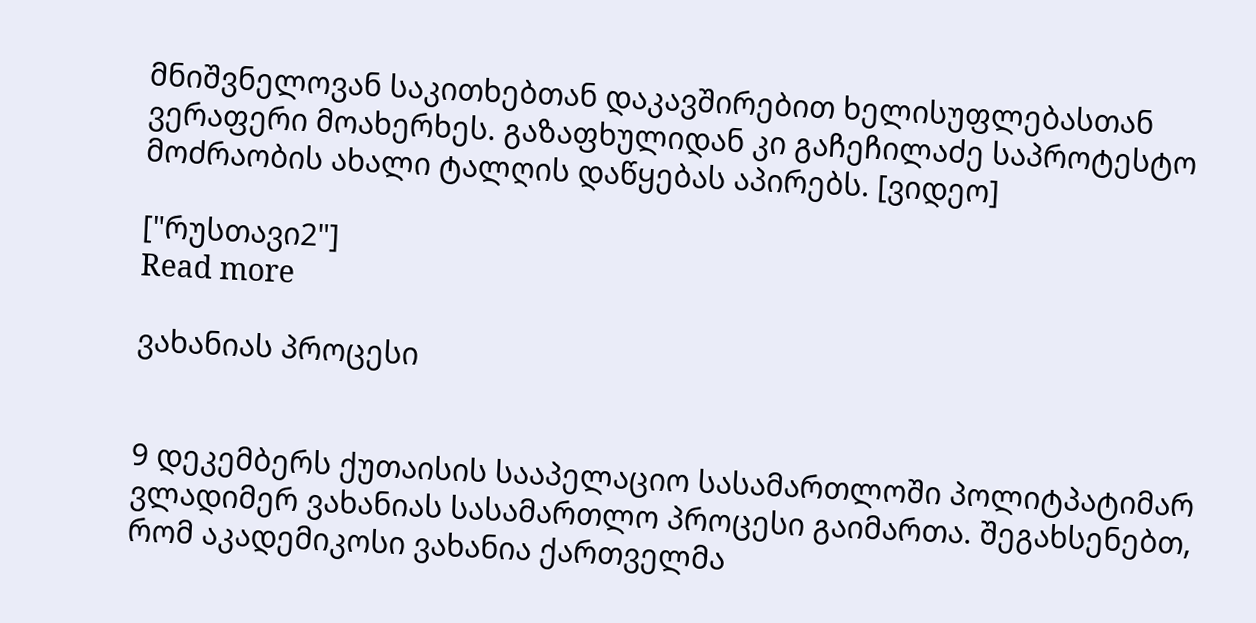მნიშვნელოვან საკითხებთან დაკავშირებით ხელისუფლებასთან ვერაფერი მოახერხეს. გაზაფხულიდან კი გაჩეჩილაძე საპროტესტო მოძრაობის ახალი ტალღის დაწყებას აპირებს. [ვიდეო]

["რუსთავი2"]
Read more

ვახანიას პროცესი


9 დეკემბერს ქუთაისის სააპელაციო სასამართლოში პოლიტპატიმარ ვლადიმერ ვახანიას სასამართლო პროცესი გაიმართა. შეგახსენებთ, რომ აკადემიკოსი ვახანია ქართველმა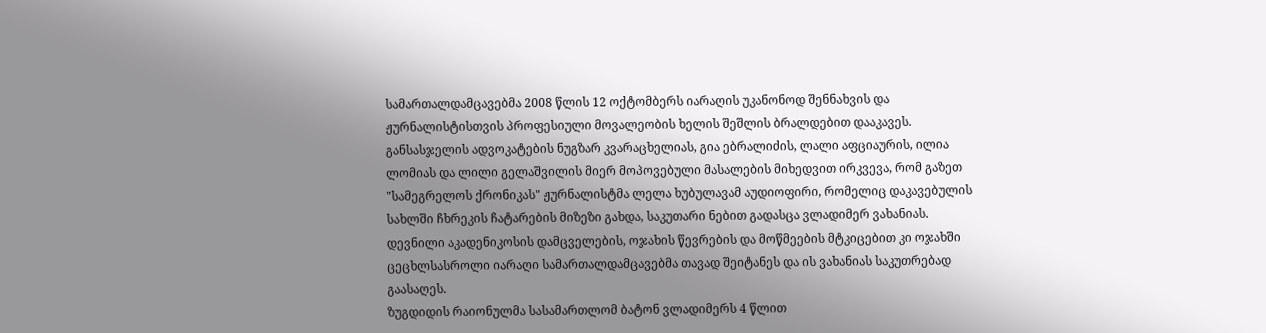სამართალდამცავებმა 2008 წლის 12 ოქტომბერს იარაღის უკანონოდ შენნახვის და ჟურნალისტისთვის პროფესიული მოვალეობის ხელის შეშლის ბრალდებით დააკავეს. განსასჯელის ადვოკატების ნუგზარ კვარაცხელიას, გია ებრალიძის, ლალი აფციაურის, ილია ლომიას და ლილი გელაშვილის მიერ მოპოვებული მასალების მიხედვით ირკვევა, რომ გაზეთ "სამეგრელოს ქრონიკას" ჟურნალისტმა ლელა ხუბულავამ აუდიოფირი, რომელიც დაკავებულის სახლში ჩხრეკის ჩატარების მიზეზი გახდა, საკუთარი ნებით გადასცა ვლადიმერ ვახანიას. დევნილი აკადენიკოსის დამცველების, ოჯახის წევრების და მოწმეების მტკიცებით კი ოჯახში ცეცხლსასროლი იარაღი სამართალდამცავებმა თავად შეიტანეს და ის ვახანიას საკუთრებად გაასაღეს.
ზუგდიდის რაიონულმა სასამართლომ ბატონ ვლადიმერს 4 წლით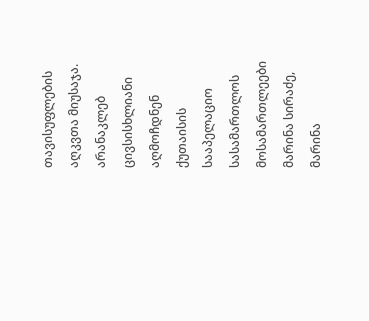თავისუფლების აღკვთა მიუსაჯა.
არანაკლებ ცივსისხლიანი აღმოჩდნენ ქუთაისის სააპელაციო სასამართლოს მოსამართლეები მარინა სირაძე, მარინა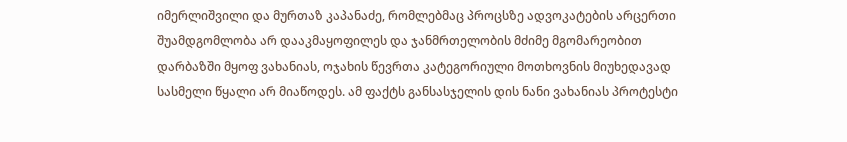იმერლიშვილი და მურთაზ კაპანაძე, რომლებმაც პროცსზე ადვოკატების არცერთი შუამდგომლობა არ დააკმაყოფილეს და ჯანმრთელობის მძიმე მგომარეობით დარბაზში მყოფ ვახანიას, ოჯახის წევრთა კატეგორიული მოთხოვნის მიუხედავად სასმელი წყალი არ მიაწოდეს. ამ ფაქტს განსასჯელის დის ნანი ვახანიას პროტესტი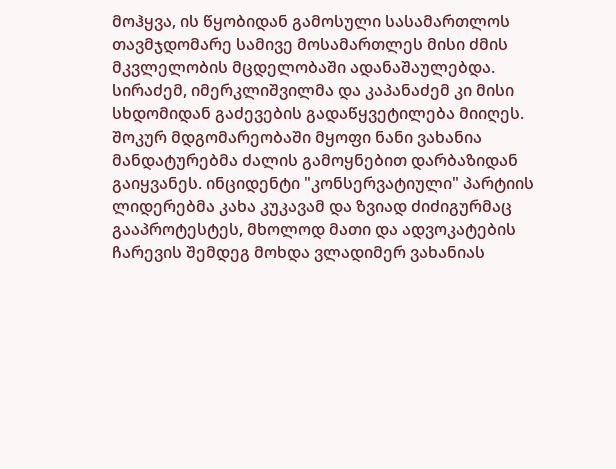მოჰყვა, ის წყობიდან გამოსული სასამართლოს თავმჯდომარე სამივე მოსამართლეს მისი ძმის მკვლელობის მცდელობაში ადანაშაულებდა. სირაძემ, იმერკლიშვილმა და კაპანაძემ კი მისი სხდომიდან გაძევების გადაწყვეტილება მიიღეს. შოკურ მდგომარეობაში მყოფი ნანი ვახანია მანდატურებმა ძალის გამოყნებით დარბაზიდან გაიყვანეს. ინციდენტი "კონსერვატიული" პარტიის ლიდერებმა კახა კუკავამ და ზვიად ძიძიგურმაც გააპროტესტეს, მხოლოდ მათი და ადვოკატების ჩარევის შემდეგ მოხდა ვლადიმერ ვახანიას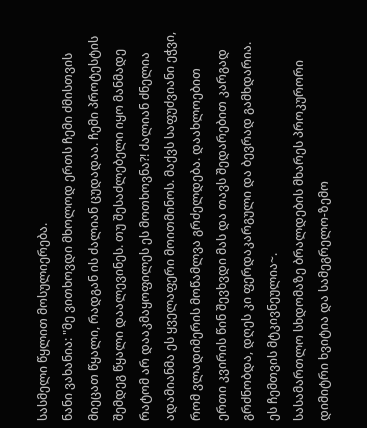სასმელი წყლით მოსულიერება.
ნანი ვახანია: "მე ვითხოვდი მხოლოდ ერთს ჩემი ძმისთვის მიეცათ წყალი, რადგან ის ძალიან ცუდადაა. ჩემი პროტესტის შემდეგ წყალი დაალევინეს. თუ შესაძლებელი იყო მანმადე რატომ არ დააკმაყოფილეს ეს მოთხოვნა?! ძალიან ძნელია ადამიანმა ეს ყველაფერი მოითმინოს. მაქვს საფუძვიანი ეჭვი, რომ ვლადიმერის მოწამლვა გრძელდება. დაახლოებით ერთი კვირის წინ შევხვდი მას და თავს შედარებით კარგად გრძნობდა, დღეს კი ფერდაკარგული და ბევრად გამხდარია. ეს ჩემთვის მტკივნეულია~.
სასამართლო სხდომაზე ბრალდების მხარეს პროკურორი დიმიტრი ხვიტია და სამეგრელო-ზემო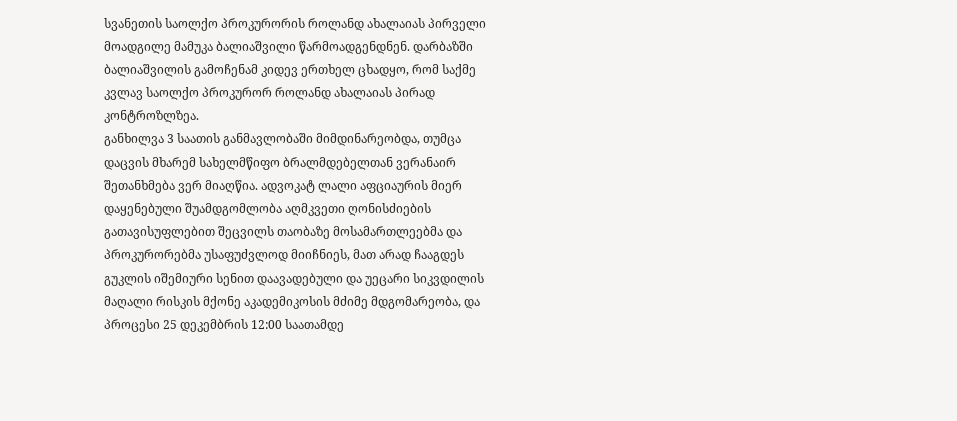სვანეთის საოლქო პროკურორის როლანდ ახალაიას პირველი მოადგილე მამუკა ბალიაშვილი წარმოადგენდნენ. დარბაზში ბალიაშვილის გამოჩენამ კიდევ ერთხელ ცხადყო, რომ საქმე კვლავ საოლქო პროკურორ როლანდ ახალაიას პირად კონტროზლზეა.
განხილვა 3 საათის განმავლობაში მიმდინარეობდა, თუმცა დაცვის მხარემ სახელმწიფო ბრალმდებელთან ვერანაირ შეთანხმება ვერ მიაღწია. ადვოკატ ლალი აფციაურის მიერ დაყენებული შუამდგომლობა აღმკვეთი ღონისძიების გათავისუფლებით შეცვილს თაობაზე მოსამართლეებმა და პროკურორებმა უსაფუძვლოდ მიიჩნიეს, მათ არად ჩააგდეს გუკლის იშემიური სენით დაავადებული და უეცარი სიკვდილის მაღალი რისკის მქონე აკადემიკოსის მძიმე მდგომარეობა, და პროცესი 25 დეკემბრის 12:00 საათამდე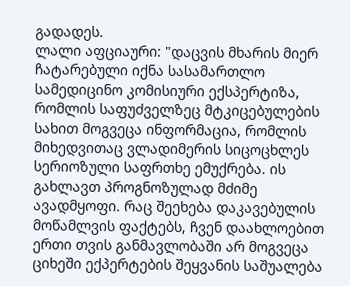გადადეს.
ლალი აფციაური: "დაცვის მხარის მიერ ჩატარებული იქნა სასამართლო სამედიცინო კომისიური ექსპერტიზა, რომლის საფუძველზეც მტკიცებულების სახით მოგვეცა ინფორმაცია, რომლის მიხედვითაც ვლადიმერის სიცოცხლეს სერიოზული საფრთხე ემუქრება. ის გახლავთ პროგნოზულად მძიმე ავადმყოფი. რაც შეეხება დაკავებულის მოწამლვის ფაქტებს, ჩვენ დაახლოებით ერთი თვის განმავლობაში არ მოგვეცა ციხეში ექპერტების შეყვანის საშუალება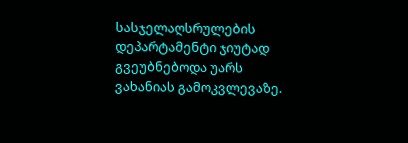სასჯელაღსრულების დეპარტამენტი ჯიუტად გვეუბნებოდა უარს ვახანიას გამოკვლევაზე.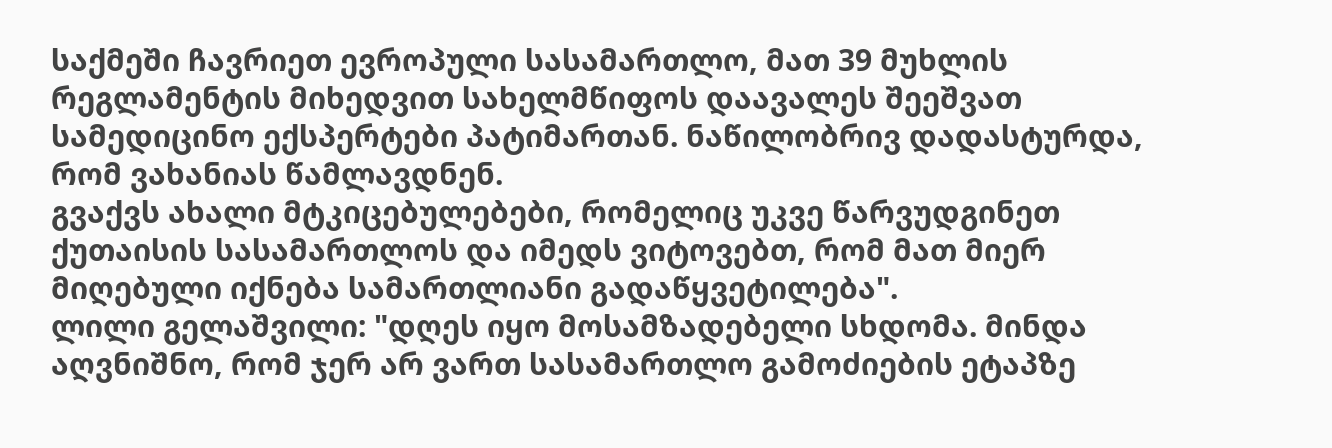საქმეში ჩავრიეთ ევროპული სასამართლო, მათ 39 მუხლის რეგლამენტის მიხედვით სახელმწიფოს დაავალეს შეეშვათ სამედიცინო ექსპერტები პატიმართან. ნაწილობრივ დადასტურდა, რომ ვახანიას წამლავდნენ.
გვაქვს ახალი მტკიცებულებები, რომელიც უკვე წარვუდგინეთ ქუთაისის სასამართლოს და იმედს ვიტოვებთ, რომ მათ მიერ მიღებული იქნება სამართლიანი გადაწყვეტილება".
ლილი გელაშვილი: "დღეს იყო მოსამზადებელი სხდომა. მინდა აღვნიშნო, რომ ჯერ არ ვართ სასამართლო გამოძიების ეტაპზე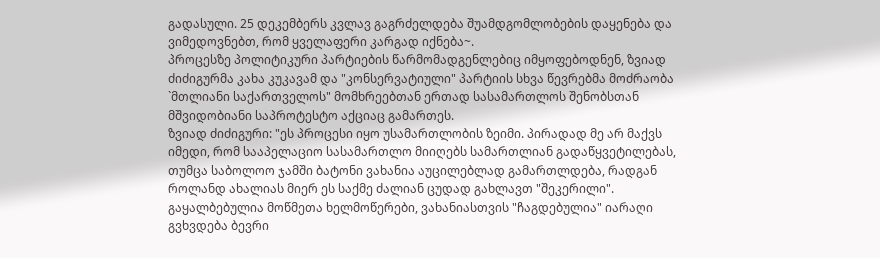გადასული. 25 დეკემბერს კვლავ გაგრძელდება შუამდგომლობების დაყენება და ვიმედოვნებთ, რომ ყველაფერი კარგად იქნება~.
პროცესზე პოლიტიკური პარტიების წარმომადგენლებიც იმყოფებოდნენ, ზვიად ძიძიგურმა კახა კუკავამ და "კონსერვატიული" პარტიის სხვა წევრებმა მოძრაობა `მთლიანი საქართველოს" მომხრეებთან ერთად სასამართლოს შენობსთან მშვიდობიანი საპროტესტო აქციაც გამართეს.
ზვიად ძიძიგური: "ეს პროცესი იყო უსამართლობის ზეიმი. პირადად მე არ მაქვს იმედი, რომ სააპელაციო სასამართლო მიიღებს სამართლიან გადაწყვეტილებას, თუმცა საბოლოო ჯამში ბატონი ვახანია აუცილებლად გამართლდება, რადგან როლანდ ახალიას მიერ ეს საქმე ძალიან ცუდად გახლავთ "შეკერილი". გაყალბებულია მოწმეთა ხელმოწერები, ვახანიასთვის "ჩაგდებულია" იარაღი გვხვდება ბევრი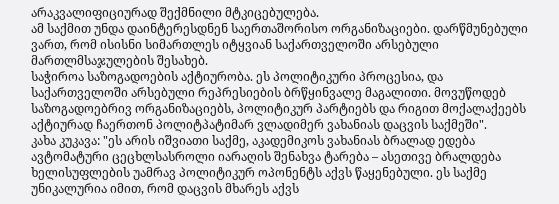არაკვალიფიციურად შექმნილი მტკიცებულება.
ამ საქმით უნდა დაინტერესდნენ საერთაშორისო ორგანიზაციები. დარწმუნებული ვართ, რომ ისისნი სიმართლეს იტყვიან საქართველოში არსებული მართლმსაჯულების შესახებ.
საჭიროა საზოგადოების აქტიურობა. ეს პოლიტიკური პროცესია, და საქართველოში არსებული რეპრესიების ბრწყინვალე მაგალითი. მოვუწოდებ საზოგადოებრივ ორგანიზაციებს, პოლიტიკურ პარტიებს და რიგით მოქალაქეებს აქტიურად ჩაერთონ პოლიტპატიმარ ვლადიმერ ვახანიას დაცვის საქმეში".
კახა კუკავა: "ეს არის იშვიათი საქმე, აკადემიკოს ვახანიას ბრალად ედება ავტომატური ცეცხლსასროლი იარაღის შენახვა ტარება – ასეთივე ბრალდება ხელისუფლების უამრავ პოლიტიკურ ოპონენტს აქვს წაყენებული. ეს საქმე უნიკალურია იმით, რომ დაცვის მხარეს აქვს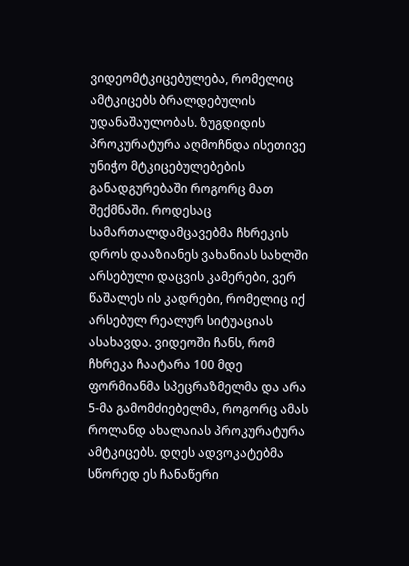ვიდეომტკიცებულება, რომელიც ამტკიცებს ბრალდებულის უდანაშაულობას. ზუგდიდის პროკურატურა აღმოჩნდა ისეთივე უნიჭო მტკიცებულებების განადგურებაში როგორც მათ შექმნაში. როდესაც სამართალდამცავებმა ჩხრეკის დროს დააზიანეს ვახანიას სახლში არსებული დაცვის კამერები, ვერ წაშალეს ის კადრები, რომელიც იქ არსებულ რეალურ სიტუაციას ასახავდა. ვიდეოში ჩანს, რომ ჩხრეკა ჩაატარა 100 მდე ფორმიანმა სპეცრაზმელმა და არა 5-მა გამომძიებელმა, როგორც ამას როლანდ ახალაიას პროკურატურა ამტკიცებს. დღეს ადვოკატებმა სწორედ ეს ჩანაწერი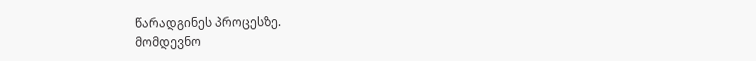წარადგინეს პროცესზე.
მომდევნო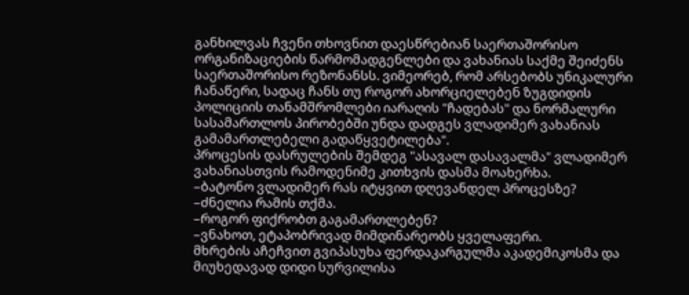განხილვას ჩვენი თხოვნით დაესწრებიან საერთაშორისო ორგანიზაციების წარმომადგენლები და ვახანიას საქმე შეიძენს საერთაშორისო რეზონანსს. ვიმეორებ, რომ არსებობს უნიკალური ჩანაწერი, სადაც ჩანს თუ როგორ ახორციელებენ ზუგდიდის პოლიციის თანამშრომლები იარაღის "ჩადებას" და ნორმალური სასამართლოს პირობებში უნდა დადგეს ვლადიმერ ვახანიას გამამართლებელი გადაწყვეტილება".
პროცესის დასრულების შემდეგ "ასავალ დასავალმა" ვლადიმერ ვახანიასთვის რამოდენიმე კითხვის დასმა მოახერხა.
–ბატონო ვლადიმერ რას იტყვით დღევანდელ პროცესზე?
–ძნელია რამის თქმა.
–როგორ ფიქრობთ გაგამართლებენ?
–ვნახოთ, ეტაპობრივად მიმდინარეობს ყველაფერი.
მხრების აჩეჩვით გვიპასუხა ფერდაკარგულმა აკადემიკოსმა და მიუხედავად დიდი სურვილისა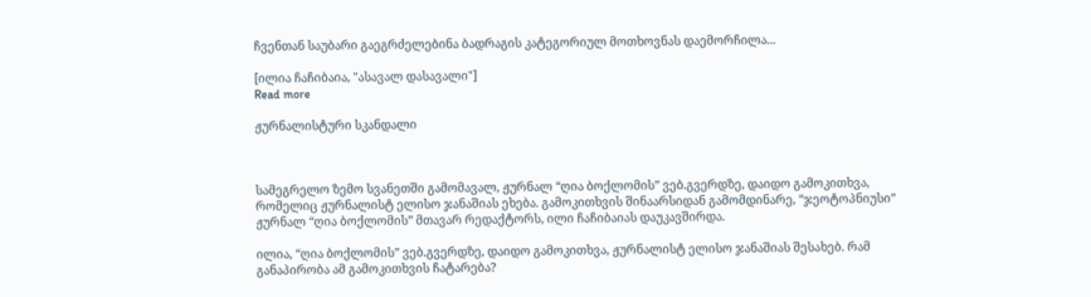ჩვენთან საუბარი გაეგრძელებინა ბადრაგის კატეგორიულ მოთხოვნას დაემორჩილა...

[ილია ჩაჩიბაია, "ასავალ დასავალი"]
Read more

ჟურნალისტური სკანდალი



სამეგრელო ზემო სვანეთში გამომავალ, ჟურნალ “ღია ბოქლომის” ვებ.გვერდზე, დაიდო გამოკითხვა, რომელიც ჟურნალისტ ელისო ჯანაშიას ეხება. გამოკითხვის შინაარსიდან გამომდინარე, “ჯეოტოპნიუსი” ჟურნალ “ღია ბოქლომის” მთავარ რედაქტორს, ილი ჩაჩიბაიას დაუკავშირდა.

ილია, “ღია ბოქლომის” ვებ.გვერდზე, დაიდო გამოკითხვა, ჟურნალისტ ელისო ჯანაშიას შესახებ. რამ განაპირობა ამ გამოკითხვის ჩატარება?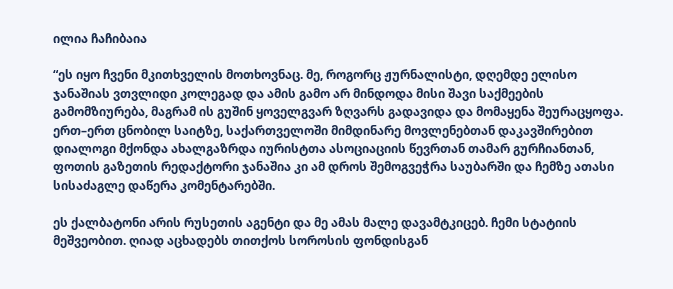ილია ჩაჩიბაია

“ეს იყო ჩვენი მკითხველის მოთხოვნაც. მე, როგორც ჟურნალისტი, დღემდე ელისო ჯანაშიას ვთვლიდი კოლეგად და ამის გამო არ მინდოდა მისი შავი საქმეების გამომზიურება, მაგრამ ის გუშინ ყოველგვარ ზღვარს გადავიდა და მომაყენა შეურაცყოფა. ერთ–ერთ ცნობილ საიტზე, საქართველოში მიმდინარე მოვლენებთან დაკავშირებით დიალოგი მქონდა ახალგაზრდა იურისტთა ასოციაციის წევრთან თამარ გურჩიანთან, ფოთის გაზეთის რედაქტორი ჯანაშია კი ამ დროს შემოგვეჭრა საუბარში და ჩემზე ათასი სისაძაგლე დაწერა კომენტარებში.

ეს ქალბატონი არის რუსეთის აგენტი და მე ამას მალე დავამტკიცებ. ჩემი სტატიის მეშვეობით. ღიად აცხადებს თითქოს სოროსის ფონდისგან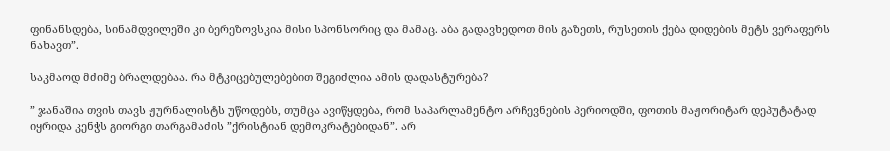ფინანსდება, სინამდვილეში კი ბერეზოვსკია მისი სპონსორიც და მამაც. აბა გადავხედოთ მის გაზეთს, რუსეთის ქება დიდების მეტს ვერაფერს ნახავთ”.

საკმაოდ მძიმე ბრალდებაა. რა მტკიცებულებებით შეგიძლია ამის დადასტურება?

” ჯანაშია თვის თავს ჟურნალისტს უწოდებს, თუმცა ავიწყდება, რომ საპარლამენტო არჩევნების პერიოდში, ფოთის მაჟორიტარ დეპუტატად იყრიდა კენჭს გიორგი თარგამაძის ”ქრისტიან დემოკრატებიდან”. არ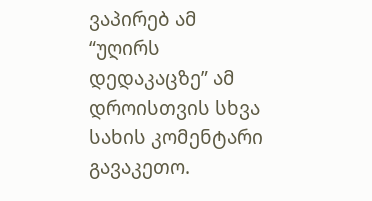ვაპირებ ამ “უღირს დედაკაცზე” ამ დროისთვის სხვა სახის კომენტარი გავაკეთო.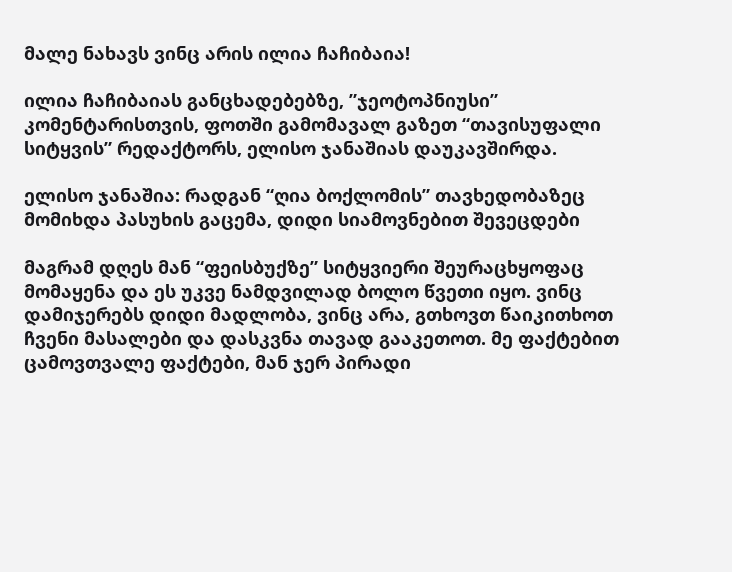მალე ნახავს ვინც არის ილია ჩაჩიბაია!

ილია ჩაჩიბაიას განცხადებებზე, ”ჯეოტოპნიუსი” კომენტარისთვის, ფოთში გამომავალ გაზეთ “თავისუფალი სიტყვის” რედაქტორს, ელისო ჯანაშიას დაუკავშირდა.

ელისო ჯანაშია: რადგან “ღია ბოქლომის” თავხედობაზეც მომიხდა პასუხის გაცემა, დიდი სიამოვნებით შევეცდები

მაგრამ დღეს მან “ფეისბუქზე” სიტყვიერი შეურაცხყოფაც მომაყენა და ეს უკვე ნამდვილად ბოლო წვეთი იყო. ვინც დამიჯერებს დიდი მადლობა, ვინც არა, გთხოვთ წაიკითხოთ ჩვენი მასალები და დასკვნა თავად გააკეთოთ. მე ფაქტებით ცამოვთვალე ფაქტები, მან ჯერ პირადი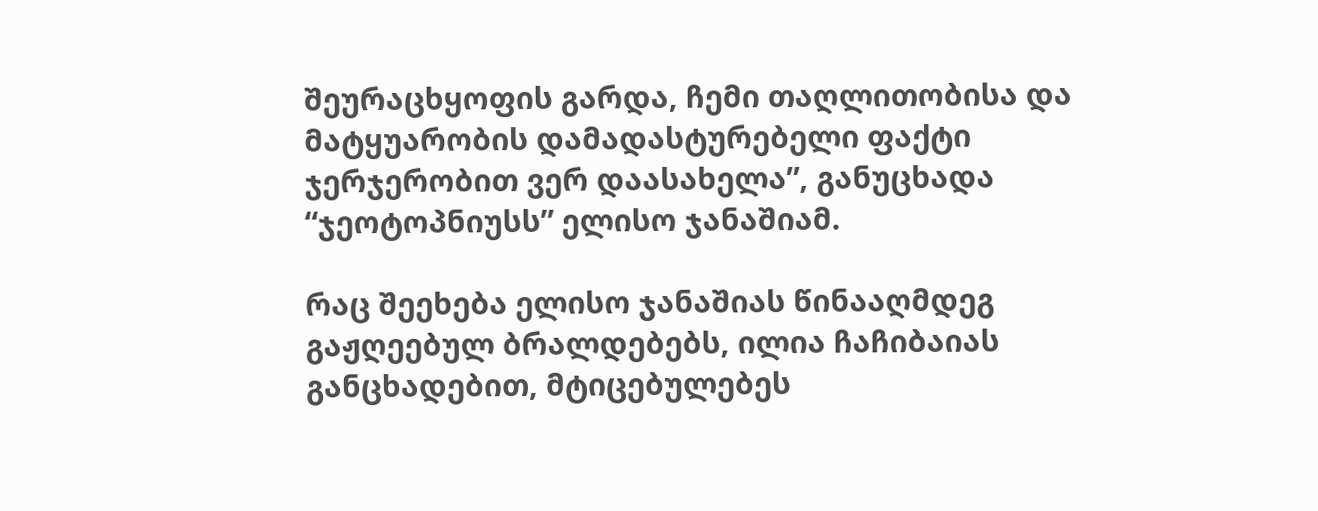შეურაცხყოფის გარდა, ჩემი თაღლითობისა და მატყუარობის დამადასტურებელი ფაქტი ჯერჯერობით ვერ დაასახელა”, განუცხადა “ჯეოტოპნიუსს” ელისო ჯანაშიამ.

რაც შეეხება ელისო ჯანაშიას წინააღმდეგ გაჟღეებულ ბრალდებებს, ილია ჩაჩიბაიას განცხადებით, მტიცებულებეს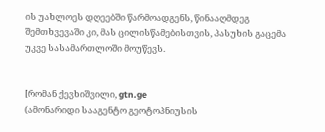ის უახლოეს დღეებში წარმოადგენს, წინააღმდეგ შემთხვევაში კი, მას ცილისწამებისთვის, პასუხის გაცემა უკვე სასამართლოში მოუწევს.


[რომან ქევხიშვილი, gtn.ge
(ამონარიდი სააგენტო გეოტოპნიუსის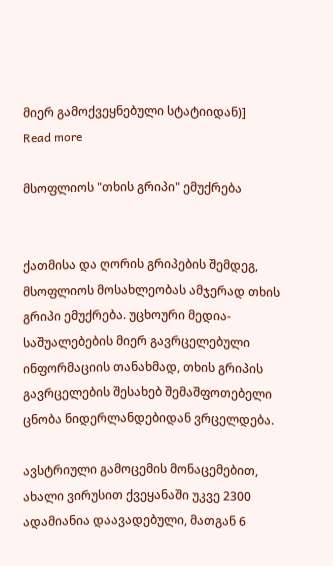მიერ გამოქვეყნებული სტატიიდან)]
Read more

მსოფლიოს "თხის გრიპი" ემუქრება


ქათმისა და ღორის გრიპების შემდეგ, მსოფლიოს მოსახლეობას ამჯერად თხის გრიპი ემუქრება. უცხოური მედია-საშუალებების მიერ გავრცელებული ინფორმაციის თანახმად, თხის გრიპის გავრცელების შესახებ შემაშფოთებელი ცნობა ნიდერლანდებიდან ვრცელდება.

ავსტრიული გამოცემის მონაცემებით, ახალი ვირუსით ქვეყანაში უკვე 2300 ადამიანია დაავადებული, მათგან 6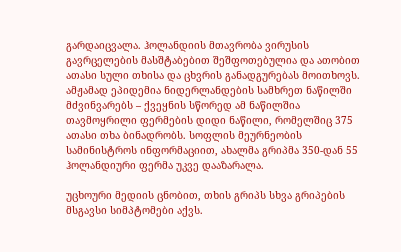გარდაიცვალა. ჰოლანდიის მთავრობა ვირუსის გავრცელების მასშტაბებით შეშფოთებულია და ათობით ათასი სული თხისა და ცხვრის განადგურებას მოითხოვს. ამჟამად ეპიდემია ნიდერლანდების სამხრეთ ნაწილში მძვინვარებს – ქვეყნის სწორედ ამ ნაწილშია თავმოყრილი ფერმების დიდი ნაწილი, რომელშიც 375 ათასი თხა ბინადრობს. სოფლის მეურნეობის სამინისტროს ინფორმაციით, ახალმა გრიპმა 350-დან 55 ჰოლანდიური ფერმა უკვე დააზარალა.

უცხოური მედიის ცნობით, თხის გრიპს სხვა გრიპების მსგავსი სიმპტომები აქვს.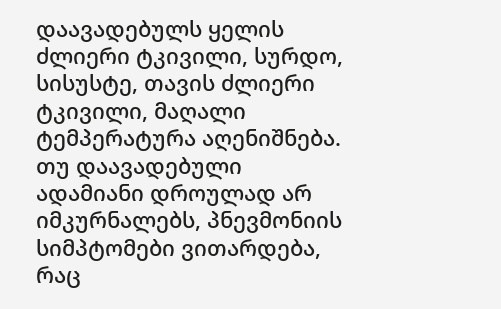დაავადებულს ყელის ძლიერი ტკივილი, სურდო, სისუსტე, თავის ძლიერი ტკივილი, მაღალი ტემპერატურა აღენიშნება. თუ დაავადებული ადამიანი დროულად არ იმკურნალებს, პნევმონიის სიმპტომები ვითარდება, რაც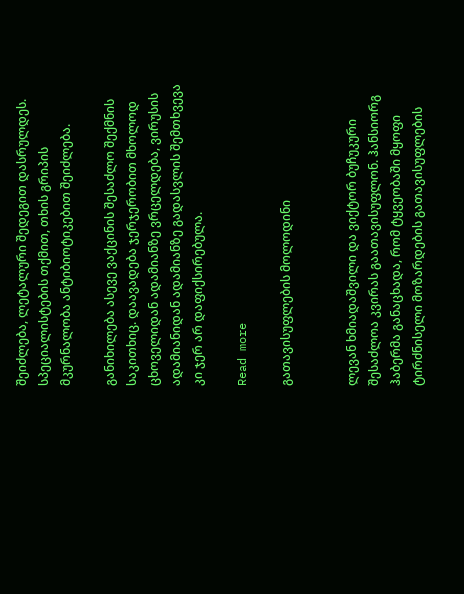შეიძლება, ლეტალური შედეგით დასრულდეს. სპეციალისტების თქმით, თხის გრიპის მკურნალობა ანტიბიოტიკებით შეიძლება.

განიხილება ასევე ვაქცინის შესაძლო შექმნის საკითხიც. დაავადება ჯერჯერობით მხოლოდ ცხოველიდან ადამიანზე ვრცელდება, ვირუსის ადამიანიდან ადამიანზე გადასვლის შემთხვევა კი ჯერ არ დაფიქსირებულა.

Read more

გათავისუფლების მოლოდინი


ლევან ხმიადაშვილი და ვიქტორ ბუჩუკური შესაძლოა კვირას გაათავისუფლონ. ჰანსიორგ ჰაბერმა განაცხადა, რომ ტყვეობაში მყოფი ტირძნისელი მოზარდების გათავისუფლების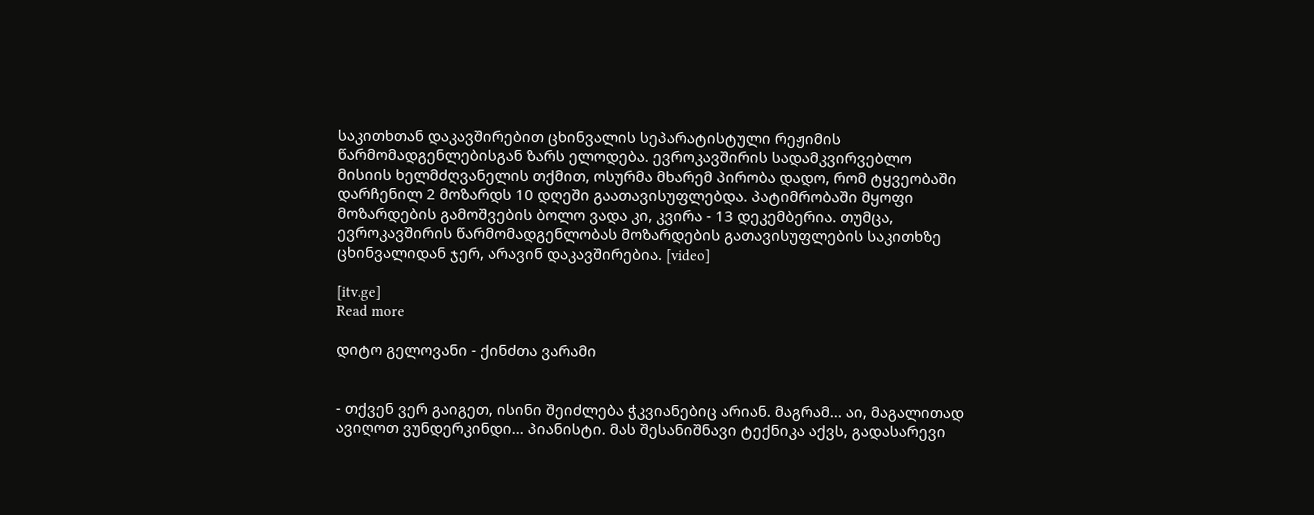საკითხთან დაკავშირებით ცხინვალის სეპარატისტული რეჟიმის წარმომადგენლებისგან ზარს ელოდება. ევროკავშირის სადამკვირვებლო მისიის ხელმძღვანელის თქმით, ოსურმა მხარემ პირობა დადო, რომ ტყვეობაში დარჩენილ 2 მოზარდს 10 დღეში გაათავისუფლებდა. პატიმრობაში მყოფი მოზარდების გამოშვების ბოლო ვადა კი, კვირა - 13 დეკემბერია. თუმცა, ევროკავშირის წარმომადგენლობას მოზარდების გათავისუფლების საკითხზე ცხინვალიდან ჯერ, არავინ დაკავშირებია. [video]

[itv.ge]
Read more

დიტო გელოვანი - ქინძთა ვარამი


- თქვენ ვერ გაიგეთ, ისინი შეიძლება ჭკვიანებიც არიან. მაგრამ... აი, მაგალითად ავიღოთ ვუნდერკინდი... პიანისტი. მას შესანიშნავი ტექნიკა აქვს, გადასარევი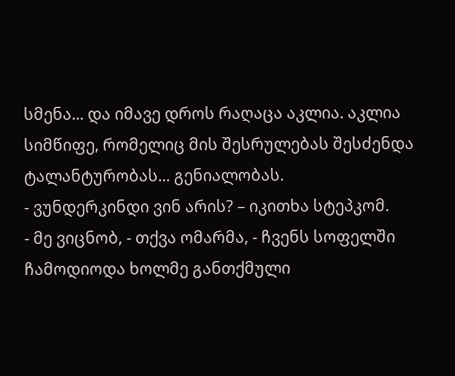სმენა... და იმავე დროს რაღაცა აკლია. აკლია სიმწიფე, რომელიც მის შესრულებას შესძენდა ტალანტურობას... გენიალობას.
- ვუნდერკინდი ვინ არის? – იკითხა სტეპკომ.
- მე ვიცნობ, - თქვა ომარმა, - ჩვენს სოფელში ჩამოდიოდა ხოლმე განთქმული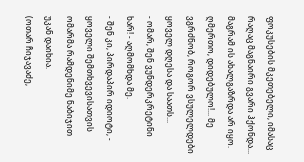ფოკუსების მკეთებელი, იმასაც რაღაც მაგნაირი გვარი ჰქონდა... მაგრამ ის ახალგაზრდა არ იყო.
ღმერთო, დიდებულო!... მე ვგრძნობ, როგორ ვსულელდები ყოველ დღესა და საათს...
- ომარ, შენ ვუნდერკრეტინი ხარ! - აღმომხდა მე.
- შენ კი, პირდაპირ იდიოტი, - ყოველი შემთხვევისათვის ომარმა რამდენიმე ნაბიჯით უკან დაიხია.
(ოთარ ჩიჯავაძე,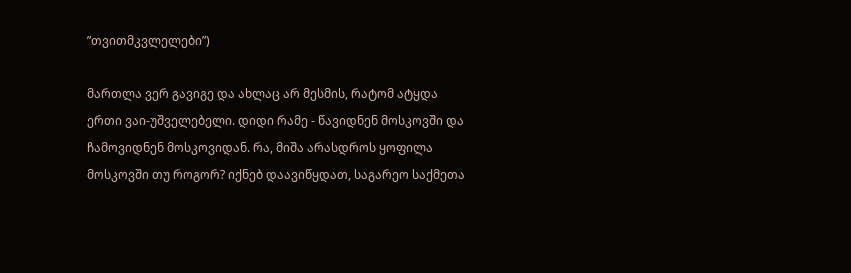”თვითმკვლელები”)

მართლა ვერ გავიგე და ახლაც არ მესმის, რატომ ატყდა ერთი ვაი-უშველებელი. დიდი რამე - წავიდნენ მოსკოვში და ჩამოვიდნენ მოსკოვიდან. რა, მიშა არასდროს ყოფილა მოსკოვში თუ როგორ? იქნებ დაავიწყდათ, საგარეო საქმეთა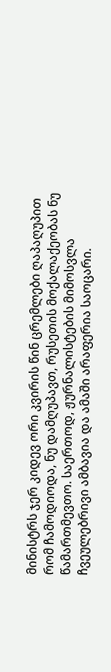მინისტრს ჯერ კიდევ ორი კვირის წინ ცრემლები ღაპაღუპით რომ ჩამოდიოდა, ნუ დამღუპავთ, რუსეთის მოქალაქეობას ნუ წამართმევთო. საერთოდ, ჟურნალისტების მიმოსვლა ჩვეულებრივი ამბავია და ამაში არაფერია საოცარი.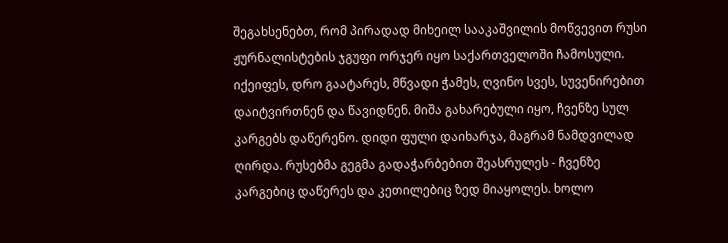შეგახსენებთ, რომ პირადად მიხეილ სააკაშვილის მოწვევით რუსი ჟურნალისტების ჯგუფი ორჯერ იყო საქართველოში ჩამოსული. იქეიფეს, დრო გაატარეს, მწვადი ჭამეს, ღვინო სვეს, სუვენირებით დაიტვირთნენ და წავიდნენ. მიშა გახარებული იყო, ჩვენზე სულ კარგებს დაწერენო. დიდი ფული დაიხარჯა, მაგრამ ნამდვილად ღირდა. რუსებმა გეგმა გადაჭარბებით შეასრულეს - ჩვენზე კარგებიც დაწერეს და კეთილებიც ზედ მიაყოლეს. ხოლო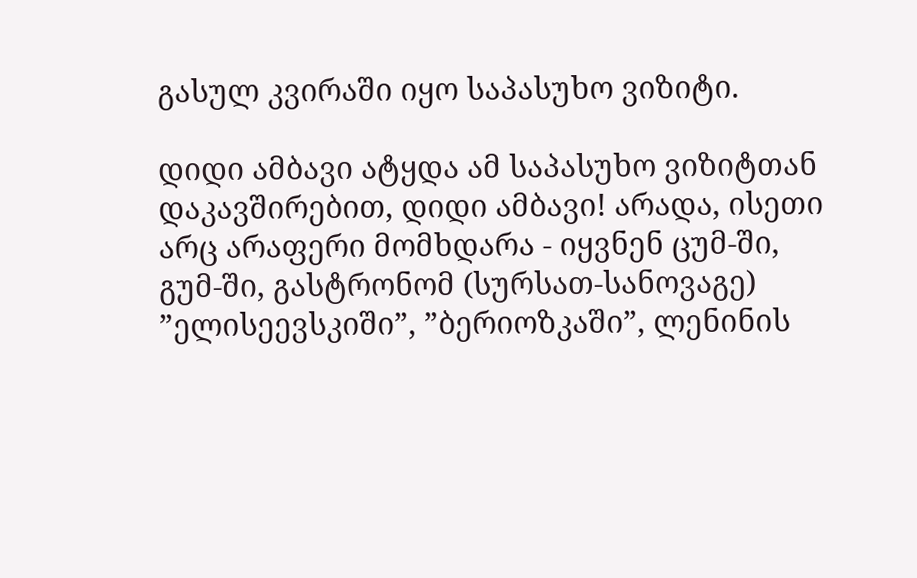გასულ კვირაში იყო საპასუხო ვიზიტი.

დიდი ამბავი ატყდა ამ საპასუხო ვიზიტთან დაკავშირებით, დიდი ამბავი! არადა, ისეთი არც არაფერი მომხდარა - იყვნენ ცუმ-ში, გუმ-ში, გასტრონომ (სურსათ-სანოვაგე) ”ელისეევსკიში”, ”ბერიოზკაში”, ლენინის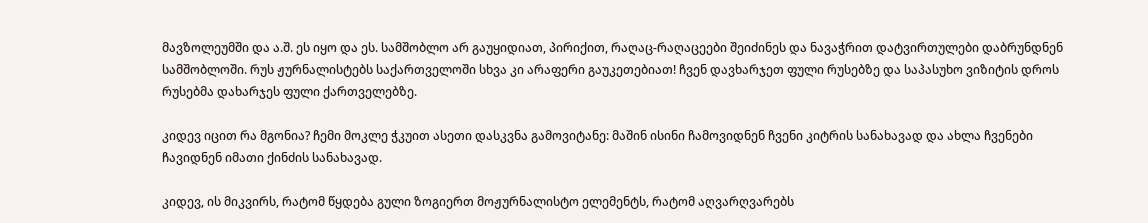მავზოლეუმში და ა.შ. ეს იყო და ეს. სამშობლო არ გაუყიდიათ, პირიქით, რაღაც-რაღაცეები შეიძინეს და ნავაჭრით დატვირთულები დაბრუნდნენ სამშობლოში. რუს ჟურნალისტებს საქართველოში სხვა კი არაფერი გაუკეთებიათ! ჩვენ დავხარჯეთ ფული რუსებზე და საპასუხო ვიზიტის დროს რუსებმა დახარჯეს ფული ქართველებზე.

კიდევ იცით რა მგონია? ჩემი მოკლე ჭკუით ასეთი დასკვნა გამოვიტანე: მაშინ ისინი ჩამოვიდნენ ჩვენი კიტრის სანახავად და ახლა ჩვენები ჩავიდნენ იმათი ქინძის სანახავად.

კიდევ, ის მიკვირს, რატომ წყდება გული ზოგიერთ მოჟურნალისტო ელემენტს, რატომ აღვარღვარებს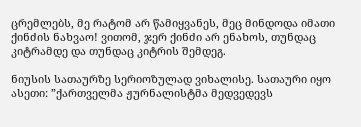ცრემლებს, მე რატომ არ წამიყვანეს, მეც მინდოდა იმათი ქინძის ნახვაო! ვითომ, ჯერ ქინძი არ ენახოს, თუნდაც კიტრამდე და თუნდაც კიტრის შემდეგ.

ნიუსის სათაურზე სერიოზულად ვიხალისე. სათაური იყო ასეთი: ”ქართველმა ჟურნალისტმა მედვედევს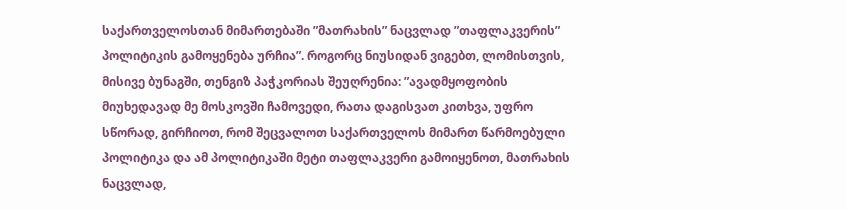საქართველოსთან მიმართებაში ”მათრახის” ნაცვლად ”თაფლაკვერის” პოლიტიკის გამოყენება ურჩია”. როგორც ნიუსიდან ვიგებთ, ლომისთვის, მისივე ბუნაგში, თენგიზ პაჭკორიას შეუღრენია: ”ავადმყოფობის მიუხედავად მე მოსკოვში ჩამოვედი, რათა დაგისვათ კითხვა, უფრო სწორად, გირჩიოთ, რომ შეცვალოთ საქართველოს მიმართ წარმოებული პოლიტიკა და ამ პოლიტიკაში მეტი თაფლაკვერი გამოიყენოთ, მათრახის ნაცვლად,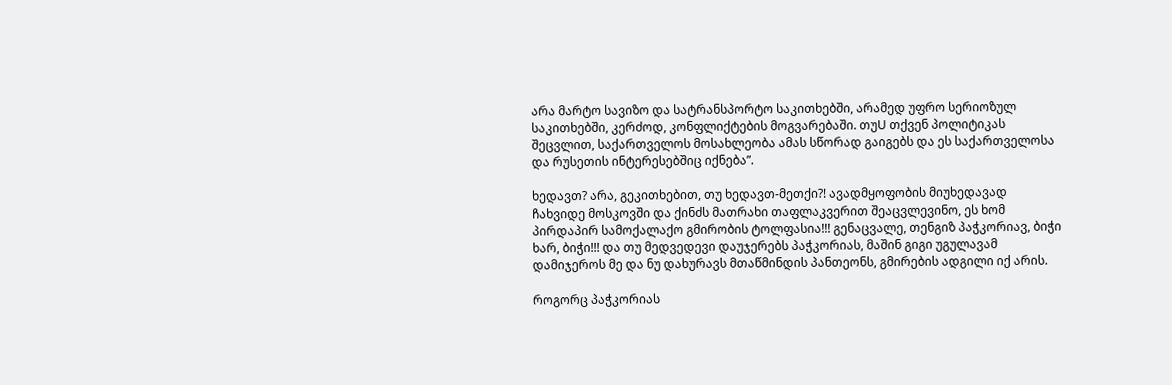არა მარტო სავიზო და სატრანსპორტო საკითხებში, არამედ უფრო სერიოზულ საკითხებში, კერძოდ, კონფლიქტების მოგვარებაში. თუU თქვენ პოლიტიკას შეცვლით, საქართველოს მოსახლეობა ამას სწორად გაიგებს და ეს საქართველოსა და რუსეთის ინტერესებშიც იქნება”.

ხედავთ? არა, გეკითხებით, თუ ხედავთ-მეთქი?! ავადმყოფობის მიუხედავად ჩახვიდე მოსკოვში და ქინძს მათრახი თაფლაკვერით შეაცვლევინო, ეს ხომ პირდაპირ სამოქალაქო გმირობის ტოლფასია!!! გენაცვალე, თენგიზ პაჭკორიავ, ბიჭი ხარ, ბიჭი!!! და თუ მედვედევი დაუჯერებს პაჭკორიას, მაშინ გიგი უგულავამ დამიჯეროს მე და ნუ დახურავს მთაწმინდის პანთეონს, გმირების ადგილი იქ არის.

როგორც პაჭკორიას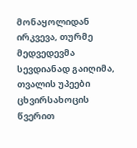მონაყოლიდან ირკვევა, თურმე მედვედევმა სევდიანად გაიღიმა, თვალის უპეები ცხვირსახოცის წვერით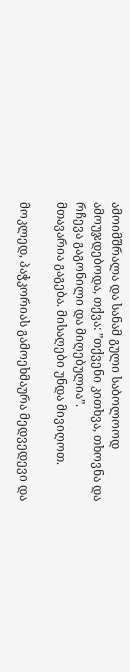ამოიმშრალა და სანამ გული საბოლოოდ ამოუჯდებოდა, თქვა: ”თქვენი კითხვა, თხოვნა და რჩევა გაგონილი და მიღებულია”.
მთავარია გაგება. მისაღები უნდა მივიღოთ.

მოკლედ, პაჭკორიას გამოეხმაურა მედვედევი და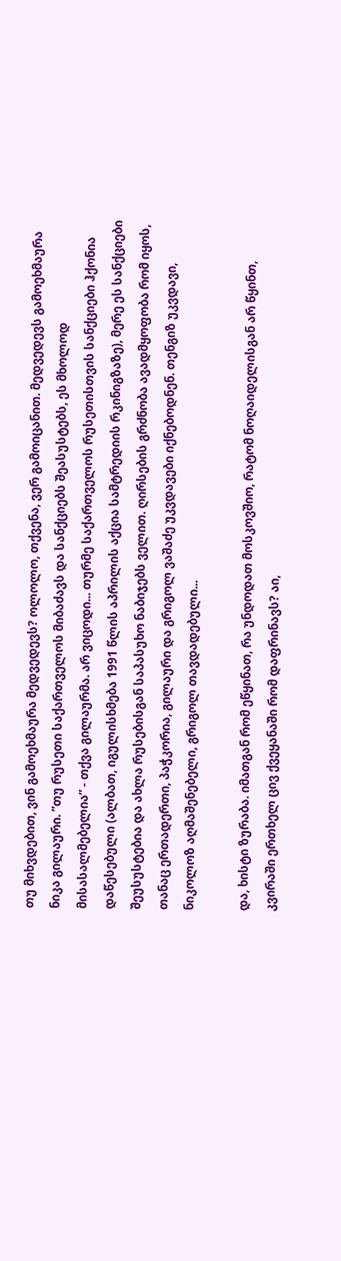თუ მიხვდებით, ვინ გამოეხმაურა მედვედევს? ოლოლო, თქვენა, ვერ გამოიცანით. მედვედევს გამოეხმაურა ნიკა გილაური. ”თუ რუსეთი საქართველოს მიბაძავს და სანქციებს შეასუსტებს, ეს მხოლოდ მისასალმებელია” - თქვა გილაურმა. არ ვიცოდი... თურმე საქართველოს რუსეთისთვის სანქციები ჰქონია დაწესებული (ალბათ, იგულისხმება 1991 წლის აპრილის აქცია სამტრედიის რკინიგზაზე), მერე ეს სანქციები შეუსუსტებია და ახლა რუსებისგან საპასუხო ნაბიჯებს ველით. ღირსების გრძნობა ავადმყოფობა რომ იყოს, თანაც ერთადერთი, პაჭკორია, გილაური და გრიგოლ ვაშაძე უკვდავები იქნებოდნენ. თენგიზ უკვდავი, ნიკოლოზ აღმაშენებელი, გრიგოლ თავდადებული...

და, ხისტი ზურაბა. იმათგან რომ ეწყინათ, რა უნდოდათ მოსკოვშიო, რატომ ნოღაიდელისგან არ წყინთ, კვირაში ერთხელ ცივ ქვეყანაში რომ დაფრინავს? აი,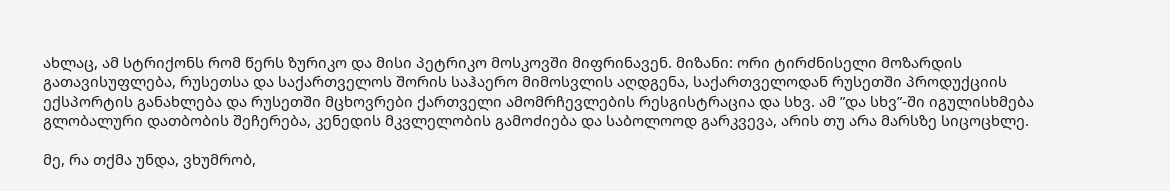ახლაც, ამ სტრიქონს რომ წერს ზურიკო და მისი პეტრიკო მოსკოვში მიფრინავენ. მიზანი: ორი ტირძნისელი მოზარდის გათავისუფლება, რუსეთსა და საქართველოს შორის საჰაერო მიმოსვლის აღდგენა, საქართველოდან რუსეთში პროდუქციის ექსპორტის განახლება და რუსეთში მცხოვრები ქართველი ამომრჩევლების რესგისტრაცია და სხვ. ამ ”და სხვ”-ში იგულისხმება გლობალური დათბობის შეჩერება, კენედის მკვლელობის გამოძიება და საბოლოოდ გარკვევა, არის თუ არა მარსზე სიცოცხლე.

მე, რა თქმა უნდა, ვხუმრობ,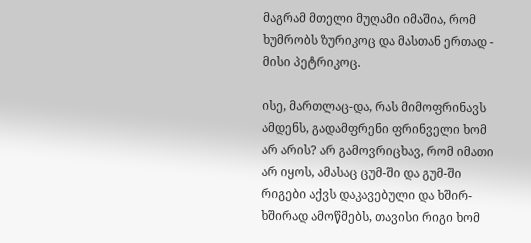მაგრამ მთელი მუღამი იმაშია, რომ ხუმრობს ზურიკოც და მასთან ერთად - მისი პეტრიკოც.

ისე, მართლაც-და, რას მიმოფრინავს ამდენს, გადამფრენი ფრინველი ხომ არ არის? არ გამოვრიცხავ, რომ იმათი არ იყოს, ამასაც ცუმ-ში და გუმ-ში რიგები აქვს დაკავებული და ხშირ-ხშირად ამოწმებს, თავისი რიგი ხომ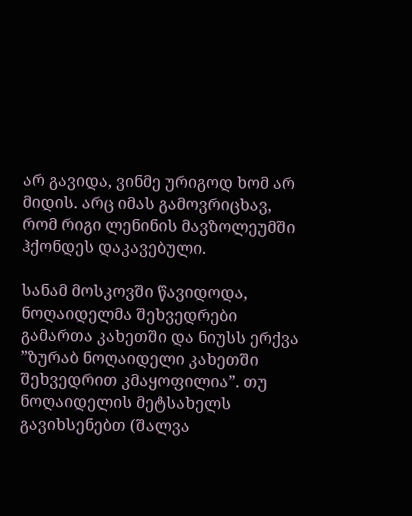არ გავიდა, ვინმე ურიგოდ ხომ არ მიდის. არც იმას გამოვრიცხავ, რომ რიგი ლენინის მავზოლეუმში ჰქონდეს დაკავებული.

სანამ მოსკოვში წავიდოდა, ნოღაიდელმა შეხვედრები გამართა კახეთში და ნიუსს ერქვა ”ზურაბ ნოღაიდელი კახეთში შეხვედრით კმაყოფილია”. თუ ნოღაიდელის მეტსახელს გავიხსენებთ (შალვა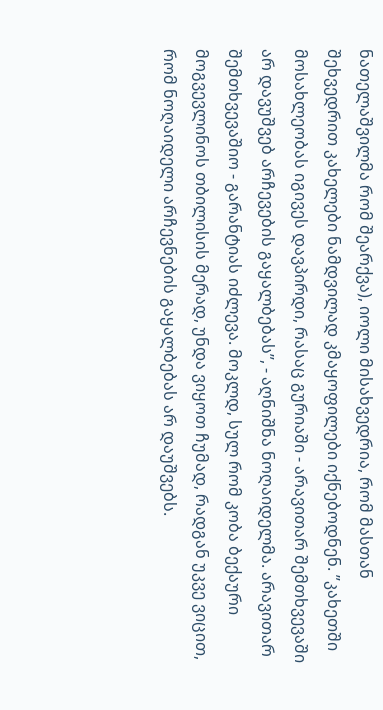ნათელაშვილმა რომ შეარქვა), იოლი მისახვედრია, რომ მასთან შეხვედრით კახელები ნამდვილად კმაყოფილები იქნებოდნენ. ”კახეთში მოსახლეობას იგივეს დავპირდი, რასაც გურიაში - არავითარ შემთხვევაში არ დავუშვებ არჩევების გაყალბებას”, - აღნიშნა ნოღაიდელმა. არავითარ შემთხვევაშიო - გარანტიას იძლევა. მოკლდ, სულ რომ კობა ბექაური მოგვევლინოს თბილისის მერად, უნდა ვიყოთ ჩუმად, რადგან უკვე ვიცით, რომ ნოღაიდელი არჩევნების გაყალბებას არ დაუშვებს.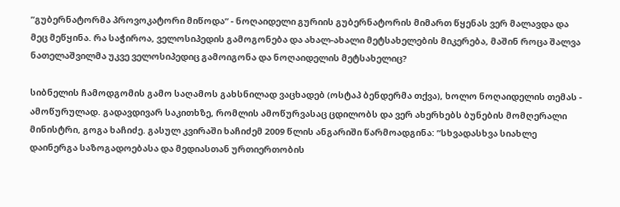”გუბერნატორმა პროვოკატორი მიწოდა” - ნოღაიდელი გურიის გუბერნატორის მიმართ წყენას ვერ მალავდა და მეც მეწყინა. რა საჭიროა, ველოსიპედის გამოგონება და ახალ-ახალი მეტსახელების მიკერება, მაშინ როცა შალვა ნათელაშვილმა უკვე ველოსიპედიც გამოიგონა და ნოღაიდელის მეტსახელიც?

სიბნელის ჩამოდგომის გამო საღამოს გახსნილად ვაცხადებ (ოსტაპ ბენდერმა თქვა), ხოლო ნოღაიდელის თემას - ამოწურულად. გადავდივარ საკითხზე, რომლის ამოწურვასაც ცდილობს და ვერ ახერხებს ბუნების მომღერალი მინისტრი, გოგა ხაჩიძე. გასულ კვირაში ხაჩიძემ 2009 წლის ანგარიში წარმოადგინა: ”სხვადასხვა სიახლე დაინერგა საზოგადოებასა და მედიასთან ურთიერთობის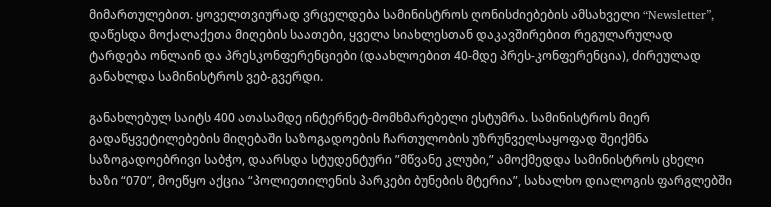მიმართულებით. ყოველთვიურად ვრცელდება სამინისტროს ღონისძიებების ამსახველი “Newsletter”, დაწესდა მოქალაქეთა მიღების საათები, ყველა სიახლესთან დაკავშირებით რეგულარულად ტარდება ონლაინ და პრესკონფერენციები (დაახლოებით 40-მდე პრეს-კონფერენცია), ძირეულად განახლდა სამინისტროს ვებ-გვერდი.

განახლებულ საიტს 400 ათასამდე ინტერნეტ-მომხმარებელი ესტუმრა. სამინისტროს მიერ გადაწყვეტილებების მიღებაში საზოგადოების ჩართულობის უზრუნველსაყოფად შეიქმნა საზოგადოებრივი საბჭო, დაარსდა სტუდენტური ”მწვანე კლუბი,” ამოქმედდა სამინისტროს ცხელი ხაზი “070”, მოეწყო აქცია “პოლიეთილენის პარკები ბუნების მტერია”, სახალხო დიალოგის ფარგლებში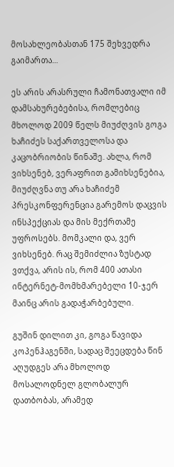მოსახლეობასთან 175 შეხვედრა გაიმართა...

ეს არის არასრული ჩამონათვალი იმ დამსახურებებისა, რომლებიც მხოლოდ 2009 წელს მიუძღვის გოგა ხაჩიძეს საქართველოსა და კაცობრიობის წინაშე. ახლა, რომ ვიხსენებ, ვერაფრით გამიხსენებია, მიუძღვნა თუ არა ხაჩიძემ პრესკონფერენცია გარემოს დაცვის ინსპექციას და მის მექრთამე უფროსებს. მომკალი და, ვერ ვიხსენებ. რაც შემიძლია ზუსტად ვთქვა, არის ის, რომ 400 ათასი ინტერნეტ-მომხმარებელი 10-ჯერ მაინც არის გადაჭარბებული.

გუშინ დილით კი, გოგა წავიდა კოპენჰაგენში, სადაც შეეცდება წინ აღუდგეს არა მხოლოდ მოსალოდნელ გლობალურ დათბობას, არამედ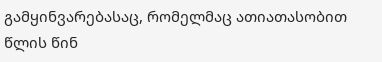გამყინვარებასაც, რომელმაც ათიათასობით წლის წინ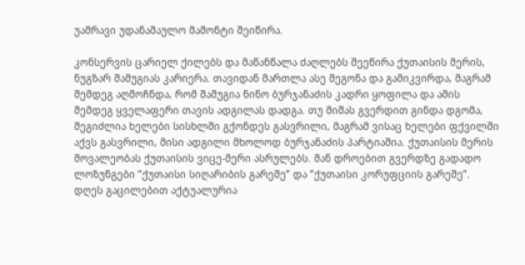უამრავი უდანაშაულო მამონტი შეიწირა.

კონსერვის ცარიელ ქილებს და მაწანწალა ძაღლებს შეეწირა ქუთაისის მერის, ნუგზარ შამუგიას კარიერა. თავიდან მართლა ასე მეგონა და გამიკვირდა, მაგრამ შემდეგ აღმოჩნდა, რომ შამუგია ნინო ბურჯანაძის კადრი ყოფილა და ამის შემდეგ ყველაფერი თავის ადგილას დადგა. თუ მიშას გვერდით გინდა დგომა, შეგიძლია ხელები სისხლში გქონდეს გასვრილი, მაგრამ ვისაც ხელები ფქვილში აქვს გასვრილი, მისი ადგილი მხოლოდ ბურჯანაძის პარტიაშია. ქუთაისის მერის მოვალეობას ქუთაისის ვიცე-მერი ასრულებს. მან დროებით გვერდზე გადადო ლოზუნგები ”ქუთაისი სიღარიბის გარეშე” და ”ქუთაისი კორუფციის გარეშე”. დღეს გაცილებით აქტუალურია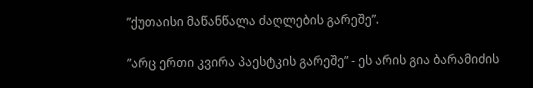”ქუთაისი მაწანწალა ძაღლების გარეშე”.

”არც ერთი კვირა პაესტკის გარეშე” - ეს არის გია ბარამიძის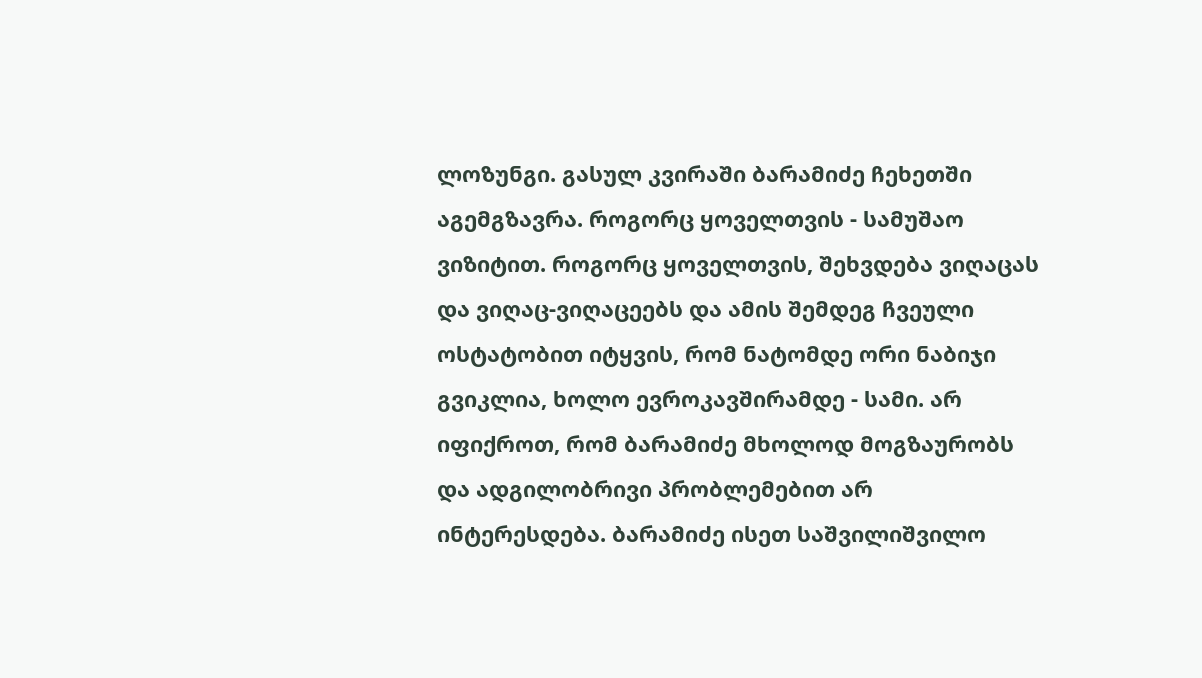ლოზუნგი. გასულ კვირაში ბარამიძე ჩეხეთში აგემგზავრა. როგორც ყოველთვის - სამუშაო ვიზიტით. როგორც ყოველთვის, შეხვდება ვიღაცას და ვიღაც-ვიღაცეებს და ამის შემდეგ ჩვეული ოსტატობით იტყვის, რომ ნატომდე ორი ნაბიჯი გვიკლია, ხოლო ევროკავშირამდე - სამი. არ იფიქროთ, რომ ბარამიძე მხოლოდ მოგზაურობს და ადგილობრივი პრობლემებით არ ინტერესდება. ბარამიძე ისეთ საშვილიშვილო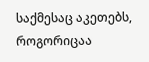საქმესაც აკეთებს, როგორიცაა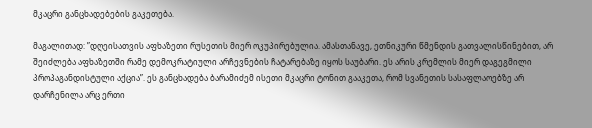მკაცრი განცხადებების გაკეთება.

მაგალითად: ”დღეისათვის აფხაზეთი რუსეთის მიერ ოკუპირებულია. ამასთანავე, ეთნიკური წმენდის გათვალისწინებით, არ შეიძლება აფხაზეთში რამე დემოკრატიული არჩევნების ჩატარებაზე იყოს საუბარი. ეს არის კრემლის მიერ დაგეგმილი პროპაგანდისტული აქცია”. ეს განცხადება ბარამიძემ ისეთი მკაცრი ტონით გააკეთა, რომ სვანეთის სასაფლაოებზე არ დარჩენილა არც ერთი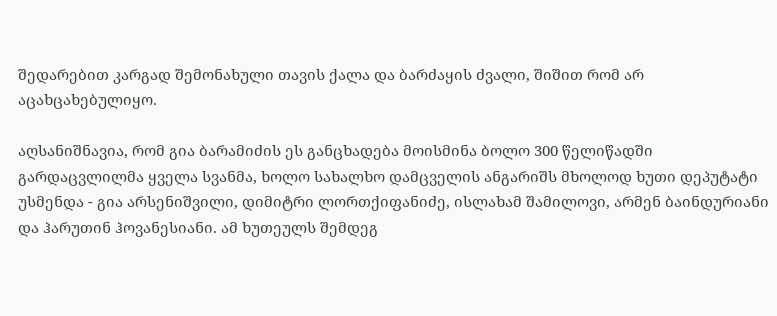შედარებით კარგად შემონახული თავის ქალა და ბარძაყის ძვალი, შიშით რომ არ აცახცახებულიყო.

აღსანიშნავია, რომ გია ბარამიძის ეს განცხადება მოისმინა ბოლო 300 წელიწადში გარდაცვლილმა ყველა სვანმა, ხოლო სახალხო დამცველის ანგარიშს მხოლოდ ხუთი დეპუტატი უსმენდა - გია არსენიშვილი, დიმიტრი ლორთქიფანიძე, ისლახამ შამილოვი, არმენ ბაინდურიანი და ჰარუთინ ჰოვანესიანი. ამ ხუთეულს შემდეგ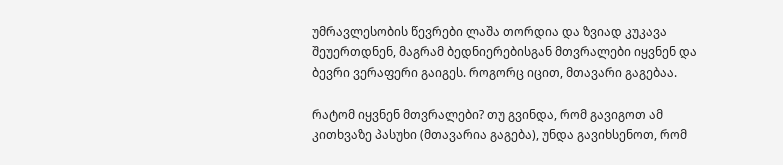უმრავლესობის წევრები ლაშა თორდია და ზვიად კუკავა შეუერთდნენ, მაგრამ ბედნიერებისგან მთვრალები იყვნენ და ბევრი ვერაფერი გაიგეს. როგორც იცით, მთავარი გაგებაა.

რატომ იყვნენ მთვრალები? თუ გვინდა, რომ გავიგოთ ამ კითხვაზე პასუხი (მთავარია გაგება), უნდა გავიხსენოთ, რომ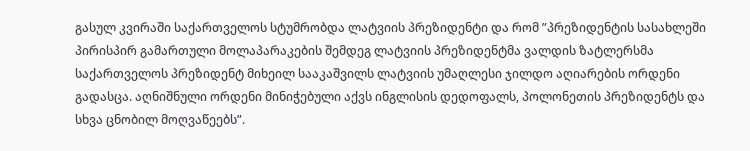გასულ კვირაში საქართველოს სტუმრობდა ლატვიის პრეზიდენტი და რომ ”პრეზიდენტის სასახლეში პირისპირ გამართული მოლაპარაკების შემდეგ ლატვიის პრეზიდენტმა ვალდის ზატლერსმა საქართველოს პრეზიდენტ მიხეილ სააკაშვილს ლატვიის უმაღლესი ჯილდო აღიარების ორდენი გადასცა. აღნიშნული ორდენი მინიჭებული აქვს ინგლისის დედოფალს, პოლონეთის პრეზიდენტს და სხვა ცნობილ მოღვაწეებს”.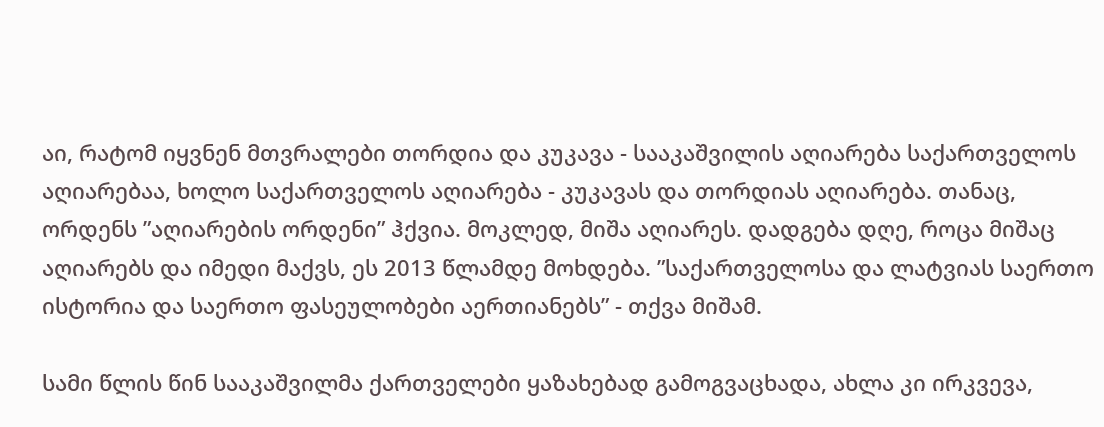აი, რატომ იყვნენ მთვრალები თორდია და კუკავა - სააკაშვილის აღიარება საქართველოს აღიარებაა, ხოლო საქართველოს აღიარება - კუკავას და თორდიას აღიარება. თანაც, ორდენს ”აღიარების ორდენი” ჰქვია. მოკლედ, მიშა აღიარეს. დადგება დღე, როცა მიშაც აღიარებს და იმედი მაქვს, ეს 2013 წლამდე მოხდება. ”საქართველოსა და ლატვიას საერთო ისტორია და საერთო ფასეულობები აერთიანებს” - თქვა მიშამ.

სამი წლის წინ სააკაშვილმა ქართველები ყაზახებად გამოგვაცხადა, ახლა კი ირკვევა,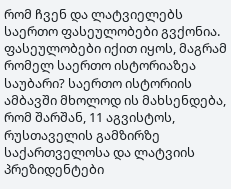რომ ჩვენ და ლატვიელებს საერთო ფასეულობები გვქონია. ფასეულობები იქით იყოს, მაგრამ რომელ საერთო ისტორიაზეა საუბარი? საერთო ისტორიის ამბავში მხოლოდ ის მახსენდება, რომ შარშან, 11 აგვისტოს, რუსთაველის გამზირზე საქართველოსა და ლატვიის პრეზიდენტები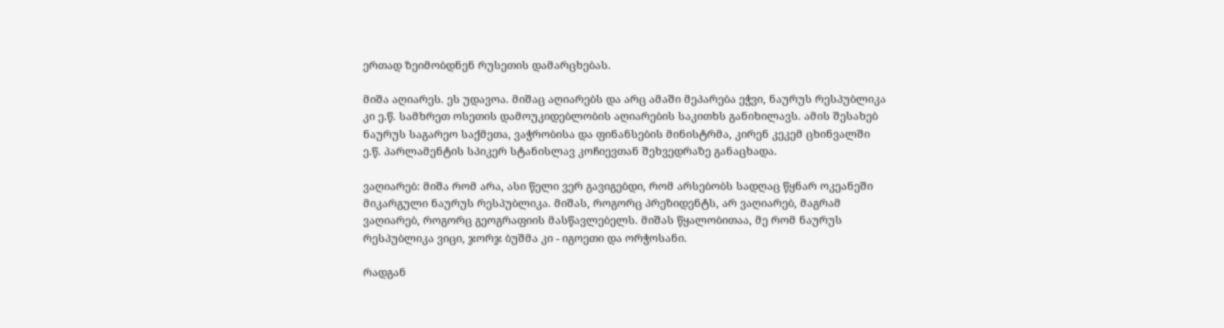ერთად ზეიმობდნენ რუსეთის დამარცხებას.

მიშა აღიარეს. ეს უდავოა. მიშაც აღიარებს და არც ამაში მეპარება ეჭვი, ნაურუს რესპუბლიკა კი ე.წ. სამხრეთ ოსეთის დამოუკიდებლობის აღიარების საკითხს განიხილავს. ამის შესახებ ნაურუს საგარეო საქმეთა, ვაჭრობისა და ფინანსების მინისტრმა, კირენ კეკემ ცხინვალში ე.წ. პარლამენტის სპიკერ სტანისლავ კოჩიევთან შეხვედრაზე განაცხადა.

ვაღიარებ: მიშა რომ არა, ასი წელი ვერ გავიგებდი, რომ არსებობს სადღაც წყნარ ოკეანეში მიკარგული ნაურუს რესპუბლიკა. მიშას, როგორც პრეზიდენტს, არ ვაღიარებ, მაგრამ ვაღიარებ, როგორც გეოგრაფიის მასწავლებელს. მიშას წყალობითაა, მე რომ ნაურუს რესპუბლიკა ვიცი, ჯორჯ ბუშმა კი - იგოეთი და ორჭოსანი.

რადგან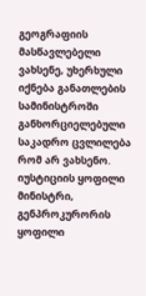გეოგრაფიის მასწავლებელი ვახსენე, უხერხული იქნება განათლების სამინისტროში განხორციელებული საკადრო ცვლილება რომ არ ვახსენო. იუსტიციის ყოფილი მინისტრი, გენპროკურორის ყოფილი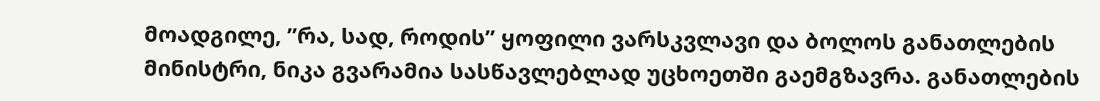მოადგილე, ”რა, სად, როდის” ყოფილი ვარსკვლავი და ბოლოს განათლების მინისტრი, ნიკა გვარამია სასწავლებლად უცხოეთში გაემგზავრა. განათლების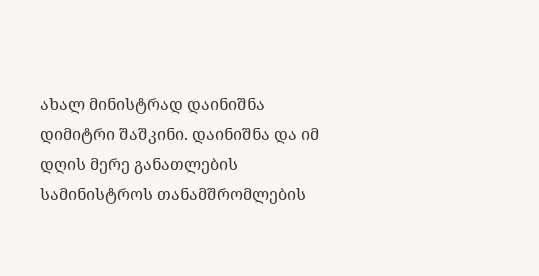ახალ მინისტრად დაინიშნა დიმიტრი შაშკინი. დაინიშნა და იმ დღის მერე განათლების სამინისტროს თანამშრომლების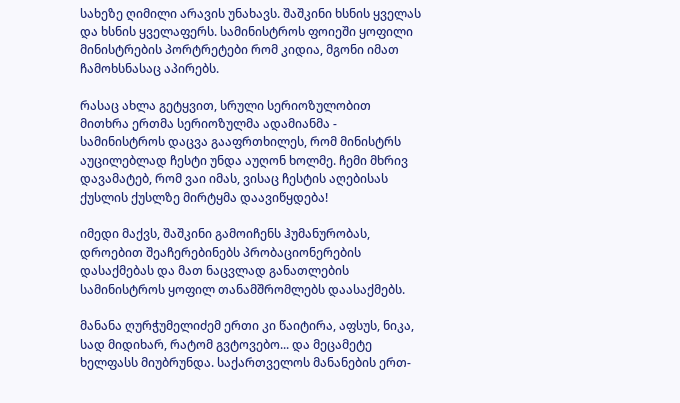სახეზე ღიმილი არავის უნახავს. შაშკინი ხსნის ყველას და ხსნის ყველაფერს. სამინისტროს ფოიეში ყოფილი მინისტრების პორტრეტები რომ კიდია, მგონი იმათ ჩამოხსნასაც აპირებს.

რასაც ახლა გეტყვით, სრული სერიოზულობით მითხრა ერთმა სერიოზულმა ადამიანმა - სამინისტროს დაცვა გააფრთხილეს, რომ მინისტრს აუცილებლად ჩესტი უნდა აუღონ ხოლმე. ჩემი მხრივ დავამატებ, რომ ვაი იმას, ვისაც ჩესტის აღებისას ქუსლის ქუსლზე მირტყმა დაავიწყდება!

იმედი მაქვს, შაშკინი გამოიჩენს ჰუმანურობას, დროებით შეაჩერებინებს პრობაციონერების დასაქმებას და მათ ნაცვლად განათლების სამინისტროს ყოფილ თანამშრომლებს დაასაქმებს.

მანანა ღურჭუმელიძემ ერთი კი წაიტირა, აფსუს, ნიკა, სად მიდიხარ, რატომ გვტოვებო... და მეცამეტე ხელფასს მიუბრუნდა. საქართველოს მანანების ერთ-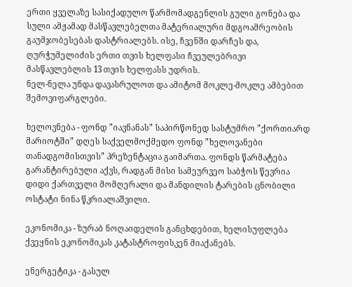ერთი ყველაზე სასიქადულო წარმომადგენლის გული გონება და სული ამჟამად მასწავლებელთა მატერიალური მდგოამრეობის გაუმჯობესებას დასტრიალებს. ისე, ჩვენში დარჩეს და, ღურჭუმელიძის ერთი თვის ხელფასი ჩვეულებრივი მასწავლებლის 13 თვის ხელფასს უდრის.
ნელ-ნელა უნდა დავასრულოთ და ამიტომ მოკლე-მოკლე ამბებით შემოვიფარგლები.

ხელოვნება - ფონდ ”იავნანას” საპირწონედ სასტუმრო ”ქორთიარდ მარიოტში” დღეს საქველმოქმედო ფონდ ”ხელოვანები თანადგომისთვის” პრეზენტაცია გაიმართა. ფონდს წარმატება გარანტირებული აქვს, რადგან მისი სამეურვეო საბჭოს წევრია დიდი ქართველი მომღერალი და მანდილის ტარების ცნობილი ოსტატი ნინა წკრიალაშვილი.

ეკონომიკა - ზურაბ ნოღაიდელის განცხდებით, ხელისუფლება ქვეყნის ეკონომიკას კატასტროფისკენ მიაქანებს.

ენერგეტიკა - გასულ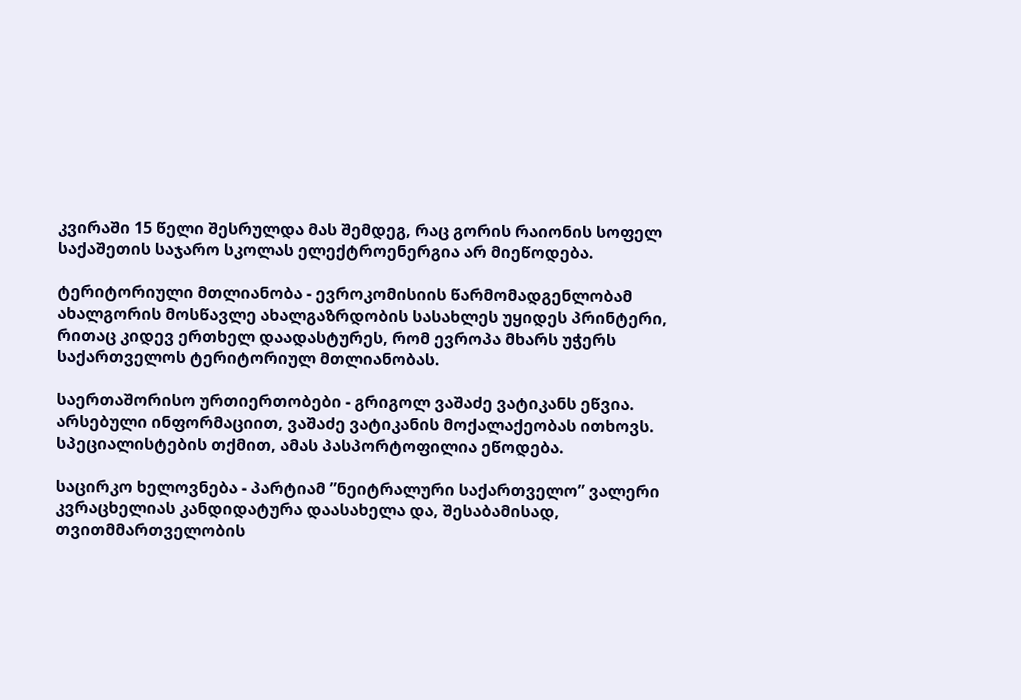კვირაში 15 წელი შესრულდა მას შემდეგ, რაც გორის რაიონის სოფელ საქაშეთის საჯარო სკოლას ელექტროენერგია არ მიეწოდება.

ტერიტორიული მთლიანობა - ევროკომისიის წარმომადგენლობამ ახალგორის მოსწავლე ახალგაზრდობის სასახლეს უყიდეს პრინტერი, რითაც კიდევ ერთხელ დაადასტურეს, რომ ევროპა მხარს უჭერს საქართველოს ტერიტორიულ მთლიანობას.

საერთაშორისო ურთიერთობები - გრიგოლ ვაშაძე ვატიკანს ეწვია. არსებული ინფორმაციით, ვაშაძე ვატიკანის მოქალაქეობას ითხოვს. სპეციალისტების თქმით, ამას პასპორტოფილია ეწოდება.

საცირკო ხელოვნება - პარტიამ ”ნეიტრალური საქართველო” ვალერი კვრაცხელიას კანდიდატურა დაასახელა და, შესაბამისად, თვითმმართველობის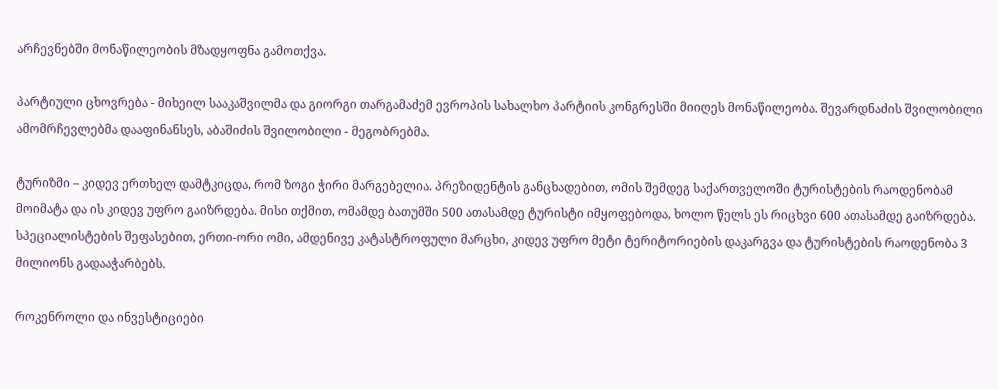არჩევნებში მონაწილეობის მზადყოფნა გამოთქვა.

პარტიული ცხოვრება - მიხეილ სააკაშვილმა და გიორგი თარგამაძემ ევროპის სახალხო პარტიის კონგრესში მიიღეს მონაწილეობა. შევარდნაძის შვილობილი ამომრჩევლებმა დააფინანსეს, აბაშიძის შვილობილი - მეგობრებმა.

ტურიზმი – კიდევ ერთხელ დამტკიცდა, რომ ზოგი ჭირი მარგებელია. პრეზიდენტის განცხადებით, ომის შემდეგ საქართველოში ტურისტების რაოდენობამ მოიმატა და ის კიდევ უფრო გაიზრდება. მისი თქმით, ომამდე ბათუმში 500 ათასამდე ტურისტი იმყოფებოდა, ხოლო წელს ეს რიცხვი 600 ათასამდე გაიზრდება. სპეციალისტების შეფასებით, ერთი-ორი ომი, ამდენივე კატასტროფული მარცხი, კიდევ უფრო მეტი ტერიტორიების დაკარგვა და ტურისტების რაოდენობა 3 მილიონს გადააჭარბებს.

როკენროლი და ინვესტიციები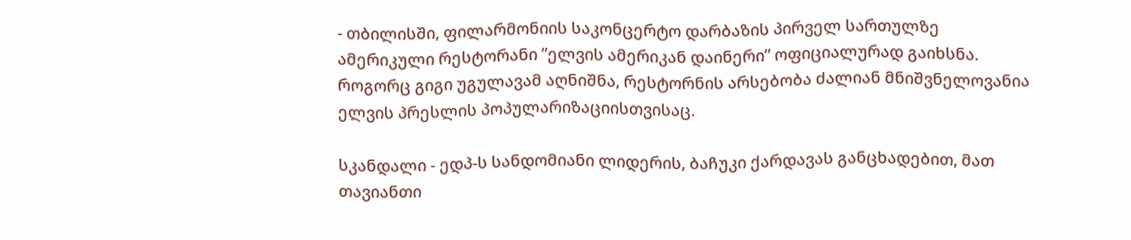- თბილისში, ფილარმონიის საკონცერტო დარბაზის პირველ სართულზე ამერიკული რესტორანი ”ელვის ამერიკან დაინერი” ოფიციალურად გაიხსნა. როგორც გიგი უგულავამ აღნიშნა, რესტორნის არსებობა ძალიან მნიშვნელოვანია ელვის პრესლის პოპულარიზაციისთვისაც.

სკანდალი - ედპ-ს სანდომიანი ლიდერის, ბაჩუკი ქარდავას განცხადებით, მათ თავიანთი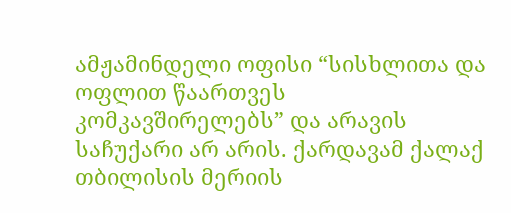ამჟამინდელი ოფისი “სისხლითა და ოფლით წაართვეს კომკავშირელებს” და არავის საჩუქარი არ არის. ქარდავამ ქალაქ თბილისის მერიის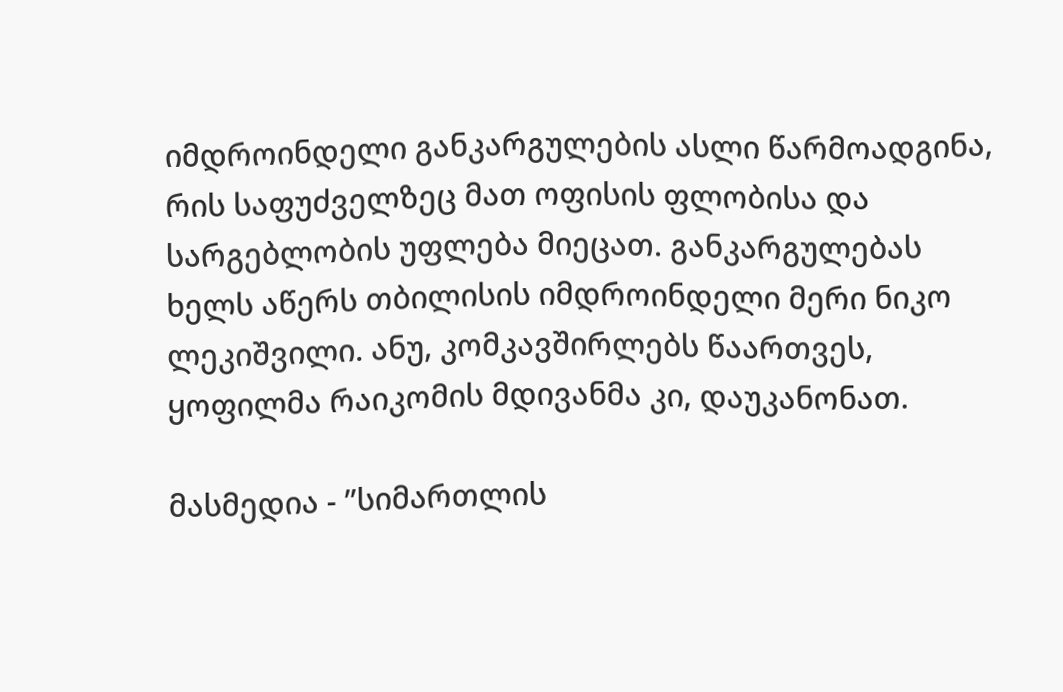იმდროინდელი განკარგულების ასლი წარმოადგინა, რის საფუძველზეც მათ ოფისის ფლობისა და სარგებლობის უფლება მიეცათ. განკარგულებას ხელს აწერს თბილისის იმდროინდელი მერი ნიკო ლეკიშვილი. ანუ, კომკავშირლებს წაართვეს, ყოფილმა რაიკომის მდივანმა კი, დაუკანონათ.

მასმედია - ”სიმართლის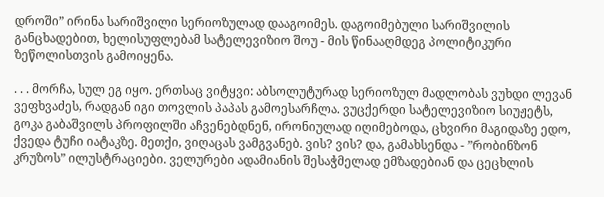დროში” ირინა სარიშვილი სერიოზულად დააგოიმეს. დაგოიმებული სარიშვილის განცხადებით, ხელისუფლებამ სატელევიზიო შოუ - მის წინააღმდეგ პოლიტიკური ზეწოლისთვის გამოიყენა.

. . . მორჩა, სულ ეგ იყო. ერთსაც ვიტყვი: აბსოლუტურად სერიოზულ მადლობას ვუხდი ლევან ვეფხვაძეს, რადგან იგი თოვლის პაპას გამოესარჩლა. ვუცქერდი სატელევიზიო სიუჟეტს, გოკა გაბაშვილს პროფილში აჩვენებდნენ, ირონიულად იღიმებოდა, ცხვირი მაგიდაზე ედო, ქვედა ტუჩი იატაკზე. მეთქი, ვიღაცას ვამგვანებ. ვის? ვის? და, გამახსენდა - ”რობინზონ კრუზოს” ილუსტრაციები. ველურები ადამიანის შესაჭმელად ემზადებიან და ცეცხლის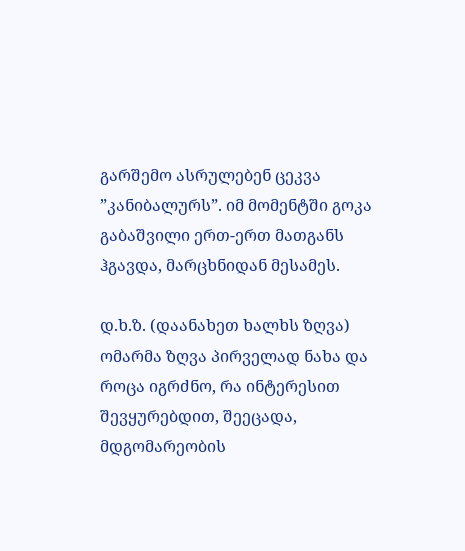გარშემო ასრულებენ ცეკვა ”კანიბალურს”. იმ მომენტში გოკა გაბაშვილი ერთ-ერთ მათგანს ჰგავდა, მარცხნიდან მესამეს.

დ.ხ.ზ. (დაანახეთ ხალხს ზღვა) ომარმა ზღვა პირველად ნახა და როცა იგრძნო, რა ინტერესით შევყურებდით, შეეცადა, მდგომარეობის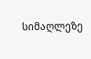სიმაღლეზე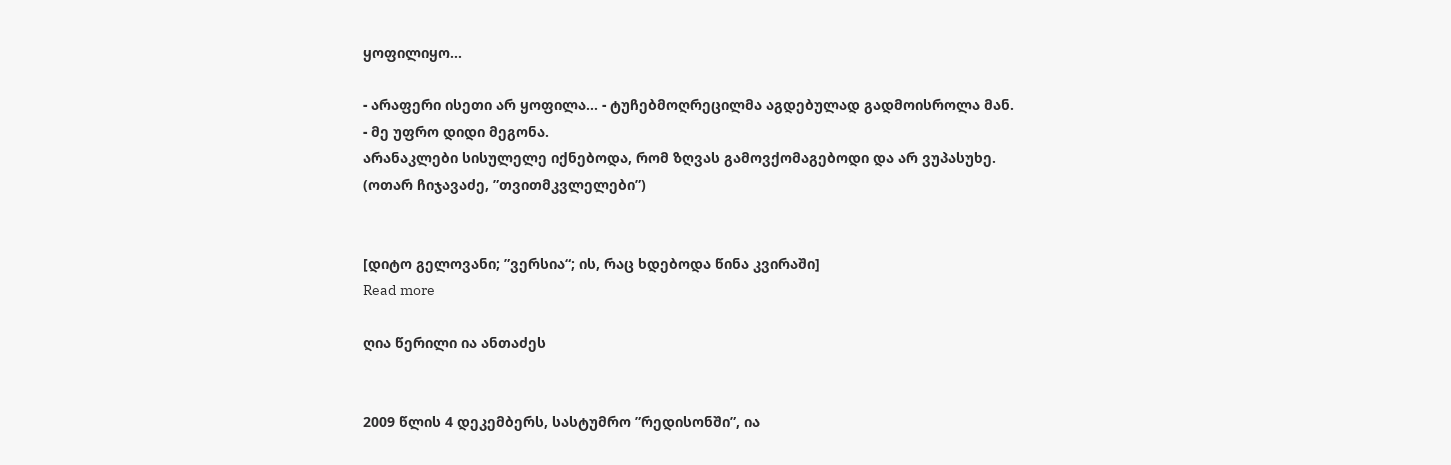ყოფილიყო...

- არაფერი ისეთი არ ყოფილა... - ტუჩებმოღრეცილმა აგდებულად გადმოისროლა მან.
- მე უფრო დიდი მეგონა.
არანაკლები სისულელე იქნებოდა, რომ ზღვას გამოვქომაგებოდი და არ ვუპასუხე.
(ოთარ ჩიჯავაძე, ”თვითმკვლელები”)


[დიტო გელოვანი; ”ვერსია“; ის, რაც ხდებოდა წინა კვირაში]
Read more

ღია წერილი ია ანთაძეს


2009 წლის 4 დეკემბერს, სასტუმრო ”რედისონში”, ია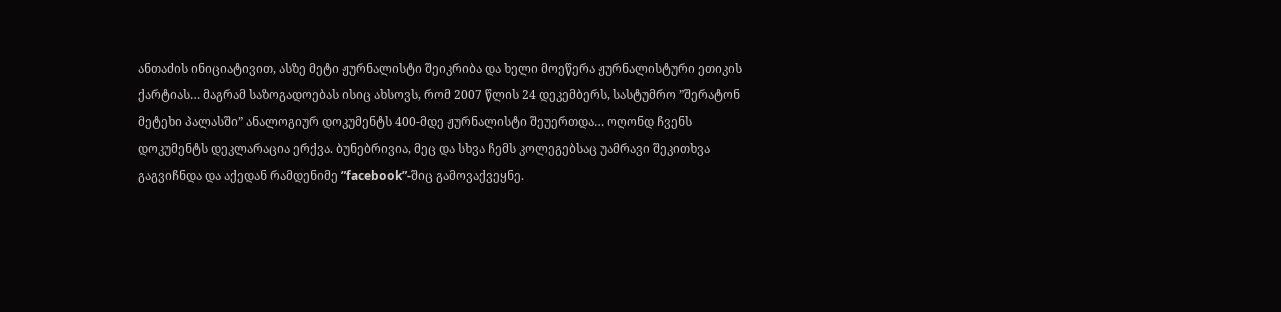ანთაძის ინიციატივით, ასზე მეტი ჟურნალისტი შეიკრიბა და ხელი მოეწერა ჟურნალისტური ეთიკის ქარტიას… მაგრამ საზოგადოებას ისიც ახსოვს, რომ 2007 წლის 24 დეკემბერს, სასტუმრო ”შერატონ მეტეხი პალასში” ანალოგიურ დოკუმენტს 400-მდე ჟურნალისტი შეუერთდა… ოღონდ ჩვენს დოკუმენტს დეკლარაცია ერქვა. ბუნებრივია, მეც და სხვა ჩემს კოლეგებსაც უამრავი შეკითხვა გაგვიჩნდა და აქედან რამდენიმე ”facebook”-შიც გამოვაქვეყნე.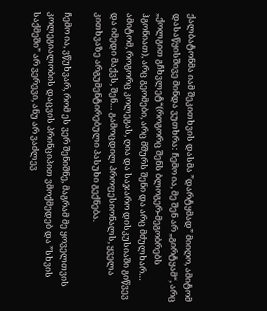ქალბატონმა იამ შეკითხვის დასმა ”დარტყმად” მიიღო, ამიტომ დასაწყისშივე მინდა ვუთხრა: ჩემო ია, მე შენ არ „გირტყამ“, არც „ქოლგით გჩხვლეტ“(როგორც შენს ბლოგერ-მეგობრებს ჰგონიათ), არც გეომები, არც მშურს შენი და არც მძულხარ… ამიტომ, როგორც კოლეგას, ღია და საჯარო დისკუსიაში გიწვევ და იმედი მაქვს, შენ… გამოცდილ პროფესიონალს, ყველა კითხვაზე არგუმენტირებული პასუხი გექნება.

ჩემო ია, ვწუხვარ, რომ ეს ვერ შენიშნე, მაგრამ მე ყოველთვის კოლეგიალობის დაცვის პრინციპით ვმოქმედებ და ”სხვის საქმეში” არ ვერევი, ანუ არ ვაძლევ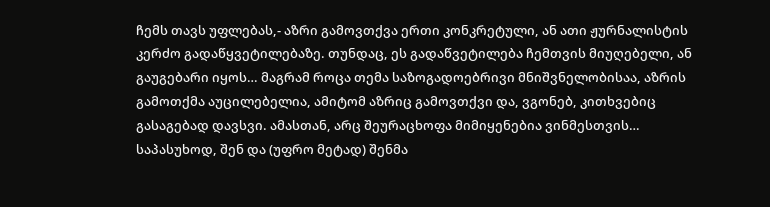ჩემს თავს უფლებას,- აზრი გამოვთქვა ერთი კონკრეტული, ან ათი ჟურნალისტის კერძო გადაწყვეტილებაზე. თუნდაც, ეს გადაწვეტილება ჩემთვის მიუღებელი, ან გაუგებარი იყოს… მაგრამ როცა თემა საზოგადოებრივი მნიშვნელობისაა, აზრის გამოთქმა აუცილებელია, ამიტომ აზრიც გამოვთქვი და, ვგონებ, კითხვებიც გასაგებად დავსვი. ამასთან, არც შეურაცხოფა მიმიყენებია ვინმესთვის… საპასუხოდ, შენ და (უფრო მეტად) შენმა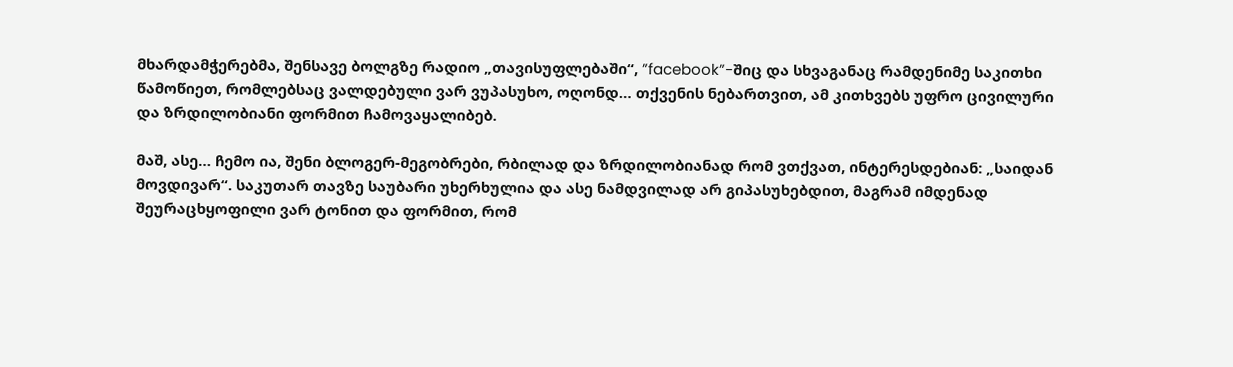მხარდამჭერებმა, შენსავე ბოლგზე რადიო „თავისუფლებაში“, ”facebook”-შიც და სხვაგანაც რამდენიმე საკითხი წამოწიეთ, რომლებსაც ვალდებული ვარ ვუპასუხო, ოღონდ… თქვენის ნებართვით, ამ კითხვებს უფრო ცივილური და ზრდილობიანი ფორმით ჩამოვაყალიბებ.

მაშ, ასე… ჩემო ია, შენი ბლოგერ-მეგობრები, რბილად და ზრდილობიანად რომ ვთქვათ, ინტერესდებიან: „საიდან მოვდივარ“. საკუთარ თავზე საუბარი უხერხულია და ასე ნამდვილად არ გიპასუხებდით, მაგრამ იმდენად შეურაცხყოფილი ვარ ტონით და ფორმით, რომ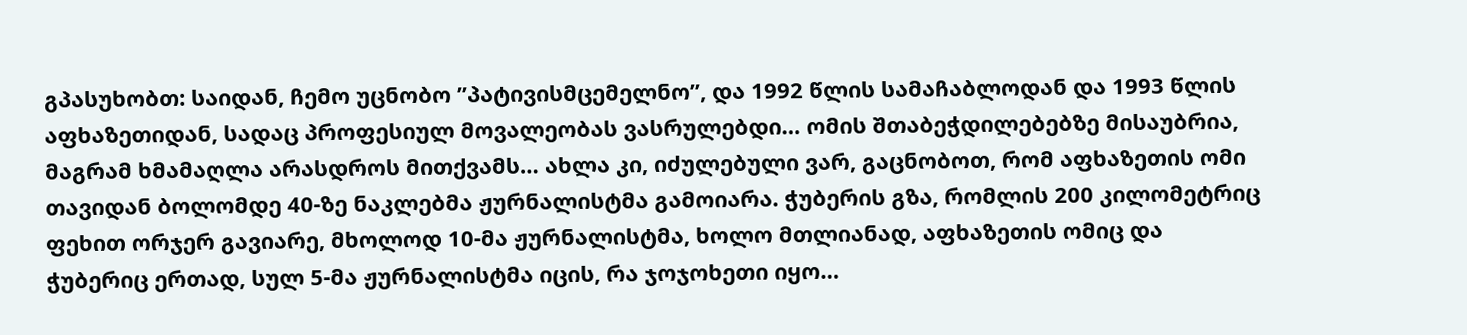გპასუხობთ: საიდან, ჩემო უცნობო ”პატივისმცემელნო”, და 1992 წლის სამაჩაბლოდან და 1993 წლის აფხაზეთიდან, სადაც პროფესიულ მოვალეობას ვასრულებდი… ომის შთაბეჭდილებებზე მისაუბრია, მაგრამ ხმამაღლა არასდროს მითქვამს… ახლა კი, იძულებული ვარ, გაცნობოთ, რომ აფხაზეთის ომი თავიდან ბოლომდე 40-ზე ნაკლებმა ჟურნალისტმა გამოიარა. ჭუბერის გზა, რომლის 200 კილომეტრიც ფეხით ორჯერ გავიარე, მხოლოდ 10-მა ჟურნალისტმა, ხოლო მთლიანად, აფხაზეთის ომიც და ჭუბერიც ერთად, სულ 5-მა ჟურნალისტმა იცის, რა ჯოჯოხეთი იყო…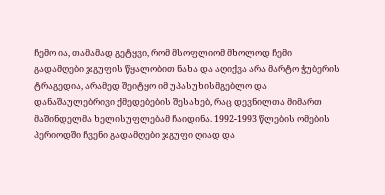ჩემო ია, თამამად გეტყვი, რომ მსოფლიომ მხოლოდ ჩემი გადამღები ჯგუფის წყალობით ნახა და აღიქვა არა მარტო ჭუბერის ტრაგედია, არამედ შეიტყო იმ უპასუხისმგებლო და დანაშაულებრივი ქმედებების შესახებ, რაც დევნილთა მიმართ მაშინდელმა ხელისუფლებამ ჩაიდინა. 1992-1993 წლების ომების პერიოდში ჩვენი გადამღები ჯგუფი ღიად და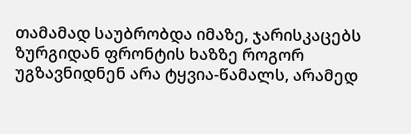თამამად საუბრობდა იმაზე, ჯარისკაცებს ზურგიდან ფრონტის ხაზზე როგორ უგზავნიდნენ არა ტყვია-წამალს, არამედ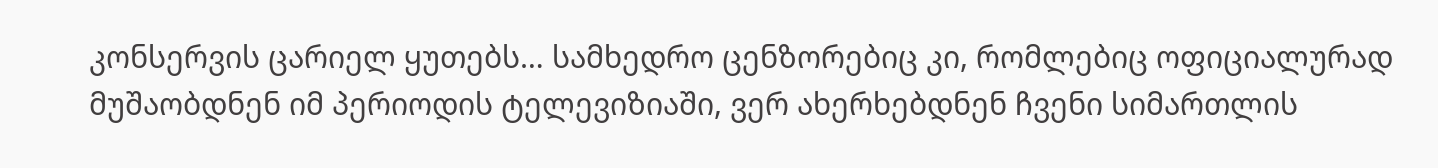კონსერვის ცარიელ ყუთებს… სამხედრო ცენზორებიც კი, რომლებიც ოფიციალურად მუშაობდნენ იმ პერიოდის ტელევიზიაში, ვერ ახერხებდნენ ჩვენი სიმართლის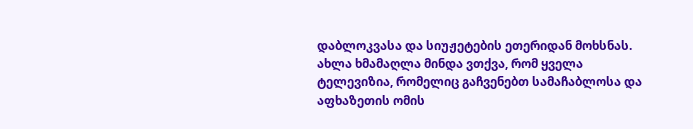დაბლოკვასა და სიუჟეტების ეთერიდან მოხსნას. ახლა ხმამაღლა მინდა ვთქვა, რომ ყველა ტელევიზია, რომელიც გაჩვენებთ სამაჩაბლოსა და აფხაზეთის ომის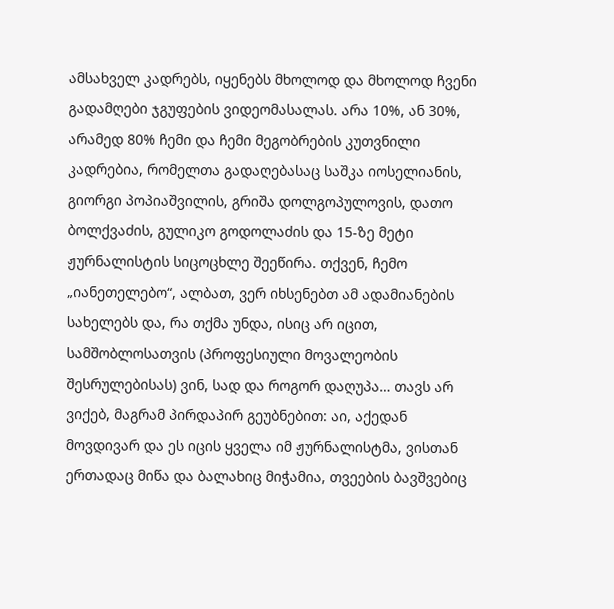ამსახველ კადრებს, იყენებს მხოლოდ და მხოლოდ ჩვენი გადამღები ჯგუფების ვიდეომასალას. არა 10%, ან 30%, არამედ 80% ჩემი და ჩემი მეგობრების კუთვნილი კადრებია, რომელთა გადაღებასაც საშკა იოსელიანის, გიორგი პოპიაშვილის, გრიშა დოლგოპულოვის, დათო ბოლქვაძის, გულიკო გოდოლაძის და 15-ზე მეტი ჟურნალისტის სიცოცხლე შეეწირა. თქვენ, ჩემო „იანეთელებო“, ალბათ, ვერ იხსენებთ ამ ადამიანების სახელებს და, რა თქმა უნდა, ისიც არ იცით, სამშობლოსათვის (პროფესიული მოვალეობის შესრულებისას) ვინ, სად და როგორ დაღუპა… თავს არ ვიქებ, მაგრამ პირდაპირ გეუბნებით: აი, აქედან მოვდივარ და ეს იცის ყველა იმ ჟურნალისტმა, ვისთან ერთადაც მიწა და ბალახიც მიჭამია, თვეების ბავშვებიც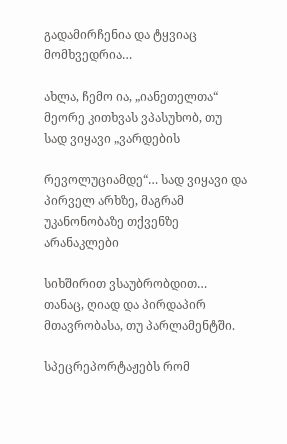გადამირჩენია და ტყვიაც მომხვედრია…

ახლა, ჩემო ია, „იანეთელთა“ მეორე კითხვას ვპასუხობ, თუ სად ვიყავი „ვარდების

რევოლუციამდე“… სად ვიყავი და პირველ არხზე, მაგრამ უკანონობაზე თქვენზე არანაკლები

სიხშირით ვსაუბრობდით… თანაც, ღიად და პირდაპირ მთავრობასა, თუ პარლამენტში.

სპეცრეპორტაჟებს რომ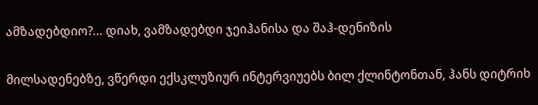ამზადებდიო?… დიახ, ვამზადებდი ჯეიჰანისა და შაჰ-დენიზის

მილსადენებზე, ვწერდი ექსკლუზიურ ინტერვიუებს ბილ ქლინტონთან, ჰანს დიტრიხ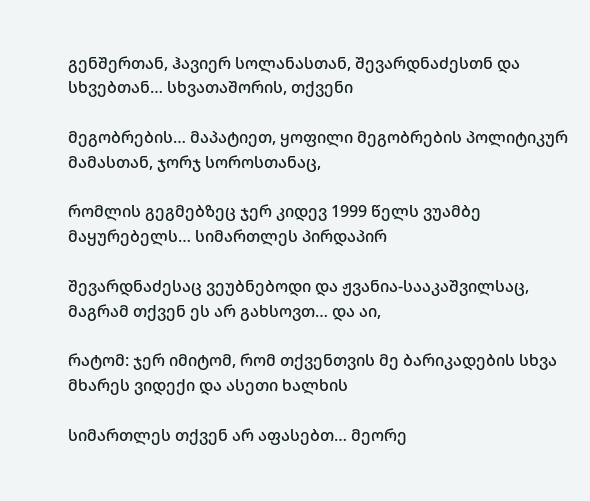გენშერთან, ჰავიერ სოლანასთან, შევარდნაძესთნ და სხვებთან… სხვათაშორის, თქვენი

მეგობრების… მაპატიეთ, ყოფილი მეგობრების პოლიტიკურ მამასთან, ჯორჯ სოროსთანაც,

რომლის გეგმებზეც ჯერ კიდევ 1999 წელს ვუამბე მაყურებელს… სიმართლეს პირდაპირ

შევარდნაძესაც ვეუბნებოდი და ჟვანია-სააკაშვილსაც, მაგრამ თქვენ ეს არ გახსოვთ… და აი,

რატომ: ჯერ იმიტომ, რომ თქვენთვის მე ბარიკადების სხვა მხარეს ვიდექი და ასეთი ხალხის

სიმართლეს თქვენ არ აფასებთ… მეორე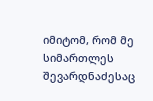იმიტომ, რომ მე სიმართლეს შევარდნაძესაც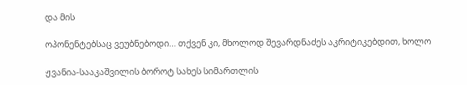და მის

ოპონენტებსაც ვეუბნებოდი… თქვენ კი, მხოლოდ შევარდნაძეს აკრიტიკებდით, ხოლო

ჟვანია-სააკაშვილის ბოროტ სახეს სიმართლის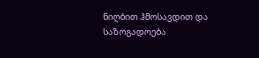ნიღბით ჰმოსავდით და საზოგადოება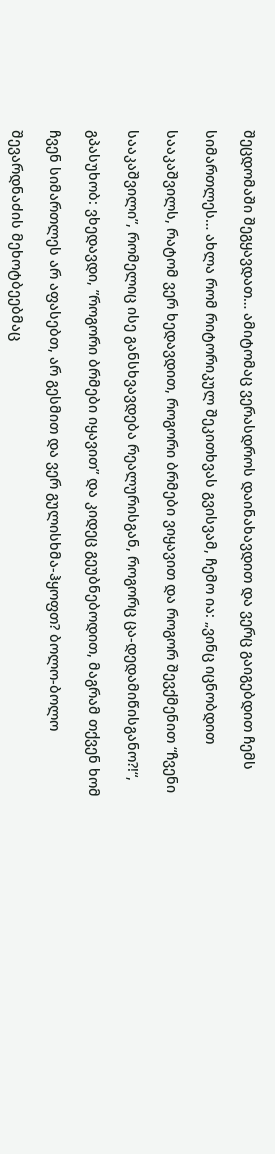შეცდომაში შეგყავდათ… ამიტომაც ვერასდროს დაინახავდით და ვერც გაიგებდით ჩემს

სიმართლეს… ახლა რომ რიტორიკულ შეკითხვას გვისვამ, ჩემო ია: „ვინც იცნობდით

სააკაშვილს, რატომ ვერ ხედავდით, როგორი ბრმები ვიყავით და როგორ შევქმენით “ჩვენი

სააკაშვილი”, რომელიც ისე განსხვავდება რეალურისგან, როგორც ცა-დედამიწისგანო?!“,

გპასუხობ: ვხედავდი, ”როგორი ბრმები იყავით” და კიდეც გეუბნებოდით, მაგრამ თქვენ ხომ

ჩვენ სიმართლეს არ აფასებთ, არ გესმით და ვერ გულისხმა-ჰყოფთ? ბოლო-ბოლო

შევარდნაძის მეხოტბეებმაც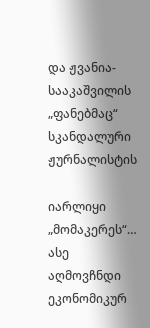და ჟვანია-სააკაშვილის „ფანებმაც“ სკანდალური ჟურნალისტის

იარლიყი „მომაკერეს“… ასე აღმოვჩნდი ეკონომიკურ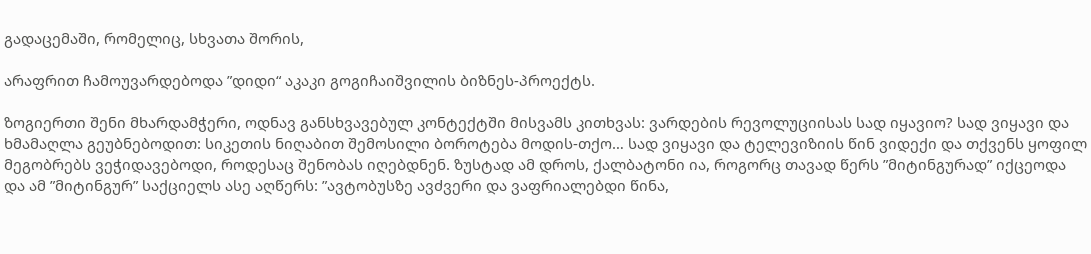გადაცემაში, რომელიც, სხვათა შორის,

არაფრით ჩამოუვარდებოდა ”დიდი“ აკაკი გოგიჩაიშვილის ბიზნეს-პროექტს.

ზოგიერთი შენი მხარდამჭერი, ოდნავ განსხვავებულ კონტექტში მისვამს კითხვას: ვარდების რევოლუციისას სად იყავიო? სად ვიყავი და ხმამაღლა გეუბნებოდით: სიკეთის ნიღაბით შემოსილი ბოროტება მოდის-თქო… სად ვიყავი და ტელევიზიის წინ ვიდექი და თქვენს ყოფილ მეგობრებს ვეჭიდავებოდი, როდესაც შენობას იღებდნენ. ზუსტად ამ დროს, ქალბატონი ია, როგორც თავად წერს ”მიტინგურად” იქცეოდა და ამ ”მიტინგურ” საქციელს ასე აღწერს: ”ავტობუსზე ავძვერი და ვაფრიალებდი წინა,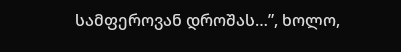სამფეროვან დროშას…”, ხოლო,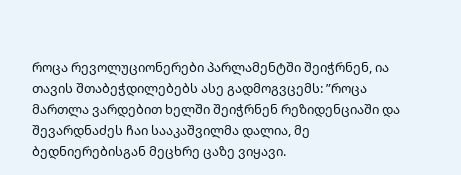როცა რევოლუციონერები პარლამენტში შეიჭრნენ, ია თავის შთაბეჭდილებებს ასე გადმოგვცემს: ”როცა მართლა ვარდებით ხელში შეიჭრნენ რეზიდენციაში და შევარდნაძეს ჩაი სააკაშვილმა დალია, მე ბედნიერებისგან მეცხრე ცაზე ვიყავი.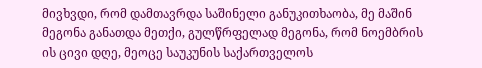მივხვდი, რომ დამთავრდა საშინელი განუკითხაობა, მე მაშინ მეგონა განათდა მეთქი, გულწრფელად მეგონა, რომ ნოემბრის ის ცივი დღე, მეოცე საუკუნის საქართველოს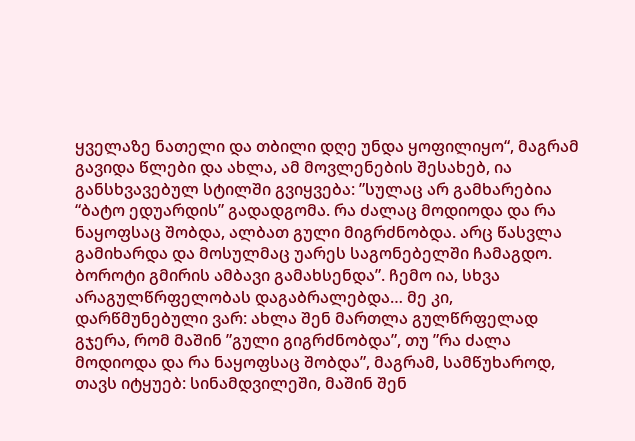ყველაზე ნათელი და თბილი დღე უნდა ყოფილიყო“, მაგრამ გავიდა წლები და ახლა, ამ მოვლენების შესახებ, ია განსხვავებულ სტილში გვიყვება: ”სულაც არ გამხარებია “ბატო ედუარდის” გადადგომა. რა ძალაც მოდიოდა და რა ნაყოფსაც შობდა, ალბათ გული მიგრძნობდა. არც წასვლა გამიხარდა და მოსულმაც უარეს საგონებელში ჩამაგდო. ბოროტი გმირის ამბავი გამახსენდა”. ჩემო ია, სხვა არაგულწრფელობას დაგაბრალებდა… მე კი, დარწმუნებული ვარ: ახლა შენ მართლა გულწრფელად გჯერა, რომ მაშინ ”გული გიგრძნობდა”, თუ ”რა ძალა მოდიოდა და რა ნაყოფსაც შობდა”, მაგრამ, სამწუხაროდ, თავს იტყუებ: სინამდვილეში, მაშინ შენ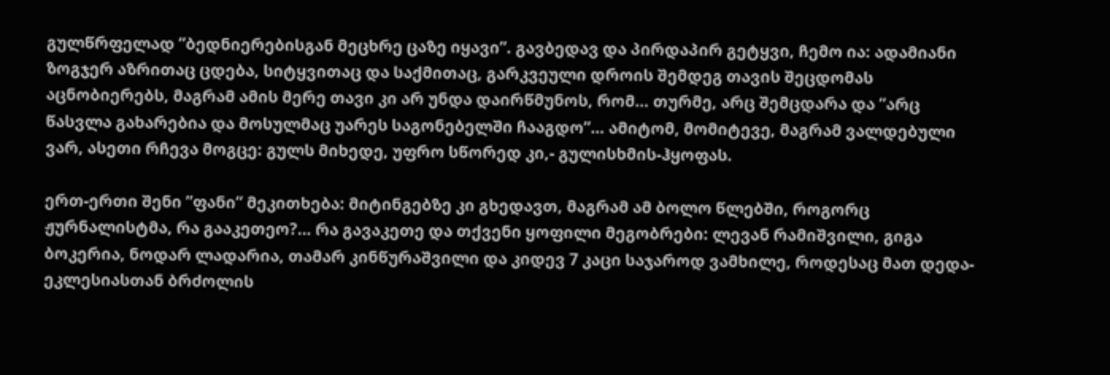გულწრფელად ”ბედნიერებისგან მეცხრე ცაზე იყავი”. გავბედავ და პირდაპირ გეტყვი, ჩემო ია: ადამიანი ზოგჯერ აზრითაც ცდება, სიტყვითაც და საქმითაც, გარკვეული დროის შემდეგ თავის შეცდომას აცნობიერებს, მაგრამ ამის მერე თავი კი არ უნდა დაირწმუნოს, რომ… თურმე, არც შემცდარა და ”არც წასვლა გახარებია და მოსულმაც უარეს საგონებელში ჩააგდო”… ამიტომ, მომიტევე, მაგრამ ვალდებული ვარ, ასეთი რჩევა მოგცე: გულს მიხედე, უფრო სწორედ კი,- გულისხმის-ჰყოფას.

ერთ-ერთი შენი ”ფანი” მეკითხება: მიტინგებზე კი გხედავთ, მაგრამ ამ ბოლო წლებში, როგორც ჟურნალისტმა, რა გააკეთეო?… რა გავაკეთე და თქვენი ყოფილი მეგობრები: ლევან რამიშვილი, გიგა ბოკერია, ნოდარ ლადარია, თამარ კინწურაშვილი და კიდევ 7 კაცი საჯაროდ ვამხილე, როდესაც მათ დედა-ეკლესიასთან ბრძოლის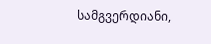სამგვერდიანი,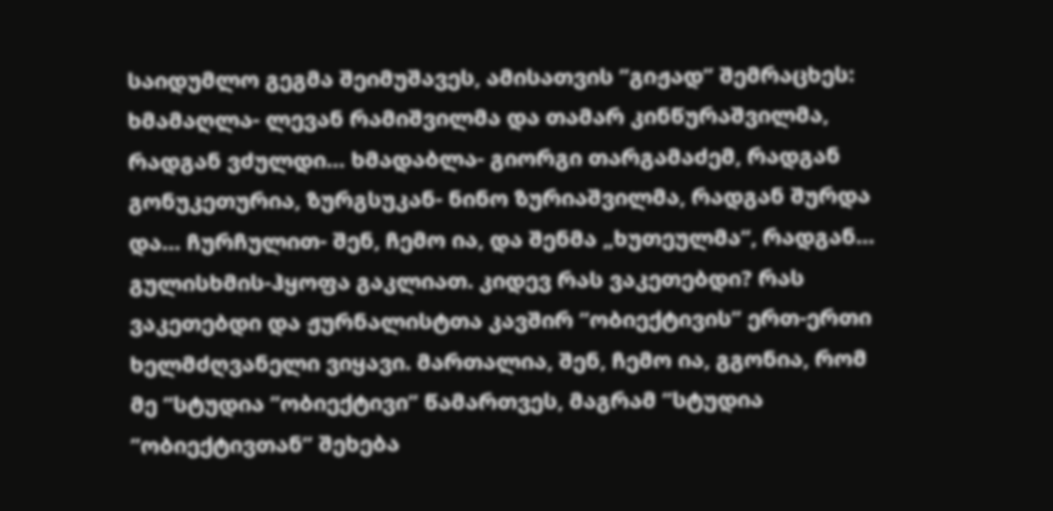საიდუმლო გეგმა შეიმუშავეს, ამისათვის ”გიჟად” შემრაცხეს: ხმამაღლა- ლევან რამიშვილმა და თამარ კინწურაშვილმა, რადგან ვძულდი… ხმადაბლა- გიორგი თარგამაძემ, რადგან გონუკეთურია, ზურგსუკან- ნინო ზურიაშვილმა, რადგან შურდა და… ჩურჩულით- შენ, ჩემო ია, და შენმა „ხუთეულმა“, რადგან… გულისხმის-ჰყოფა გაკლიათ. კიდევ რას ვაკეთებდი? რას ვაკეთებდი და ჟურნალისტთა კავშირ ”ობიექტივის” ერთ-ერთი ხელმძღვანელი ვიყავი. მართალია, შენ, ჩემო ია, გგონია, რომ მე ”სტუდია ”ობიექტივი” წამართვეს, მაგრამ ”სტუდია ”ობიექტივთან” შეხება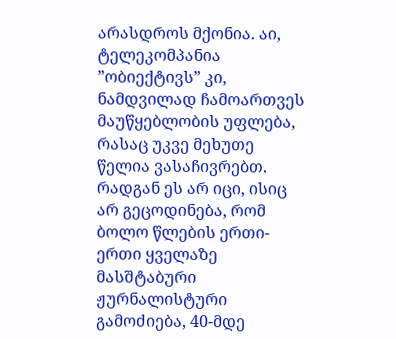არასდროს მქონია. აი, ტელეკომპანია ”ობიექტივს” კი, ნამდვილად ჩამოართვეს მაუწყებლობის უფლება, რასაც უკვე მეხუთე წელია ვასაჩივრებთ. რადგან ეს არ იცი, ისიც არ გეცოდინება, რომ ბოლო წლების ერთი-ერთი ყველაზე მასშტაბური ჟურნალისტური გამოძიება, 40-მდე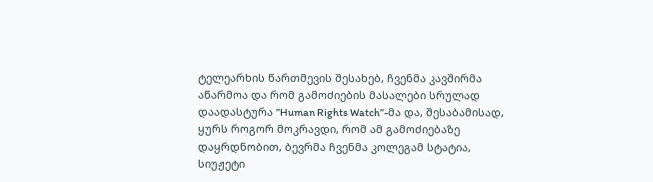ტელეარხის წართმევის შესახებ, ჩვენმა კავშირმა აწარმოა და რომ გამოძიების მასალები სრულად დაადასტურა ”Human Rights Watch”-მა და, შესაბამისად, ყურს როგორ მოკრავდი, რომ ამ გამოძიებაზე დაყრდნობით, ბევრმა ჩვენმა კოლეგამ სტატია, სიუჟეტი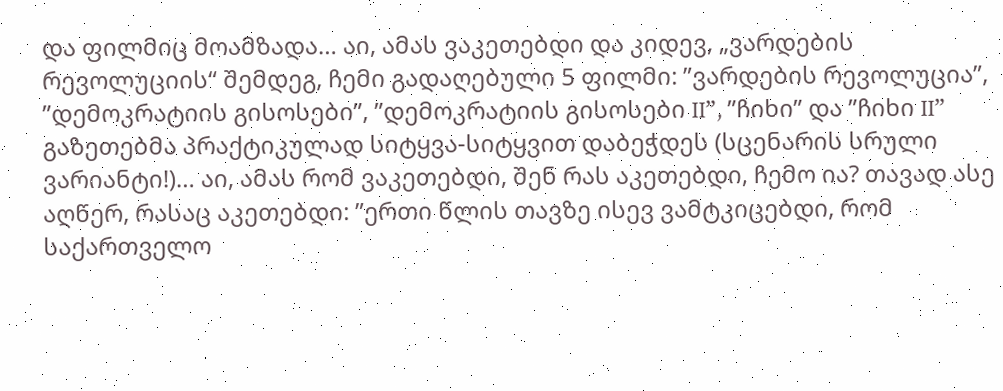და ფილმიც მოამზადა… აი, ამას ვაკეთებდი და კიდევ, „ვარდების რევოლუციის“ შემდეგ, ჩემი გადაღებული 5 ფილმი: ”ვარდების რევოლუცია”, ”დემოკრატიის გისოსები”, ”დემოკრატიის გისოსები II”, ”ჩიხი” და ”ჩიხი II” გაზეთებმა პრაქტიკულად სიტყვა-სიტყვით დაბეჭდეს (სცენარის სრული ვარიანტი!)… აი, ამას რომ ვაკეთებდი, შენ რას აკეთებდი, ჩემო ია? თავად ასე აღწერ, რასაც აკეთებდი: ”ერთი წლის თავზე ისევ ვამტკიცებდი, რომ საქართველო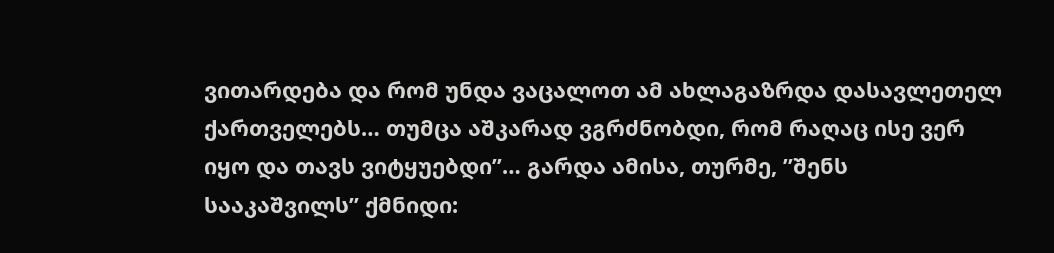ვითარდება და რომ უნდა ვაცალოთ ამ ახლაგაზრდა დასავლეთელ ქართველებს… თუმცა აშკარად ვგრძნობდი, რომ რაღაც ისე ვერ იყო და თავს ვიტყუებდი”… გარდა ამისა, თურმე, ”შენს სააკაშვილს” ქმნიდი: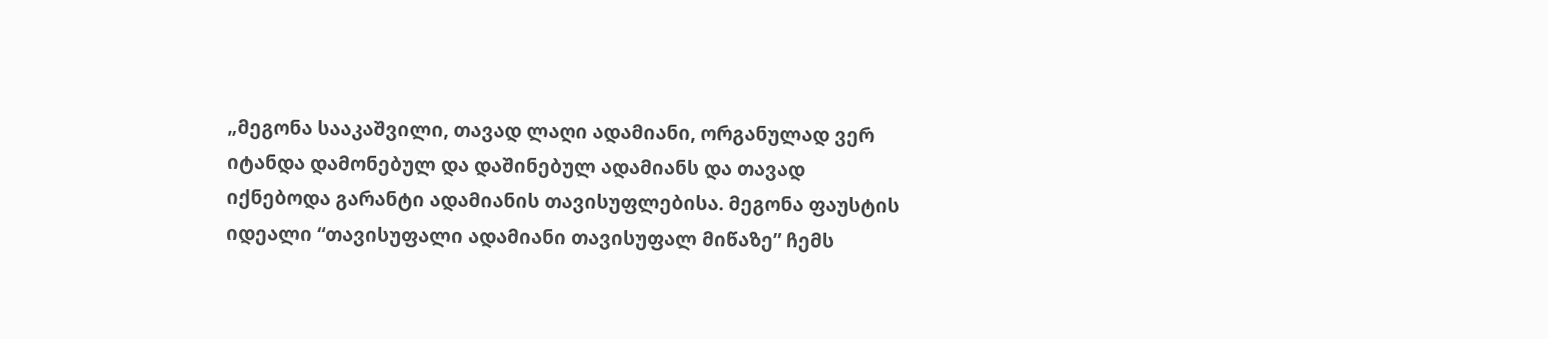„მეგონა სააკაშვილი, თავად ლაღი ადამიანი, ორგანულად ვერ იტანდა დამონებულ და დაშინებულ ადამიანს და თავად იქნებოდა გარანტი ადამიანის თავისუფლებისა. მეგონა ფაუსტის იდეალი “თავისუფალი ადამიანი თავისუფალ მიწაზე” ჩემს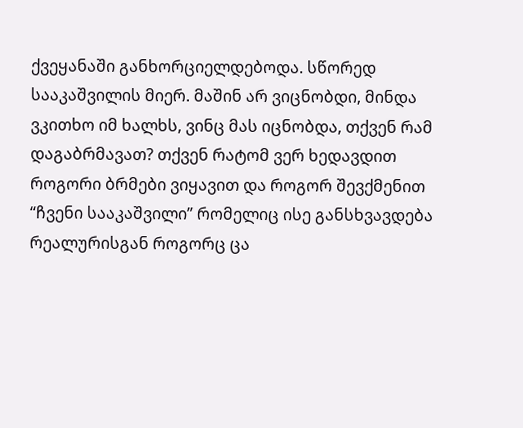ქვეყანაში განხორციელდებოდა. სწორედ სააკაშვილის მიერ. მაშინ არ ვიცნობდი, მინდა ვკითხო იმ ხალხს, ვინც მას იცნობდა, თქვენ რამ დაგაბრმავათ? თქვენ რატომ ვერ ხედავდით როგორი ბრმები ვიყავით და როგორ შევქმენით “ჩვენი სააკაშვილი” რომელიც ისე განსხვავდება რეალურისგან როგორც ცა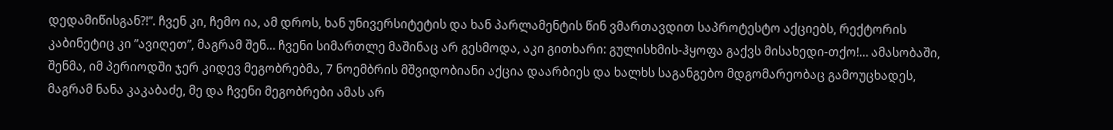დედამიწისგან?!”. ჩვენ კი, ჩემო ია, ამ დროს, ხან უნივერსიტეტის და ხან პარლამენტის წინ ვმართავდით საპროტესტო აქციებს, რექტორის კაბინეტიც კი ”ავიღეთ”, მაგრამ შენ… ჩვენი სიმართლე მაშინაც არ გესმოდა, აკი გითხარი: გულისხმის-ჰყოფა გაქვს მისახედი-თქო!… ამასობაში, შენმა, იმ პერიოდში ჯერ კიდევ მეგობრებმა, 7 ნოემბრის მშვიდობიანი აქცია დაარბიეს და ხალხს საგანგებო მდგომარეობაც გამოუცხადეს, მაგრამ ნანა კაკაბაძე, მე და ჩვენი მეგობრები ამას არ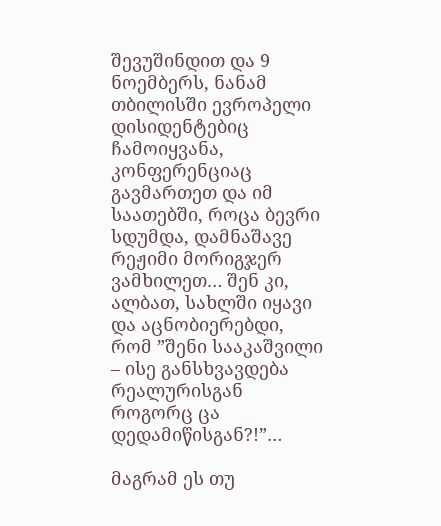შევუშინდით და 9 ნოემბერს, ნანამ თბილისში ევროპელი დისიდენტებიც ჩამოიყვანა, კონფერენციაც გავმართეთ და იმ საათებში, როცა ბევრი სდუმდა, დამნაშავე რეჟიმი მორიგჯერ ვამხილეთ… შენ კი, ალბათ, სახლში იყავი და აცნობიერებდი, რომ ”შენი სააკაშვილი – ისე განსხვავდება რეალურისგან როგორც ცა დედამიწისგან?!”…

მაგრამ ეს თუ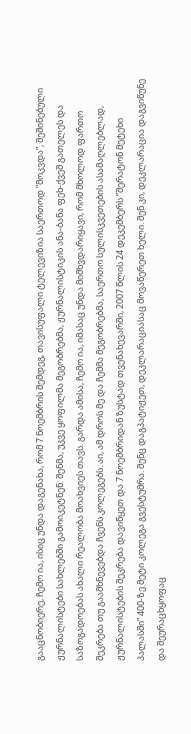გააცნობიერე, ჩემო ია, ისიც უნდა დაგენახა, რომ 7 ნოემბრის შემდეგ, თავისუფალი ტელევიზია საერთოდ ”მოკვდა”, შეშინებული ჟურნალისტები სახლებში გამოიკეტნენ. შენმა, უკვე ყოფილმა მეგობრებმა, ჟურნალისტიკის ანა-ბანა ფეხ-ქვეშ გათელეს და საზოგადოებას ახალი რეალობა მოახვიეს თავს. გარდა ამისა, ჩემო ია, იმასაც უნდა მიმხვდარიყავი, რომ მხოლოდ ფართო შეკრება თუ გაამხნევებდა ჩვენს კოლეგებს. აი, ამ დროს მე და ჩემმა მეგობრებმა, საერთო სულისკვეთების ასამაღლებლად, ჟურნალისტების შეკრება დავიწყეთ და 7 ნოემბრიდან ზუსტად თვენახევარში, 2007 წლის 24 დეკემბერს ”შერატონ მეტეხი პალასში” 400-ზე მეტი კოლეგა გვესტუმრა. შენც დაგპატიჟეთ, დეკლარაციასაც მოვაწერეთ ხელი. შენ კი, დეკლარაცია დაგვიწუნე და შეურაცხყოფაც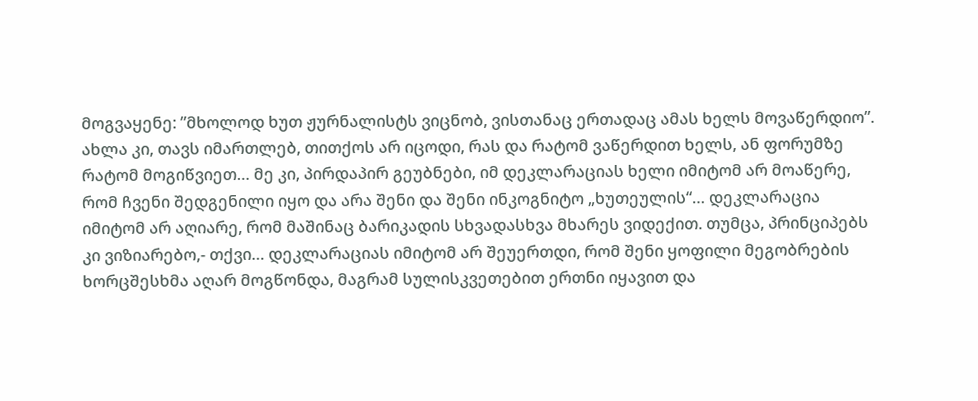მოგვაყენე: ”მხოლოდ ხუთ ჟურნალისტს ვიცნობ, ვისთანაც ერთადაც ამას ხელს მოვაწერდიო”. ახლა კი, თავს იმართლებ, თითქოს არ იცოდი, რას და რატომ ვაწერდით ხელს, ან ფორუმზე რატომ მოგიწვიეთ… მე კი, პირდაპირ გეუბნები, იმ დეკლარაციას ხელი იმიტომ არ მოაწერე, რომ ჩვენი შედგენილი იყო და არა შენი და შენი ინკოგნიტო „ხუთეულის“… დეკლარაცია იმიტომ არ აღიარე, რომ მაშინაც ბარიკადის სხვადასხვა მხარეს ვიდექით. თუმცა, პრინციპებს კი ვიზიარებო,- თქვი… დეკლარაციას იმიტომ არ შეუერთდი, რომ შენი ყოფილი მეგობრების ხორცშესხმა აღარ მოგწონდა, მაგრამ სულისკვეთებით ერთნი იყავით და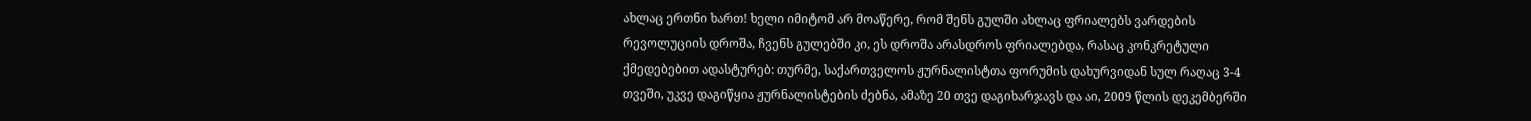ახლაც ერთნი ხართ! ხელი იმიტომ არ მოაწერე, რომ შენს გულში ახლაც ფრიალებს ვარდების რევოლუციის დროშა, ჩვენს გულებში კი, ეს დროშა არასდროს ფრიალებდა, რასაც კონკრეტული ქმედებებით ადასტურებ: თურმე, საქართველოს ჟურნალისტთა ფორუმის დახურვიდან სულ რაღაც 3-4 თვეში, უკვე დაგიწყია ჟურნალისტების ძებნა, ამაზე 20 თვე დაგიხარჯავს და აი, 2009 წლის დეკემბერში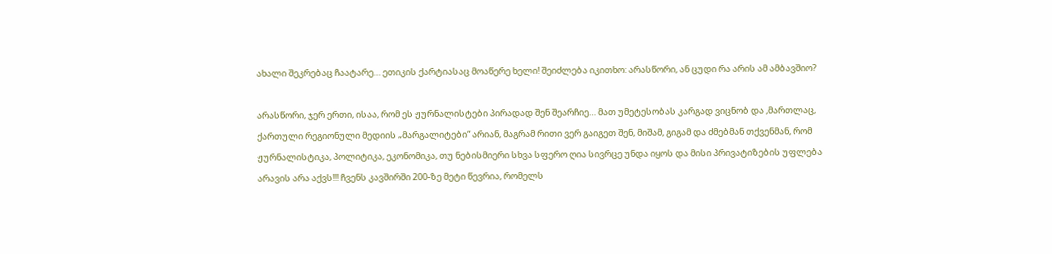ახალი შეკრებაც ჩაატარე… ეთიკის ქარტიასაც მოაწერე ხელი! შეიძლება იკითხო: არასწორი, ან ცუდი რა არის ამ ამბავშიო?

არასწორი, ჯერ ერთი, ისაა, რომ ეს ჟურნალისტები პირადად შენ შეარჩიე… მათ უმეტესობას კარგად ვიცნობ და ,მართლაც, ქართული რეგიონული მედიის „მარგალიტები“ არიან, მაგრამ რითი ვერ გაიგეთ შენ, მიშამ, გიგამ და ძმებმან თქვენმან, რომ ჟურნალისტიკა, პოლიტიკა, ეკონომიკა, თუ ნებისმიერი სხვა სფერო ღია სივრცე უნდა იყოს და მისი პრივატიზების უფლება არავის არა აქვს!!! ჩვენს კავშირში 200-ზე მეტი წევრია, რომელს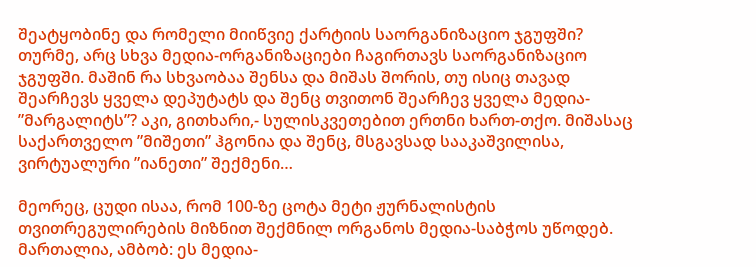შეატყობინე და რომელი მიიწვიე ქარტიის საორგანიზაციო ჯგუფში? თურმე, არც სხვა მედია-ორგანიზაციები ჩაგირთავს საორგანიზაციო ჯგუფში. მაშინ რა სხვაობაა შენსა და მიშას შორის, თუ ისიც თავად შეარჩევს ყველა დეპუტატს და შენც თვითონ შეარჩევ ყველა მედია- ”მარგალიტს”? აკი, გითხარი,- სულისკვეთებით ერთნი ხართ-თქო. მიშასაც საქართველო ”მიშეთი” ჰგონია და შენც, მსგავსად სააკაშვილისა, ვირტუალური ”იანეთი” შექმენი…

მეორეც, ცუდი ისაა, რომ 100-ზე ცოტა მეტი ჟურნალისტის თვითრეგულირების მიზნით შექმნილ ორგანოს მედია-საბჭოს უწოდებ. მართალია, ამბობ: ეს მედია-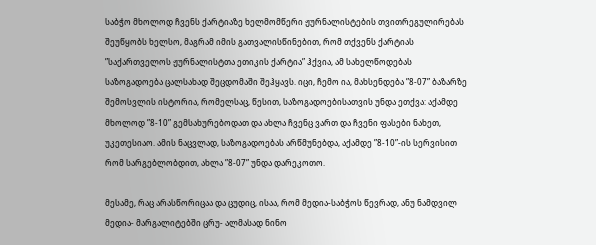საბჭო მხოლოდ ჩვენს ქარტიაზე ხელმომწერი ჟურნალისტების თვითრეგულირებას შეუწყობს ხელსო, მაგრამ იმის გათვალისწინებით, რომ თქვენს ქარტიას ”საქართველოს ჟურნალისტთა ეთიკის ქარტია” ჰქვია, ამ სახელწოდებას საზოგადოება ცალსახად შეცდომაში შეჰყავს. იცი, ჩემო ია, მახსენდება ”8-07” ბაზარზე შემოსვლის ისტორია, რომელსაც, წესით, საზოგადოებისათვის უნდა ეთქვა: აქამდე მხოლოდ ”8-10” გემსახურებოდათ და ახლა ჩვენც ვართ და ჩვენი ფასები ნახეთ, უკეთესიაო. ამის ნაცვლად, საზოგადოებას არწმუნებდა, აქამდე ”8-10”-ის სერვისით რომ სარგებლობდით, ახლა ”8-07” უნდა დარეკოთო.

მესამე, რაც არასწორიცაა და ცუდიც, ისაა, რომ მედია-საბჭოს წევრად, ანუ ნამდვილ მედია- მარგალიტებში ცრუ- ალმასად ნინო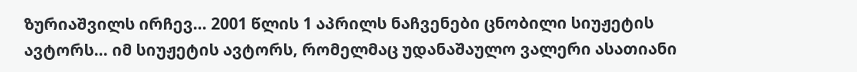ზურიაშვილს ირჩევ… 2001 წლის 1 აპრილს ნაჩვენები ცნობილი სიუჟეტის ავტორს… იმ სიუჟეტის ავტორს, რომელმაც უდანაშაულო ვალერი ასათიანი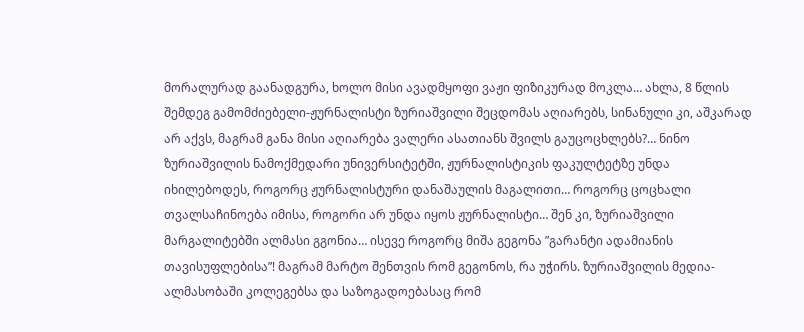მორალურად გაანადგურა, ხოლო მისი ავადმყოფი ვაჟი ფიზიკურად მოკლა… ახლა, 8 წლის შემდეგ გამომძიებელი-ჟურნალისტი ზურიაშვილი შეცდომას აღიარებს, სინანული კი, აშკარად არ აქვს, მაგრამ განა მისი აღიარება ვალერი ასათიანს შვილს გაუცოცხლებს?… ნინო ზურიაშვილის ნამოქმედარი უნივერსიტეტში, ჟურნალისტიკის ფაკულტეტზე უნდა იხილებოდეს, როგორც ჟურნალისტური დანაშაულის მაგალითი… როგორც ცოცხალი თვალსაჩინოება იმისა, როგორი არ უნდა იყოს ჟურნალისტი… შენ კი, ზურიაშვილი მარგალიტებში ალმასი გგონია… ისევე როგორც მიშა გეგონა ”გარანტი ადამიანის თავისუფლებისა”! მაგრამ მარტო შენთვის რომ გეგონოს, რა უჭირს. ზურიაშვილის მედია-ალმასობაში კოლეგებსა და საზოგადოებასაც რომ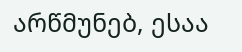არწმუნებ, ესაა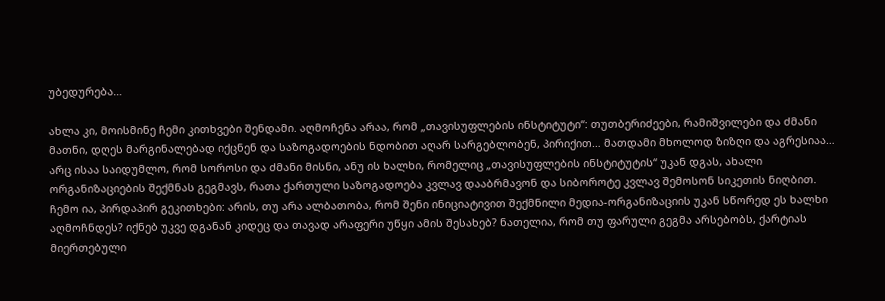უბედურება…

ახლა კი, მოისმინე ჩემი კითხვები შენდამი. აღმოჩენა არაა, რომ „თავისუფლების ინსტიტუტი“: თუთბერიძეები, რამიშვილები და ძმანი მათნი, დღეს მარგინალებად იქცნენ და საზოგადოების ნდობით აღარ სარგებლობენ, პირიქით… მათდამი მხოლოდ ზიზღი და აგრესიაა… არც ისაა საიდუმლო, რომ სოროსი და ძმანი მისნი, ანუ ის ხალხი, რომელიც „თავისუფლების ინსტიტუტის“ უკან დგას, ახალი ორგანიზაციების შექმნას გეგმავს, რათა ქართული საზოგადოება კვლავ დააბრმავონ და სიბოროტე კვლავ შემოსონ სიკეთის ნიღბით. ჩემო ია, პირდაპირ გეკითხები: არის, თუ არა ალბათობა, რომ შენი ინიციატივით შექმნილი მედია-ორგანიზაციის უკან სწორედ ეს ხალხი აღმოჩნდეს? იქნებ უკვე დგანან კიდეც და თავად არაფერი უწყი ამის შესახებ? ნათელია, რომ თუ ფარული გეგმა არსებობს, ქარტიას მიერთებული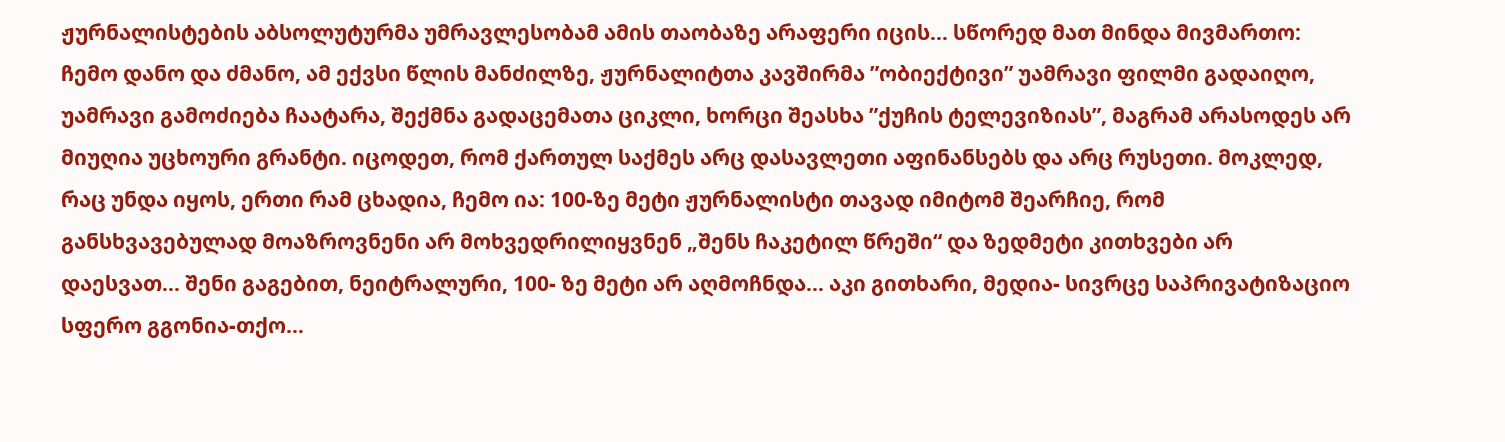ჟურნალისტების აბსოლუტურმა უმრავლესობამ ამის თაობაზე არაფერი იცის… სწორედ მათ მინდა მივმართო: ჩემო დანო და ძმანო, ამ ექვსი წლის მანძილზე, ჟურნალიტთა კავშირმა ”ობიექტივი” უამრავი ფილმი გადაიღო, უამრავი გამოძიება ჩაატარა, შექმნა გადაცემათა ციკლი, ხორცი შეასხა ”ქუჩის ტელევიზიას”, მაგრამ არასოდეს არ მიუღია უცხოური გრანტი. იცოდეთ, რომ ქართულ საქმეს არც დასავლეთი აფინანსებს და არც რუსეთი. მოკლედ, რაც უნდა იყოს, ერთი რამ ცხადია, ჩემო ია: 100-ზე მეტი ჟურნალისტი თავად იმიტომ შეარჩიე, რომ განსხვავებულად მოაზროვნენი არ მოხვედრილიყვნენ „შენს ჩაკეტილ წრეში“ და ზედმეტი კითხვები არ დაესვათ… შენი გაგებით, ნეიტრალური, 100- ზე მეტი არ აღმოჩნდა… აკი გითხარი, მედია- სივრცე საპრივატიზაციო სფერო გგონია-თქო…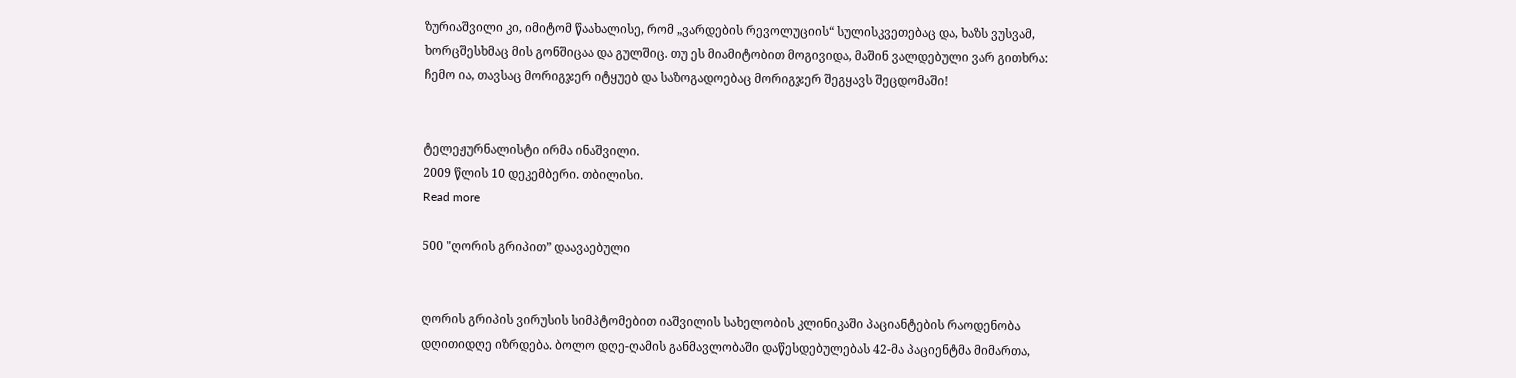ზურიაშვილი კი, იმიტომ წაახალისე, რომ „ვარდების რევოლუციის“ სულისკვეთებაც და, ხაზს ვუსვამ, ხორცშესხმაც მის გონშიცაა და გულშიც. თუ ეს მიამიტობით მოგივიდა, მაშინ ვალდებული ვარ გითხრა: ჩემო ია, თავსაც მორიგჯერ იტყუებ და საზოგადოებაც მორიგჯერ შეგყავს შეცდომაში!


ტელეჟურნალისტი ირმა ინაშვილი.
2009 წლის 10 დეკემბერი. თბილისი.
Read more

500 "ღორის გრიპით” დაავაებული


ღორის გრიპის ვირუსის სიმპტომებით იაშვილის სახელობის კლინიკაში პაციანტების რაოდენობა დღითიდღე იზრდება. ბოლო დღე-ღამის განმავლობაში დაწესდებულებას 42-მა პაციენტმა მიმართა,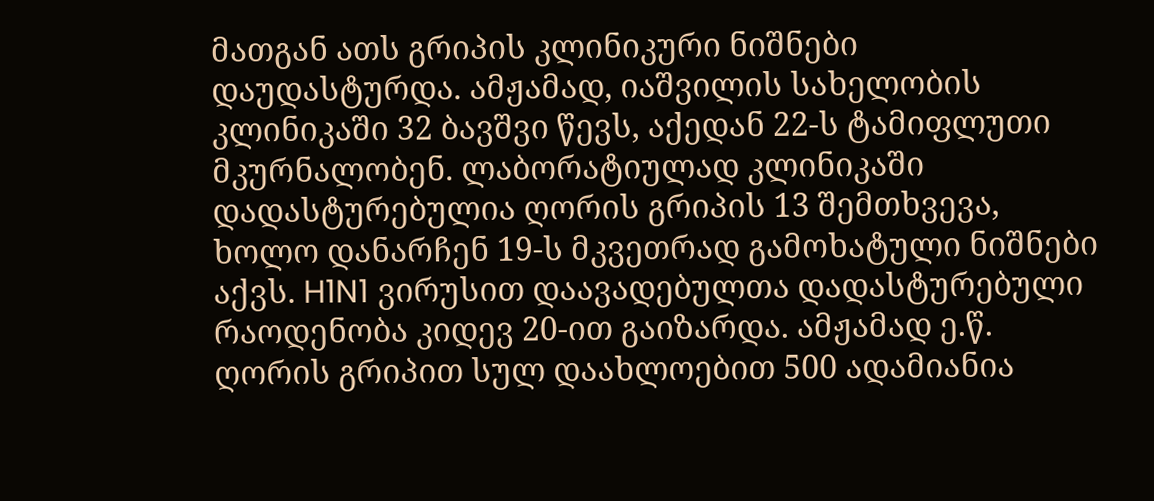მათგან ათს გრიპის კლინიკური ნიშნები დაუდასტურდა. ამჟამად, იაშვილის სახელობის კლინიკაში 32 ბავშვი წევს, აქედან 22-ს ტამიფლუთი მკურნალობენ. ლაბორატიულად კლინიკაში დადასტურებულია ღორის გრიპის 13 შემთხვევა, ხოლო დანარჩენ 19-ს მკვეთრად გამოხატული ნიშნები აქვს. H1N1 ვირუსით დაავადებულთა დადასტურებული რაოდენობა კიდევ 20-ით გაიზარდა. ამჟამად ე.წ. ღორის გრიპით სულ დაახლოებით 500 ადამიანია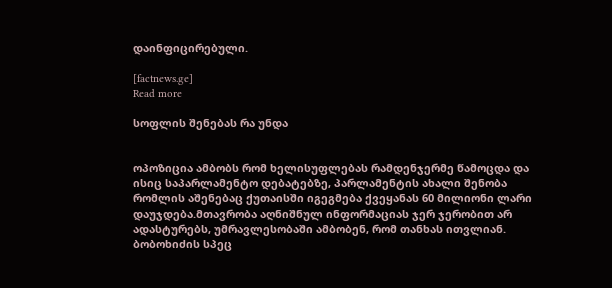დაინფიცირებული.

[factnews.ge]
Read more

სოფლის შენებას რა უნდა


ოპოზიცია ამბობს რომ ხელისუფლებას რამდენჯერმე წამოცდა და ისიც საპარლამენტო დებატებზე, პარლამენტის ახალი შენობა რომლის აშენებაც ქუთაისში იგეგმება ქვეყანას 60 მილიონი ლარი დაუჯდება.მთავრობა აღნიშნულ ინფორმაციას ჯერ ჯერობით არ ადასტურებს, უმრავლესობაში ამბობენ, რომ თანხას ითვლიან. ბობოხიძის სპეც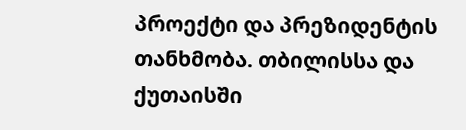პროექტი და პრეზიდენტის თანხმობა. თბილისსა და ქუთაისში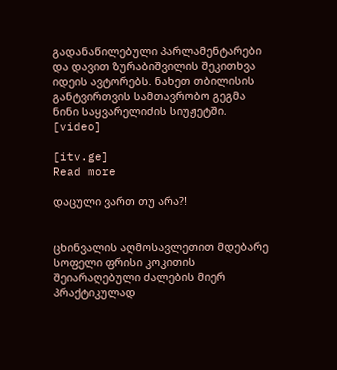გადანაწილებული პარლამენტარები და დავით ზურაბიშვილის შეკითხვა იდეის ავტორებს. ნახეთ თბილისის განტვირთვის სამთავრობო გეგმა ნინი საყვარელიძის სიუჟეტში. [video]

[itv.ge]
Read more

დაცული ვართ თუ არა?!


ცხინვალის აღმოსავლეთით მდებარე სოფელი ფრისი კოკითის შეიარაღებული ძალების მიერ პრაქტიკულად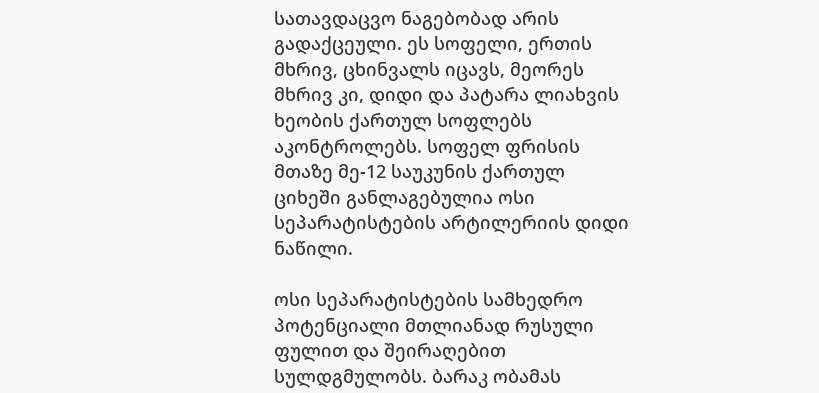სათავდაცვო ნაგებობად არის გადაქცეული. ეს სოფელი, ერთის მხრივ, ცხინვალს იცავს, მეორეს მხრივ კი, დიდი და პატარა ლიახვის ხეობის ქართულ სოფლებს აკონტროლებს. სოფელ ფრისის მთაზე მე-12 საუკუნის ქართულ ციხეში განლაგებულია ოსი სეპარატისტების არტილერიის დიდი ნაწილი.

ოსი სეპარატისტების სამხედრო პოტენციალი მთლიანად რუსული ფულით და შეირაღებით სულდგმულობს. ბარაკ ობამას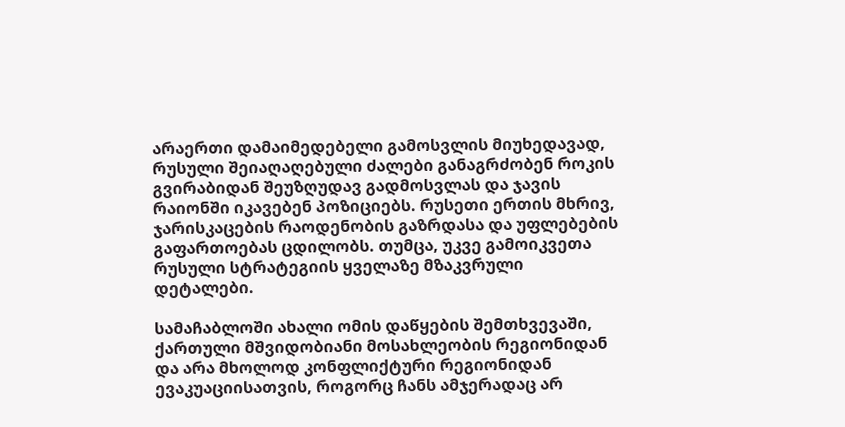არაერთი დამაიმედებელი გამოსვლის მიუხედავად, რუსული შეიაღაღებული ძალები განაგრძობენ როკის გვირაბიდან შეუზღუდავ გადმოსვლას და ჯავის რაიონში იკავებენ პოზიციებს. რუსეთი ერთის მხრივ, ჯარისკაცების რაოდენობის გაზრდასა და უფლებების გაფართოებას ცდილობს. თუმცა, უკვე გამოიკვეთა რუსული სტრატეგიის ყველაზე მზაკვრული დეტალები.

სამაჩაბლოში ახალი ომის დაწყების შემთხვევაში, ქართული მშვიდობიანი მოსახლეობის რეგიონიდან და არა მხოლოდ კონფლიქტური რეგიონიდან ევაკუაციისათვის, როგორც ჩანს ამჯერადაც არ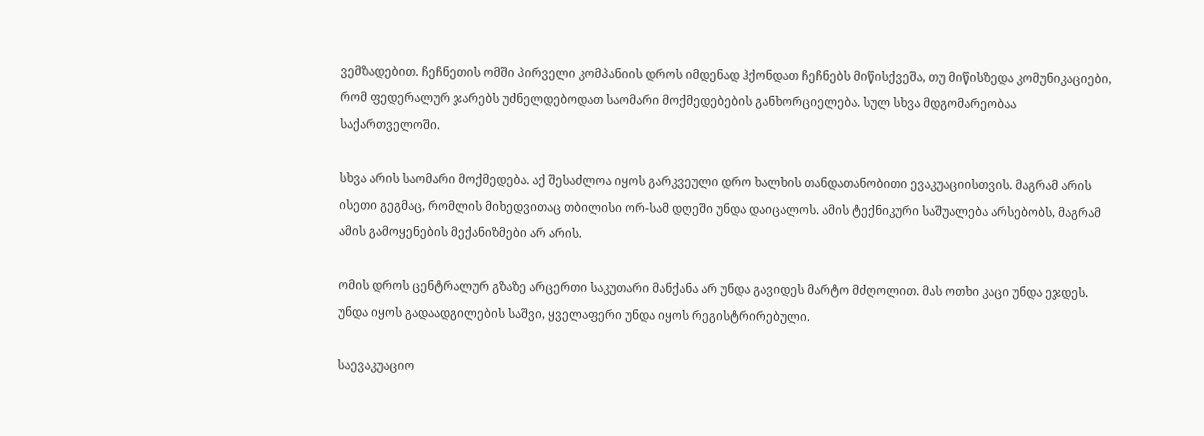ვემზადებით. ჩეჩნეთის ომში პირველი კომპანიის დროს იმდენად ჰქონდათ ჩეჩნებს მიწისქვეშა, თუ მიწისზედა კომუნიკაციები, რომ ფედერალურ ჯარებს უძნელდებოდათ საომარი მოქმედებების განხორციელება. სულ სხვა მდგომარეობაა საქართველოში.

სხვა არის საომარი მოქმედება. აქ შესაძლოა იყოს გარკვეული დრო ხალხის თანდათანობითი ევაკუაციისთვის. მაგრამ არის ისეთი გეგმაც, რომლის მიხედვითაც თბილისი ორ-სამ დღეში უნდა დაიცალოს. ამის ტექნიკური საშუალება არსებობს, მაგრამ ამის გამოყენების მექანიზმები არ არის.

ომის დროს ცენტრალურ გზაზე არცერთი საკუთარი მანქანა არ უნდა გავიდეს მარტო მძღოლით. მას ოთხი კაცი უნდა ეჯდეს. უნდა იყოს გადაადგილების საშვი, ყველაფერი უნდა იყოს რეგისტრირებული.

საევაკუაციო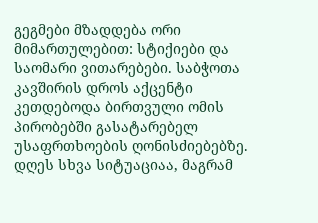გეგმები მზადდება ორი მიმართულებით: სტიქიები და საომარი ვითარებები. საბჭოთა კავშირის დროს აქცენტი კეთდებოდა ბირთვული ომის პირობებში გასატარებელ უსაფრთხოების ღონისძიებებზე. დღეს სხვა სიტუაციაა, მაგრამ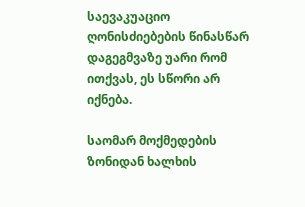საევაკუაციო ღონისძიებების წინასწარ დაგეგმვაზე უარი რომ ითქვას, ეს სწორი არ იქნება.

საომარ მოქმედების ზონიდან ხალხის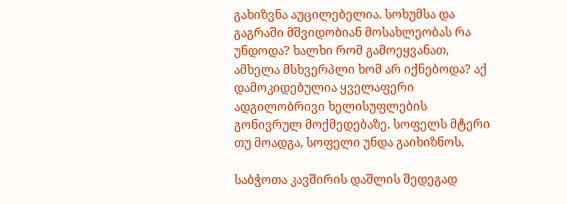გახიზვნა აუცილებელია. სოხუმსა და გაგრაში მშვიდობიან მოსახლეობას რა უნდოდა? ხალხი რომ გამოეყვანათ, ამხელა მსხვერპლი ხომ არ იქნებოდა? აქ დამოკიდებულია ყველაფერი ადგილობრივი ხელისუფლების გონივრულ მოქმედებაზე. სოფელს მტერი თუ მოადგა, სოფელი უნდა გაიხიზნოს.

საბჭოთა კავშირის დაშლის შედეგად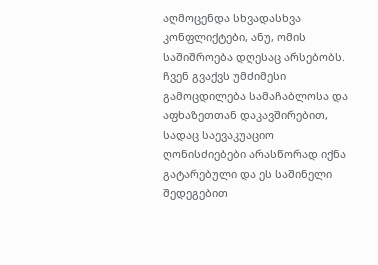აღმოცენდა სხვადასხვა კონფლიქტები, ანუ, ომის საშიშროება დღესაც არსებობს. ჩვენ გვაქვს უმძიმესი გამოცდილება სამაჩაბლოსა და აფხაზეთთან დაკავშირებით, სადაც საევაკუაციო ღონისძიებები არასწორად იქნა გატარებული და ეს საშინელი შედეგებით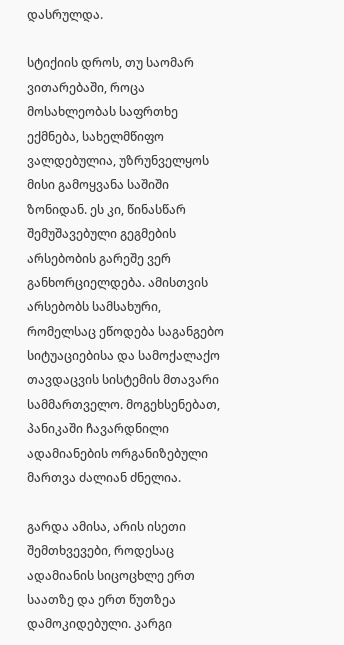დასრულდა.

სტიქიის დროს, თუ საომარ ვითარებაში, როცა მოსახლეობას საფრთხე ექმნება, სახელმწიფო ვალდებულია, უზრუნველყოს მისი გამოყვანა საშიში ზონიდან. ეს კი, წინასწარ შემუშავებული გეგმების არსებობის გარეშე ვერ განხორციელდება. ამისთვის არსებობს სამსახური, რომელსაც ეწოდება საგანგებო სიტუაციებისა და სამოქალაქო თავდაცვის სისტემის მთავარი სამმართველო. მოგეხსენებათ, პანიკაში ჩავარდნილი ადამიანების ორგანიზებული მართვა ძალიან ძნელია.

გარდა ამისა, არის ისეთი შემთხვევები, როდესაც ადამიანის სიცოცხლე ერთ საათზე და ერთ წუთზეა დამოკიდებული. კარგი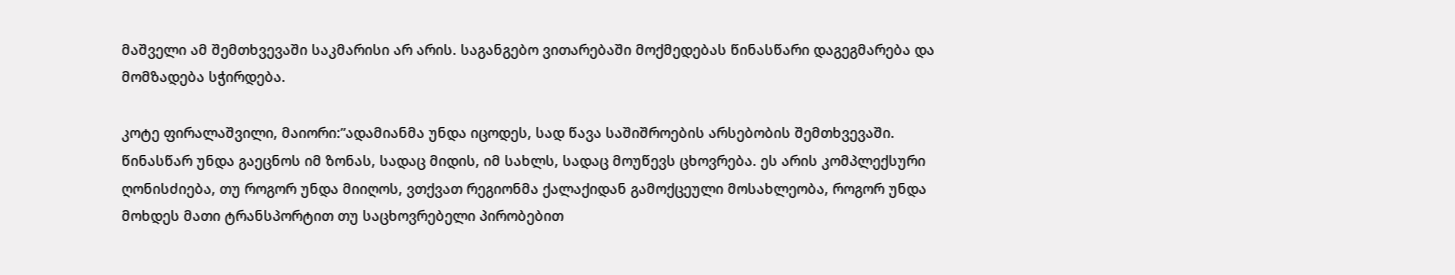მაშველი ამ შემთხვევაში საკმარისი არ არის. საგანგებო ვითარებაში მოქმედებას წინასწარი დაგეგმარება და მომზადება სჭირდება.

კოტე ფირალაშვილი, მაიორი:”ადამიანმა უნდა იცოდეს, სად წავა საშიშროების არსებობის შემთხვევაში. წინასწარ უნდა გაეცნოს იმ ზონას, სადაც მიდის, იმ სახლს, სადაც მოუწევს ცხოვრება. ეს არის კომპლექსური ღონისძიება, თუ როგორ უნდა მიიღოს, ვთქვათ რეგიონმა ქალაქიდან გამოქცეული მოსახლეობა, როგორ უნდა მოხდეს მათი ტრანსპორტით თუ საცხოვრებელი პირობებით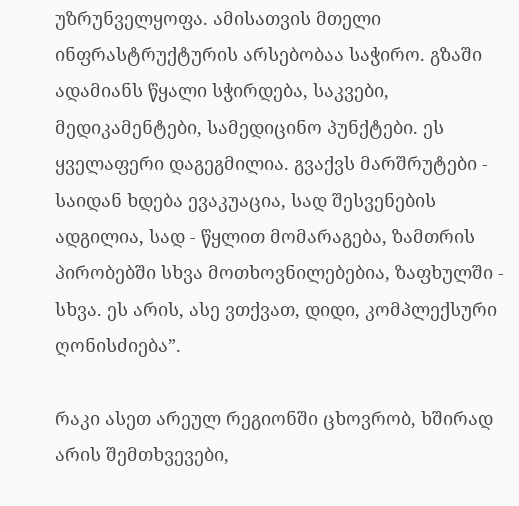უზრუნველყოფა. ამისათვის მთელი ინფრასტრუქტურის არსებობაა საჭირო. გზაში ადამიანს წყალი სჭირდება, საკვები, მედიკამენტები, სამედიცინო პუნქტები. ეს ყველაფერი დაგეგმილია. გვაქვს მარშრუტები - საიდან ხდება ევაკუაცია, სად შესვენების ადგილია, სად - წყლით მომარაგება, ზამთრის პირობებში სხვა მოთხოვნილებებია, ზაფხულში - სხვა. ეს არის, ასე ვთქვათ, დიდი, კომპლექსური ღონისძიება”.

რაკი ასეთ არეულ რეგიონში ცხოვრობ, ხშირად არის შემთხვევები,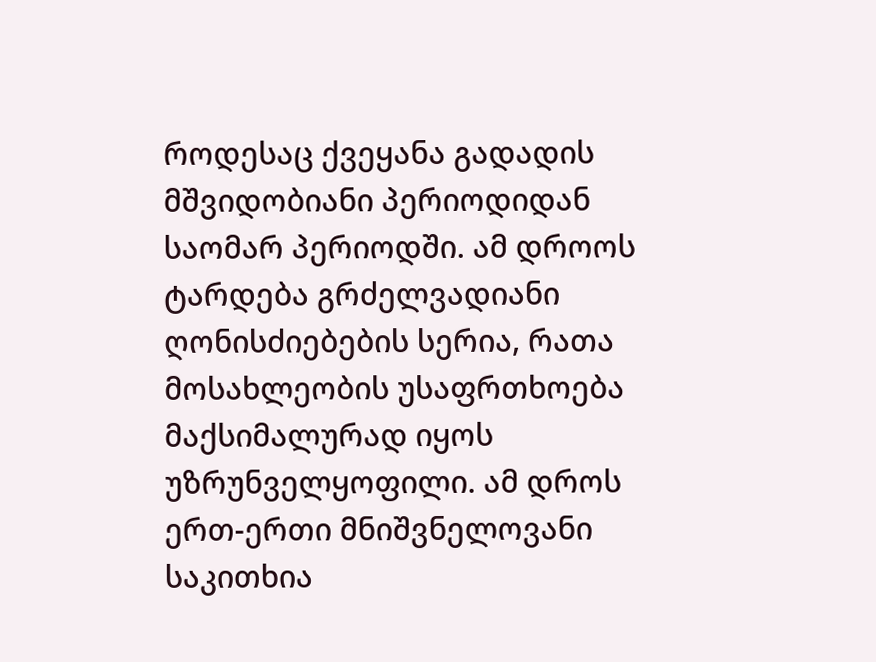როდესაც ქვეყანა გადადის მშვიდობიანი პერიოდიდან საომარ პერიოდში. ამ დროოს ტარდება გრძელვადიანი ღონისძიებების სერია, რათა მოსახლეობის უსაფრთხოება მაქსიმალურად იყოს უზრუნველყოფილი. ამ დროს ერთ-ერთი მნიშვნელოვანი საკითხია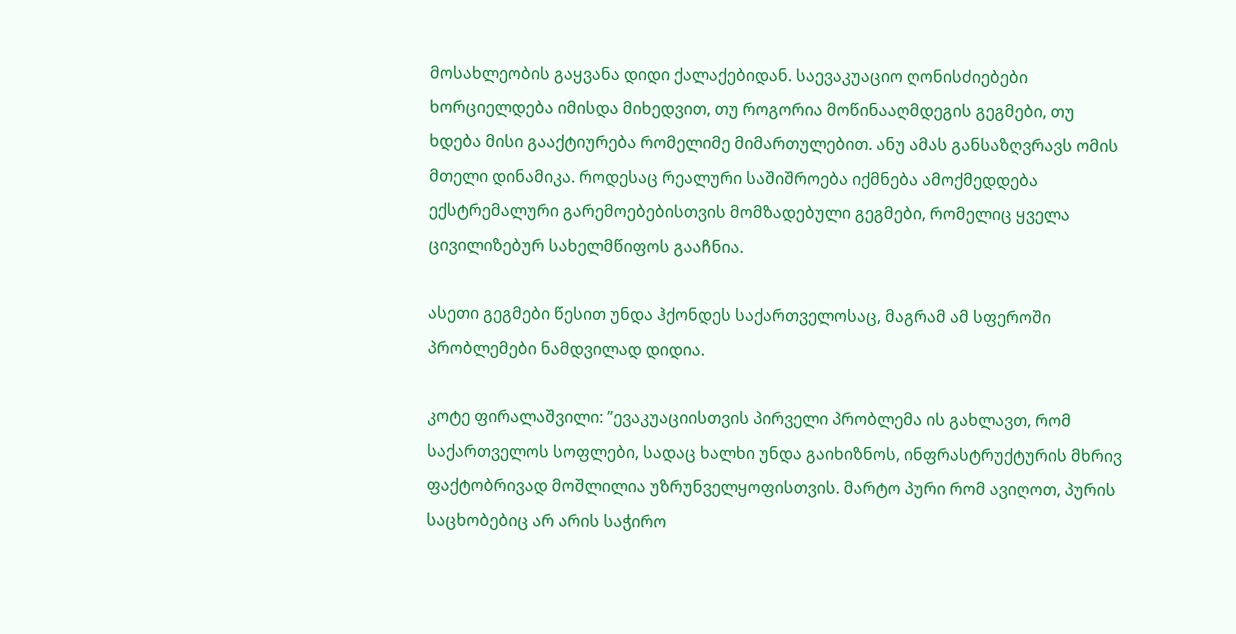მოსახლეობის გაყვანა დიდი ქალაქებიდან. საევაკუაციო ღონისძიებები ხორციელდება იმისდა მიხედვით, თუ როგორია მოწინააღმდეგის გეგმები, თუ ხდება მისი გააქტიურება რომელიმე მიმართულებით. ანუ ამას განსაზღვრავს ომის მთელი დინამიკა. როდესაც რეალური საშიშროება იქმნება ამოქმედდება ექსტრემალური გარემოებებისთვის მომზადებული გეგმები, რომელიც ყველა ცივილიზებურ სახელმწიფოს გააჩნია.

ასეთი გეგმები წესით უნდა ჰქონდეს საქართველოსაც, მაგრამ ამ სფეროში პრობლემები ნამდვილად დიდია.

კოტე ფირალაშვილი: ”ევაკუაციისთვის პირველი პრობლემა ის გახლავთ, რომ საქართველოს სოფლები, სადაც ხალხი უნდა გაიხიზნოს, ინფრასტრუქტურის მხრივ ფაქტობრივად მოშლილია უზრუნველყოფისთვის. მარტო პური რომ ავიღოთ, პურის საცხობებიც არ არის საჭირო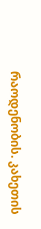რაოდენობის. კახეთის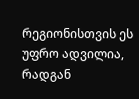რეგიონისთვის ეს უფრო ადვილია, რადგან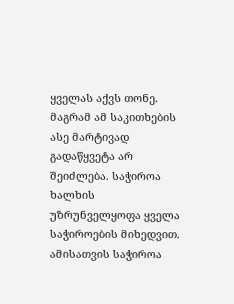ყველას აქვს თონე. მაგრამ ამ საკითხების ასე მარტივად გადაწყვეტა არ შეიძლება. საჭიროა ხალხის უზრუნველყოფა ყველა საჭიროების მიხედვით. ამისათვის საჭიროა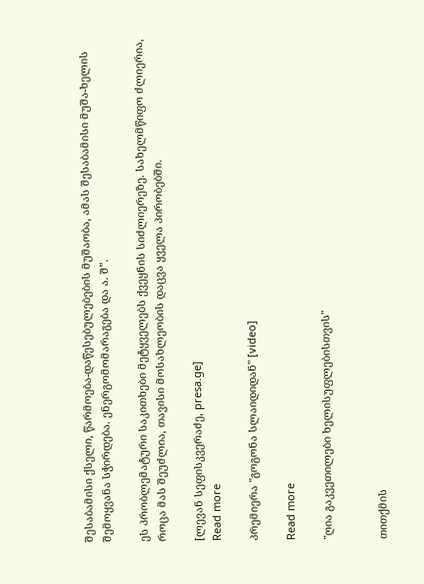შესაბამისი ქსელი, წარმოება-დაწესებულებების მუშაობა, ამას შესაბამისი მუშა-ხელის შემოყვანა სჭირდება. ენერგომომარაგება და ა. შ”.

ეს პრობლემატური საკითხები მეტყველებს ქვეყნის სიძლიერეზე. სახელმწიფო ძლიერია, როცა მას შეუძლია, თავისი მოსახლეობის დაცვა ყველა პირობებში.

[ლევან სეფისკვერაძე, presa.ge]
Read more

პრემიერა "გოგონა სლაიდიდან" [video]

Read more

"ღია გაკვეთილები ხელისუფლებისთვის"


თითქმის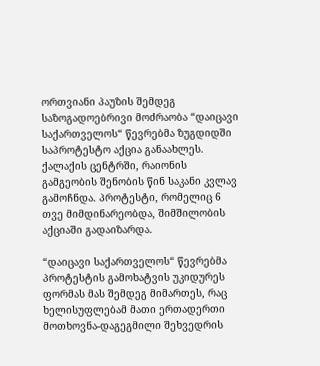ორთვიანი პაუზის შემდეგ საზოგადოებრივი მოძრაობა “დაიცავი საქართველოს“ წევრებმა ზუგდიდში საპროტესტო აქცია განაახლეს. ქალაქის ცენტრში, რაიონის გამგეობის შენობის წინ საკანი კვლავ გამოჩნდა. პროტესტი, რომელიც 6 თვე მიმდინარეობდა, შიმშილობის აქციაში გადაიზარდა.

“დაიცავი საქართველოს“ წევრებმა პროტესტის გამოხატვის უკიდურეს ფორმას მას შემდეგ მიმართეს, რაც ხელისუფლებამ მათი ერთადერთი მოთხოვნა-დაგეგმილი შეხვედრის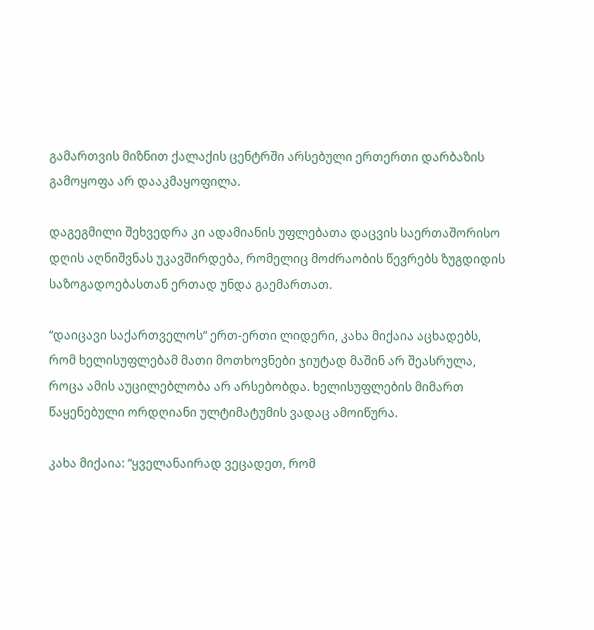გამართვის მიზნით ქალაქის ცენტრში არსებული ერთერთი დარბაზის გამოყოფა არ დააკმაყოფილა.

დაგეგმილი შეხვედრა კი ადამიანის უფლებათა დაცვის საერთაშორისო დღის აღნიშვნას უკავშირდება, რომელიც მოძრაობის წევრებს ზუგდიდის საზოგადოებასთან ერთად უნდა გაემართათ.

“დაიცავი საქართველოს“ ერთ-ერთი ლიდერი, კახა მიქაია აცხადებს, რომ ხელისუფლებამ მათი მოთხოვნები ჯიუტად მაშინ არ შეასრულა, როცა ამის აუცილებლობა არ არსებობდა. ხელისუფლების მიმართ წაყენებული ორდღიანი ულტიმატუმის ვადაც ამოიწურა.

კახა მიქაია: “ყველანაირად ვეცადეთ, რომ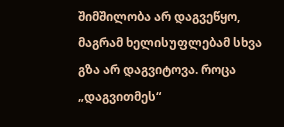შიმშილობა არ დაგვეწყო, მაგრამ ხელისუფლებამ სხვა გზა არ დაგვიტოვა. როცა „დაგვითმეს“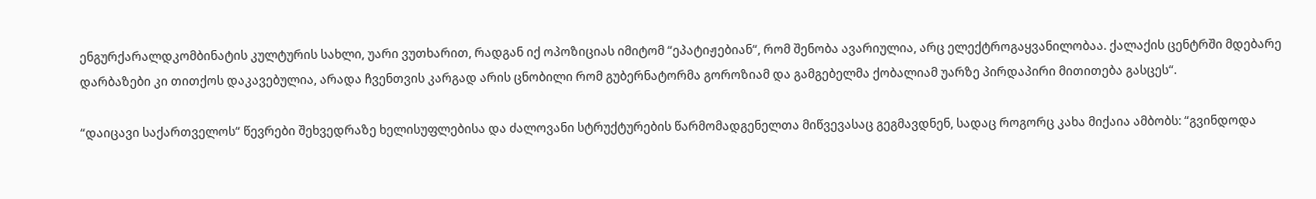ენგურქარალდკომბინატის კულტურის სახლი, უარი ვუთხარით, რადგან იქ ოპოზიციას იმიტომ “ეპატიჟებიან“, რომ შენობა ავარიულია, არც ელექტროგაყვანილობაა. ქალაქის ცენტრში მდებარე დარბაზები კი თითქოს დაკავებულია, არადა ჩვენთვის კარგად არის ცნობილი რომ გუბერნატორმა გოროზიამ და გამგებელმა ქობალიამ უარზე პირდაპირი მითითება გასცეს“.

“დაიცავი საქართველოს“ წევრები შეხვედრაზე ხელისუფლებისა და ძალოვანი სტრუქტურების წარმომადგენელთა მიწვევასაც გეგმავდნენ, სადაც როგორც კახა მიქაია ამბობს: “გვინდოდა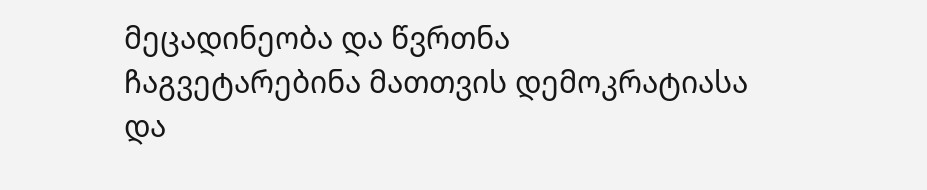მეცადინეობა და წვრთნა ჩაგვეტარებინა მათთვის დემოკრატიასა და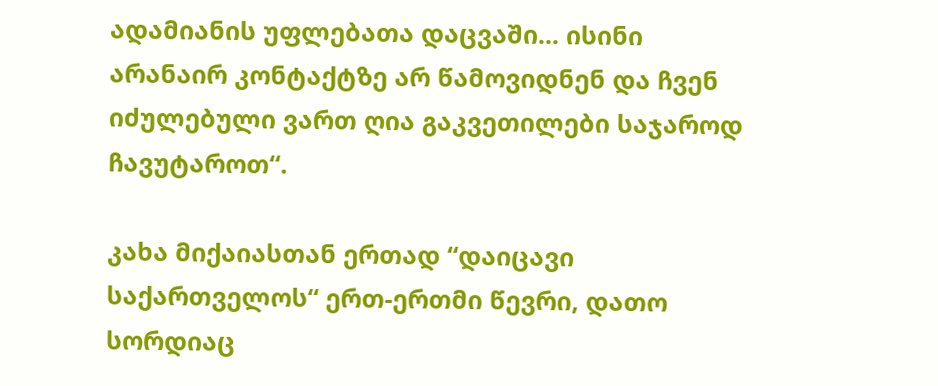ადამიანის უფლებათა დაცვაში... ისინი არანაირ კონტაქტზე არ წამოვიდნენ და ჩვენ იძულებული ვართ ღია გაკვეთილები საჯაროდ ჩავუტაროთ“.

კახა მიქაიასთან ერთად “დაიცავი საქართველოს“ ერთ-ერთმი წევრი, დათო სორდიაც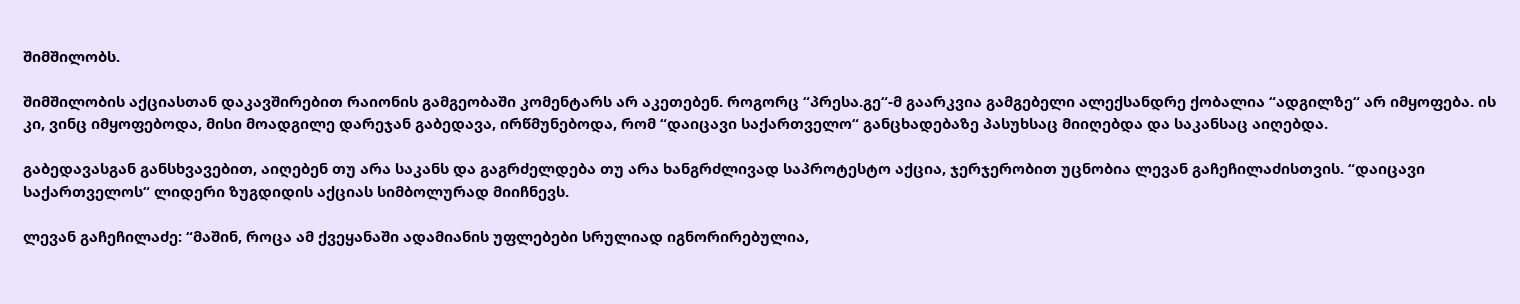შიმშილობს.

შიმშილობის აქციასთან დაკავშირებით რაიონის გამგეობაში კომენტარს არ აკეთებენ. როგორც “პრესა.გე“-მ გაარკვია გამგებელი ალექსანდრე ქობალია “ადგილზე“ არ იმყოფება. ის კი, ვინც იმყოფებოდა, მისი მოადგილე დარეჯან გაბედავა, ირწმუნებოდა, რომ “დაიცავი საქართველო“ განცხადებაზე პასუხსაც მიიღებდა და საკანსაც აიღებდა.

გაბედავასგან განსხვავებით, აიღებენ თუ არა საკანს და გაგრძელდება თუ არა ხანგრძლივად საპროტესტო აქცია, ჯერჯერობით უცნობია ლევან გაჩეჩილაძისთვის. “დაიცავი საქართველოს“ ლიდერი ზუგდიდის აქციას სიმბოლურად მიიჩნევს.

ლევან გაჩეჩილაძე: “მაშინ, როცა ამ ქვეყანაში ადამიანის უფლებები სრულიად იგნორირებულია,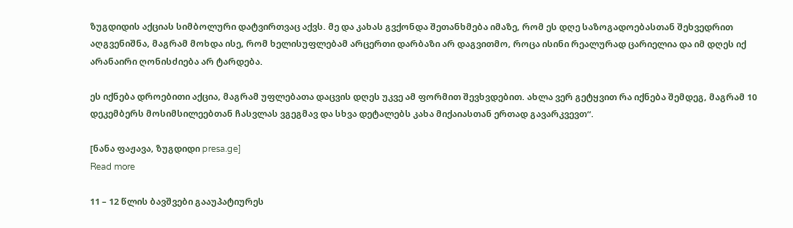ზუგდიდის აქციას სიმბოლური დატვირთვაც აქვს. მე და კახას გვქონდა შეთანხმება იმაზე, რომ ეს დღე საზოგადოებასთან შეხვედრით აღგვენიშნა, მაგრამ მოხდა ისე, რომ ხელისუფლებამ არცერთი დარბაზი არ დაგვითმო, როცა ისინი რეალურად ცარიელია და იმ დღეს იქ არანაირი ღონისძიება არ ტარდება.

ეს იქნება დროებითი აქცია, მაგრამ უფლებათა დაცვის დღეს უკვე ამ ფორმით შევხვდებით. ახლა ვერ გეტყვით რა იქნება შემდეგ, მაგრამ 10 დეკემბერს მოსიმსილეებთან ჩასვლას ვგეგმავ და სხვა დეტალებს კახა მიქაიასთან ერთად გავარკვევთ“.

[ნანა ფაჟავა, ზუგდიდი presa.ge]
Read more

11 – 12 წლის ბავშვები გააუპატიურეს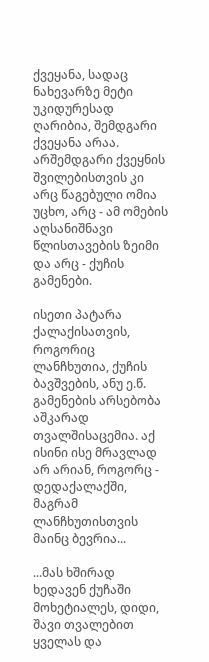ქვეყანა, სადაც ნახევარზე მეტი უკიდურესად ღარიბია, შემდგარი ქვეყანა არაა. არშემდგარი ქვეყნის შვილებისთვის კი არც წაგებული ომია უცხო, არც - ამ ომების აღსანიშნავი წლისთავების ზეიმი და არც - ქუჩის გამენები.

ისეთი პატარა ქალაქისათვის, როგორიც ლანჩხუთია, ქუჩის ბავშვების, ანუ ე.წ. გამენების არსებობა აშკარად თვალშისაცემია. აქ ისინი ისე მრავლად არ არიან, როგორც - დედაქალაქში, მაგრამ ლანჩხუთისთვის მაინც ბევრია...

...მას ხშირად ხედავენ ქუჩაში მოხეტიალეს, დიდი, შავი თვალებით ყველას და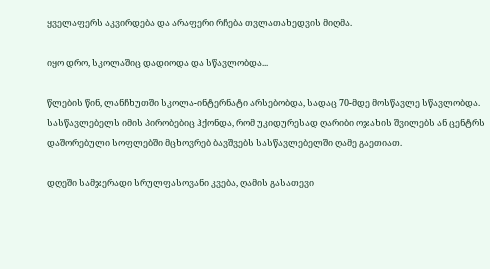ყველაფერს აკვირდება და არაფერი რჩება თვლათახედვის მიღმა.

იყო დრო, სკოლაშიც დადიოდა და სწავლობდა...

წლების წინ, ლანჩხუთში სკოლა-ინტერნატი არსებობდა, სადაც 70-მდე მოსწავლე სწავლობდა. სასწავლებელს იმის პირობებიც ჰქონდა, რომ უკიდურესად ღარიბი ოჯახის შვილებს ან ცენტრს დაშორებული სოფლებში მცხოვრებ ბავშვებს სასწავლებელში ღამე გაეთიათ.

დღეში სამჯერადი სრულფასოვანი კვება, ღამის გასათევი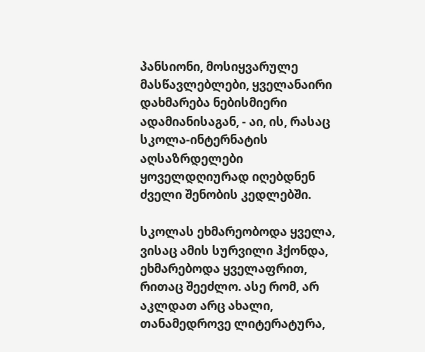პანსიონი, მოსიყვარულე მასწავლებლები, ყველანაირი დახმარება ნებისმიერი ადამიანისაგან, - აი, ის, რასაც სკოლა-ინტერნატის აღსაზრდელები ყოველდღიურად იღებდნენ ძველი შენობის კედლებში.

სკოლას ეხმარეობოდა ყველა, ვისაც ამის სურვილი ჰქონდა, ეხმარებოდა ყველაფრით, რითაც შეეძლო. ასე რომ, არ აკლდათ არც ახალი, თანამედროვე ლიტერატურა,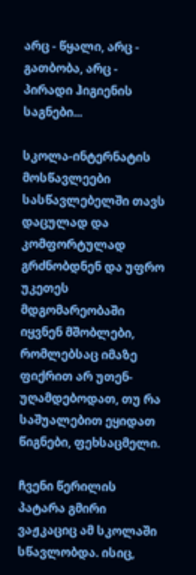არც - წყალი, არც - გათბობა, არც - პირადი ჰიგიენის საგნები...

სკოლა-ინტერნატის მოსწავლეები სასწავლებელში თავს დაცულად და კომფორტულად გრძნობდნენ და უფრო უკეთეს მდგომარეობაში იყვნენ მშობლები, რომლებსაც იმაზე ფიქრით არ უთენ-უღამდებოდათ, თუ რა საშუალებით ეყიდათ წიგნები, ფეხსაცმელი.

ჩვენი წერილის პატარა გმირი ვაჟკაციც ამ სკოლაში სწავლობდა. ისიც,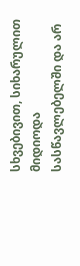სხვებივით, სიხარულით მიდიოდა სასწავლებელში და არ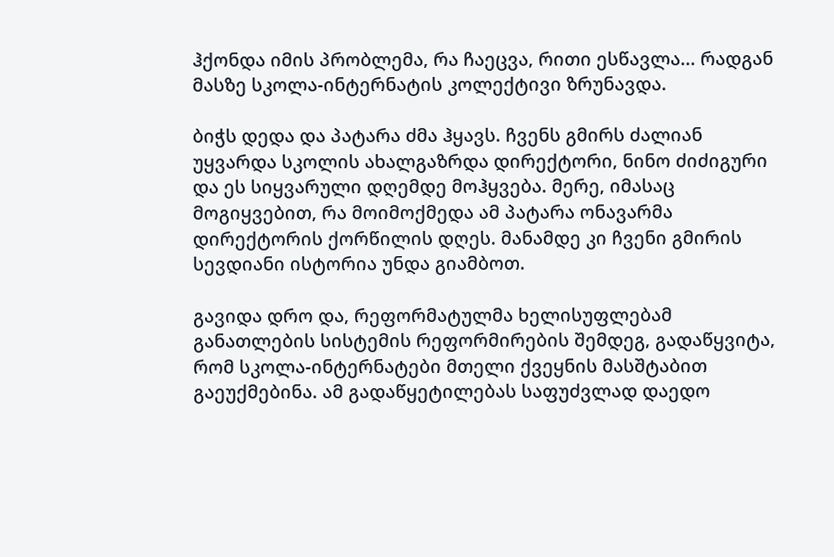ჰქონდა იმის პრობლემა, რა ჩაეცვა, რითი ესწავლა... რადგან მასზე სკოლა-ინტერნატის კოლექტივი ზრუნავდა.

ბიჭს დედა და პატარა ძმა ჰყავს. ჩვენს გმირს ძალიან უყვარდა სკოლის ახალგაზრდა დირექტორი, ნინო ძიძიგური და ეს სიყვარული დღემდე მოჰყვება. მერე, იმასაც მოგიყვებით, რა მოიმოქმედა ამ პატარა ონავარმა დირექტორის ქორწილის დღეს. მანამდე კი ჩვენი გმირის სევდიანი ისტორია უნდა გიამბოთ.

გავიდა დრო და, რეფორმატულმა ხელისუფლებამ განათლების სისტემის რეფორმირების შემდეგ, გადაწყვიტა, რომ სკოლა-ინტერნატები მთელი ქვეყნის მასშტაბით გაეუქმებინა. ამ გადაწყეტილებას საფუძვლად დაედო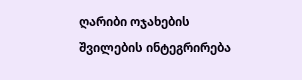ღარიბი ოჯახების შვილების ინტეგრირება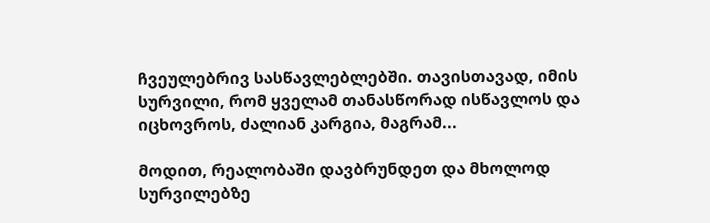ჩვეულებრივ სასწავლებლებში. თავისთავად, იმის სურვილი, რომ ყველამ თანასწორად ისწავლოს და იცხოვროს, ძალიან კარგია, მაგრამ...

მოდით, რეალობაში დავბრუნდეთ და მხოლოდ სურვილებზე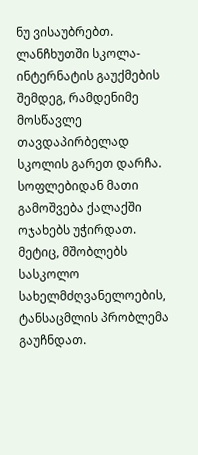ნუ ვისაუბრებთ. ლანჩხუთში სკოლა-ინტერნატის გაუქმების შემდეგ, რამდენიმე მოსწავლე თავდაპირბელად სკოლის გარეთ დარჩა. სოფლებიდან მათი გამოშვება ქალაქში ოჯახებს უჭირდათ. მეტიც, მშობლებს სასკოლო სახელმძღვანელოების, ტანსაცმლის პრობლემა გაუჩნდათ.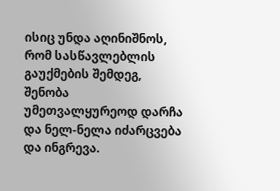ისიც უნდა აღინიშნოს, რომ სასწავლებლის გაუქმების შემდეგ, შენობა უმეთვალყურეოდ დარჩა და ნელ-ნელა იძარცვება და ინგრევა.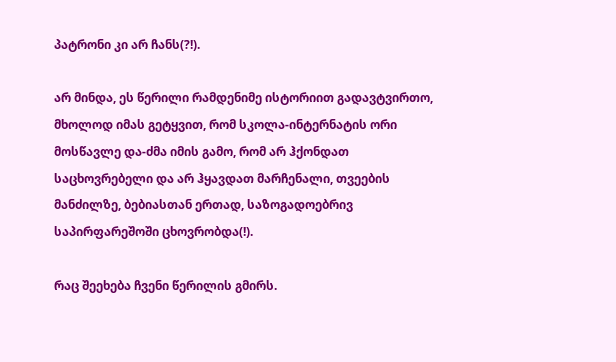პატრონი კი არ ჩანს(?!).

არ მინდა, ეს წერილი რამდენიმე ისტორიით გადავტვირთო, მხოლოდ იმას გეტყვით, რომ სკოლა-ინტერნატის ორი მოსწავლე და-ძმა იმის გამო, რომ არ ჰქონდათ საცხოვრებელი და არ ჰყავდათ მარჩენალი, თვეების მანძილზე, ბებიასთან ერთად, საზოგადოებრივ საპირფარეშოში ცხოვრობდა(!).

რაც შეეხება ჩვენი წერილის გმირს.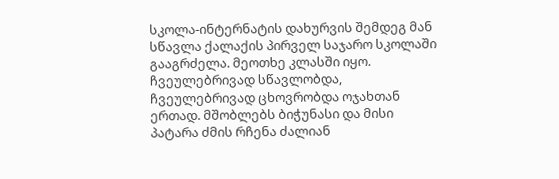სკოლა-ინტერნატის დახურვის შემდეგ მან სწავლა ქალაქის პირველ საჯარო სკოლაში გააგრძელა. მეოთხე კლასში იყო. ჩვეულებრივად სწავლობდა, ჩვეულებრივად ცხოვრობდა ოჯახთან ერთად. მშობლებს ბიჭუნასი და მისი პატარა ძმის რჩენა ძალიან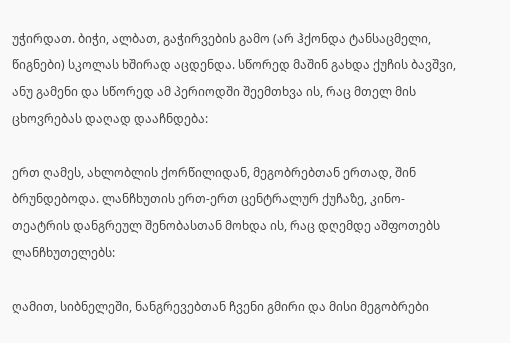უჭირდათ. ბიჭი, ალბათ, გაჭირვების გამო (არ ჰქონდა ტანსაცმელი, წიგნები) სკოლას ხშირად აცდენდა. სწორედ მაშინ გახდა ქუჩის ბავშვი, ანუ გამენი და სწორედ ამ პერიოდში შეემთხვა ის, რაც მთელ მის ცხოვრებას დაღად დააჩნდება:

ერთ ღამეს, ახლობლის ქორწილიდან, მეგობრებთან ერთად, შინ ბრუნდებოდა. ლანჩხუთის ერთ-ერთ ცენტრალურ ქუჩაზე, კინო-თეატრის დანგრეულ შენობასთან მოხდა ის, რაც დღემდე აშფოთებს ლანჩხუთელებს:

ღამით, სიბნელეში, ნანგრევებთან ჩვენი გმირი და მისი მეგობრები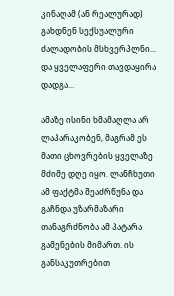კინაღამ (ან რეალურად) გახდნენ სექსუალური ძალადობის მსხვერპლნი... და ყველაფერი თავდაყირა დადგა...

ამაზე ისინი ხმამაღლა არ ლაპარაკობენ, მაგრამ ეს მათი ცხოვრების ყველაზე მძიმე დღე იყო. ლანჩხუთი ამ ფაქტმა შეაძრწუნა და გაჩნდა უზარმაზარი თანაგრძნობა ამ პატარა გამენების მიმართ. ის განსაკუთრებით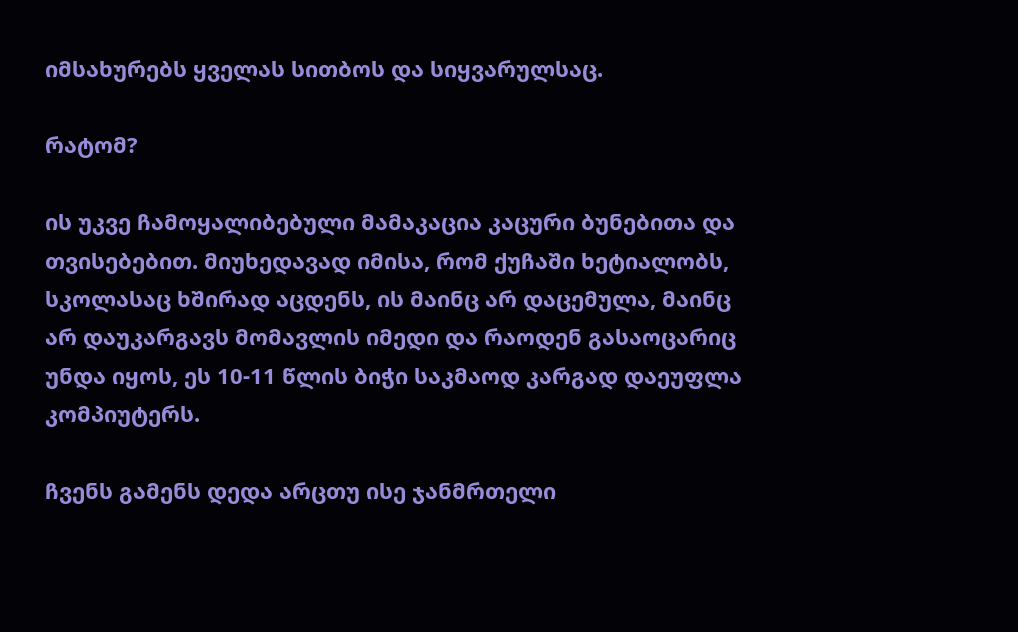იმსახურებს ყველას სითბოს და სიყვარულსაც.

რატომ?

ის უკვე ჩამოყალიბებული მამაკაცია კაცური ბუნებითა და თვისებებით. მიუხედავად იმისა, რომ ქუჩაში ხეტიალობს, სკოლასაც ხშირად აცდენს, ის მაინც არ დაცემულა, მაინც არ დაუკარგავს მომავლის იმედი და რაოდენ გასაოცარიც უნდა იყოს, ეს 10-11 წლის ბიჭი საკმაოდ კარგად დაეუფლა კომპიუტერს.

ჩვენს გამენს დედა არცთუ ისე ჯანმრთელი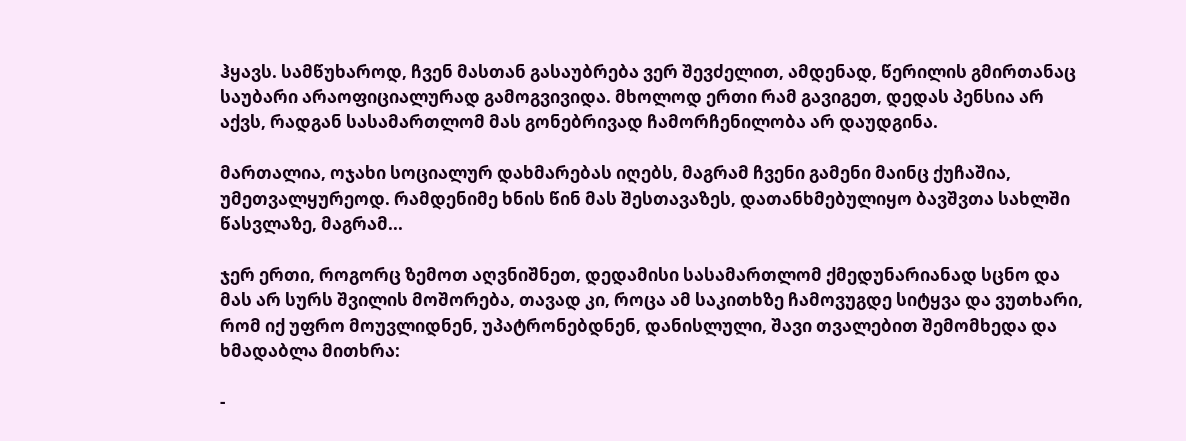ჰყავს. სამწუხაროდ, ჩვენ მასთან გასაუბრება ვერ შევძელით, ამდენად, წერილის გმირთანაც საუბარი არაოფიციალურად გამოგვივიდა. მხოლოდ ერთი რამ გავიგეთ, დედას პენსია არ აქვს, რადგან სასამართლომ მას გონებრივად ჩამორჩენილობა არ დაუდგინა.

მართალია, ოჯახი სოციალურ დახმარებას იღებს, მაგრამ ჩვენი გამენი მაინც ქუჩაშია, უმეთვალყურეოდ. რამდენიმე ხნის წინ მას შესთავაზეს, დათანხმებულიყო ბავშვთა სახლში წასვლაზე, მაგრამ...

ჯერ ერთი, როგორც ზემოთ აღვნიშნეთ, დედამისი სასამართლომ ქმედუნარიანად სცნო და მას არ სურს შვილის მოშორება, თავად კი, როცა ამ საკითხზე ჩამოვუგდე სიტყვა და ვუთხარი, რომ იქ უფრო მოუვლიდნენ, უპატრონებდნენ, დანისლული, შავი თვალებით შემომხედა და ხმადაბლა მითხრა:

-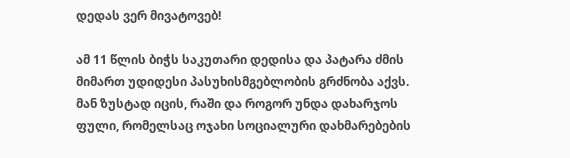დედას ვერ მივატოვებ!

ამ 11 წლის ბიჭს საკუთარი დედისა და პატარა ძმის მიმართ უდიდესი პასუხისმგებლობის გრძნობა აქვს. მან ზუსტად იცის, რაში და როგორ უნდა დახარჯოს ფული, რომელსაც ოჯახი სოციალური დახმარებების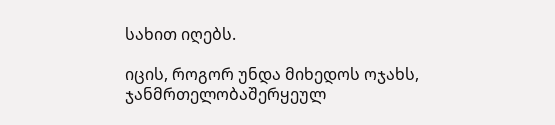სახით იღებს.

იცის, როგორ უნდა მიხედოს ოჯახს, ჯანმრთელობაშერყეულ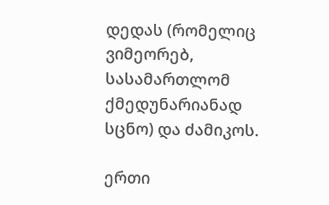დედას (რომელიც ვიმეორებ, სასამართლომ ქმედუნარიანად სცნო) და ძამიკოს.

ერთი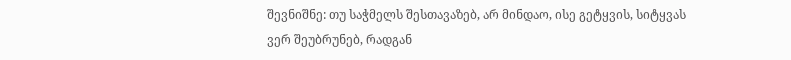შევნიშნე: თუ საჭმელს შესთავაზებ, არ მინდაო, ისე გეტყვის, სიტყვას ვერ შეუბრუნებ, რადგან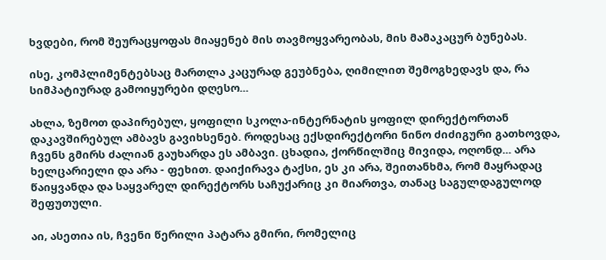ხვდები, რომ შეურაცყოფას მიაყენებ მის თავმოყვარეობას, მის მამაკაცურ ბუნებას.

ისე, კომპლიმენტებსაც მართლა კაცურად გეუბნება, ღიმილით შემოგხედავს და, რა სიმპატიურად გამოიყურები დღესო...

ახლა, ზემოთ დაპირებულ, ყოფილი სკოლა-ინტერნატის ყოფილ დირექტორთან დაკავშირებულ ამბავს გავიხსენებ. როდესაც ექსდირექტორი ნინო ძიძიგური გათხოვდა, ჩვენს გმირს ძალიან გაუხარდა ეს ამბავი. ცხადია, ქორწილშიც მივიდა, ოღონდ... არა ხელცარიელი და არა - ფეხით. დაიქირავა ტაქსი, ეს კი არა, შეითანხმა, რომ მაყრადაც წაიყვანდა და საყვარელ დირექტორს საჩუქარიც კი მიართვა, თანაც საგულდაგულოდ შეფუთული.

აი, ასეთია ის, ჩვენი წერილი პატარა გმირი, რომელიც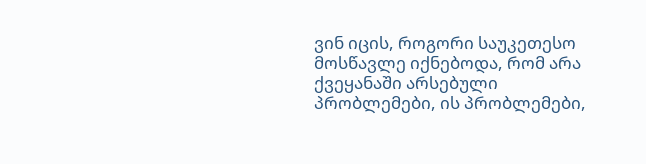ვინ იცის, როგორი საუკეთესო მოსწავლე იქნებოდა, რომ არა ქვეყანაში არსებული პრობლემები, ის პრობლემები,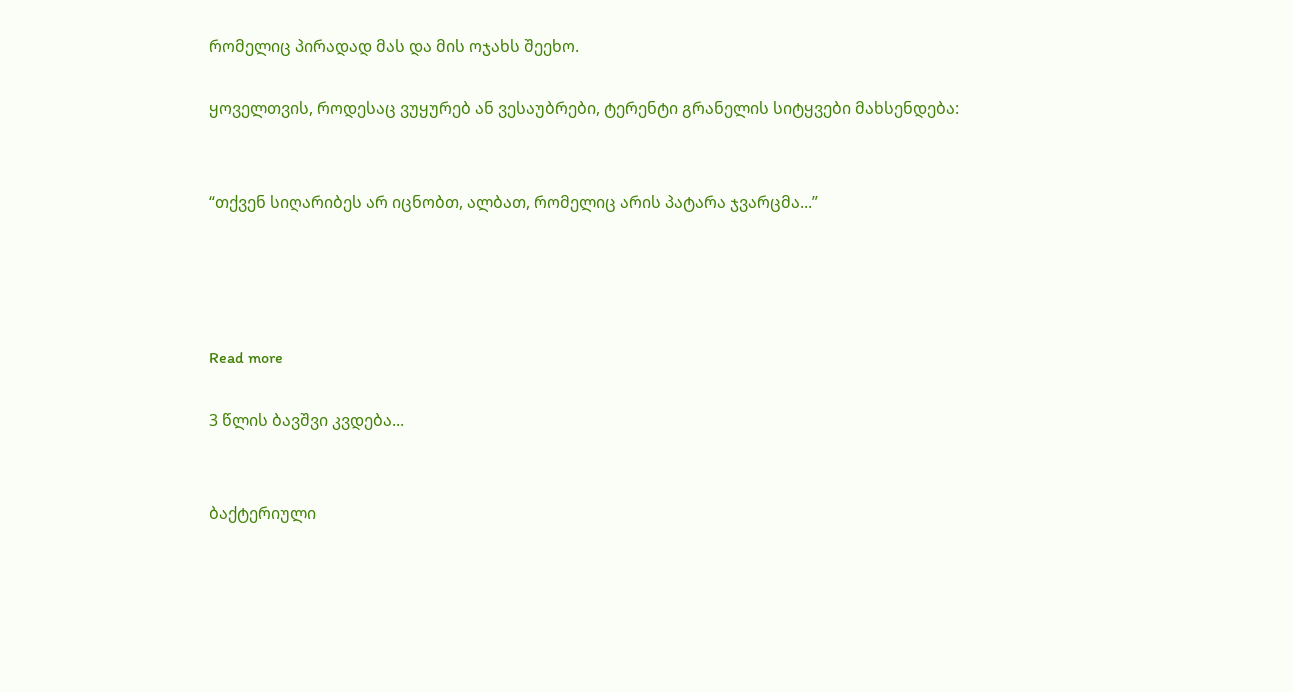რომელიც პირადად მას და მის ოჯახს შეეხო.

ყოველთვის, როდესაც ვუყურებ ან ვესაუბრები, ტერენტი გრანელის სიტყვები მახსენდება:


“თქვენ სიღარიბეს არ იცნობთ, ალბათ, რომელიც არის პატარა ჯვარცმა...”




Read more

3 წლის ბავშვი კვდება...


ბაქტერიული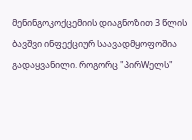მენინგოკოქცემიის დიაგნოზით 3 წლის ბავშვი ინფექციურ საავადმყოფოშია გადაყვანილი. როგორც "პირWელს"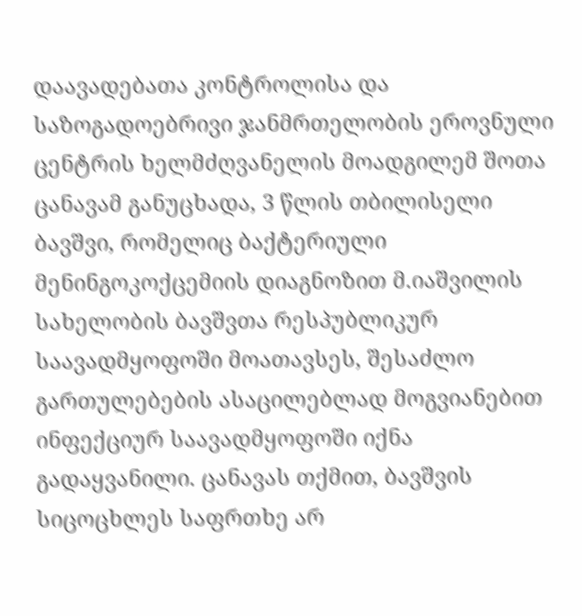დაავადებათა კონტროლისა და საზოგადოებრივი ჯანმრთელობის ეროვნული ცენტრის ხელმძღვანელის მოადგილემ შოთა ცანავამ განუცხადა, 3 წლის თბილისელი ბავშვი, რომელიც ბაქტერიული მენინგოკოქცემიის დიაგნოზით მ.იაშვილის სახელობის ბავშვთა რესპუბლიკურ საავადმყოფოში მოათავსეს, შესაძლო გართულებების ასაცილებლად მოგვიანებით ინფექციურ საავადმყოფოში იქნა გადაყვანილი. ცანავას თქმით, ბავშვის სიცოცხლეს საფრთხე არ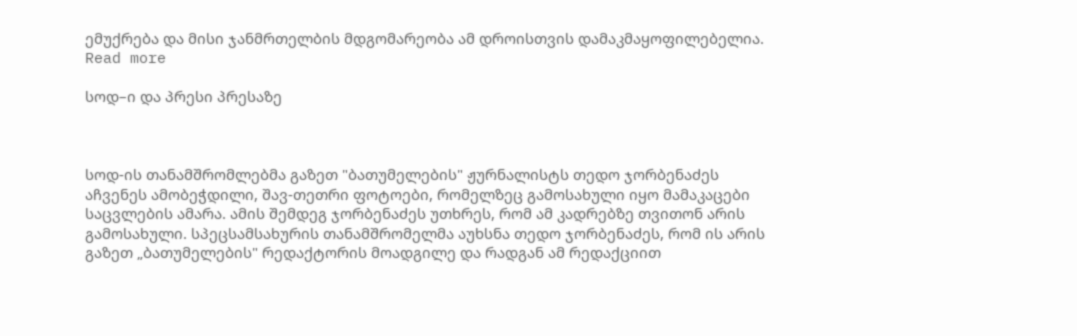ემუქრება და მისი ჯანმრთელბის მდგომარეობა ამ დროისთვის დამაკმაყოფილებელია.
Read more

სოდ–ი და პრესი პრესაზე



სოდ-ის თანამშრომლებმა გაზეთ "ბათუმელების" ჟურნალისტს თედო ჯორბენაძეს აჩვენეს ამობეჭდილი, შავ-თეთრი ფოტოები, რომელზეც გამოსახული იყო მამაკაცები საცვლების ამარა. ამის შემდეგ ჯორბენაძეს უთხრეს, რომ ამ კადრებზე თვითონ არის გამოსახული. სპეცსამსახურის თანამშრომელმა აუხსნა თედო ჯორბენაძეს, რომ ის არის გაზეთ „ბათუმელების" რედაქტორის მოადგილე და რადგან ამ რედაქციით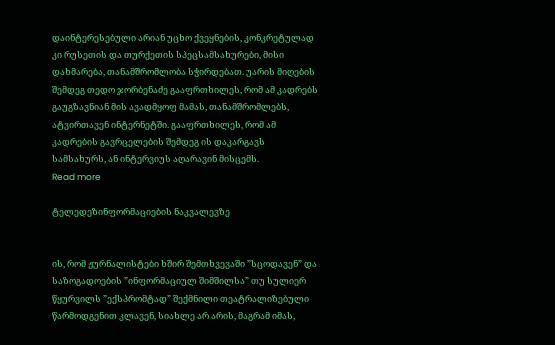დაინტერესებული არიან უცხო ქვეყნების, კონკრეტულად კი რუსეთის და თურქეთის სპეცსამსახურები, მისი დახმარება, თანამშრომლობა სჭირდებათ. უარის მიღების შემდეგ თედო ჯორბენაძე გააფრთხილეს, რომ ამ კადრებს გაუგზავნიან მის ავადმყოფ მამას, თანამშრომლებს, ატვირთავენ ინტერნეტში. გააფრთხილეს, რომ ამ კადრების გავრცელების შემდეგ ის დაკარგავს სამსახურს, ან ინტერვიუს აღარავინ მისცემს.
Read more

ტელედეზინფორმაციების ნაკვალევზე


ის, რომ ჟურნალისტები ხშირ შემთხვევაში ”სცოდავენ” და საზოგადოების ”ინფორმაციულ შიმშილსა” თუ სულიერ წყურვილს ”ექსპრომტად” შექმნილი თეატრალიზებული წარმოდგენით კლავენ, სიახლე არ არის, მაგრამ იმას,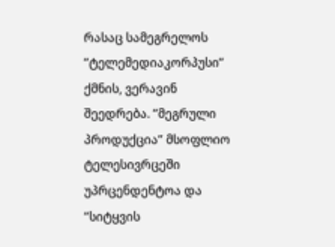რასაც სამეგრელოს ”ტელემედიაკორპუსი” ქმნის, ვერავინ შეედრება. ”მეგრული პროდუქცია” მსოფლიო ტელესივრცეში უპრცენდენტოა და ”სიტყვის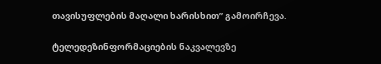თავისუფლების მაღალი ხარისხით” გამოირჩევა.

ტელედეზინფორმაციების ნაკვალევზე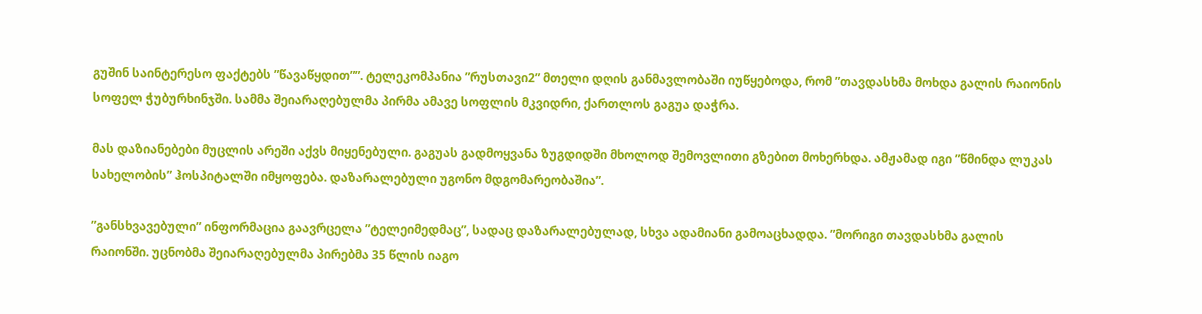გუშინ საინტერესო ფაქტებს ”წავაწყდით””. ტელეკომპანია ”რუსთავი2” მთელი დღის განმავლობაში იუწყებოდა, რომ ”თავდასხმა მოხდა გალის რაიონის სოფელ ჭუბურხინჯში. სამმა შეიარაღებულმა პირმა ამავე სოფლის მკვიდრი, ქართლოს გაგუა დაჭრა.

მას დაზიანებები მუცლის არეში აქვს მიყენებული. გაგუას გადმოყვანა ზუგდიდში მხოლოდ შემოვლითი გზებით მოხერხდა. ამჟამად იგი ”წმინდა ლუკას სახელობის” ჰოსპიტალში იმყოფება. დაზარალებული უგონო მდგომარეობაშია”.

”განსხვავებული” ინფორმაცია გაავრცელა ”ტელეიმედმაც”, სადაც დაზარალებულად, სხვა ადამიანი გამოაცხადდა. ”მორიგი თავდასხმა გალის რაიონში. უცნობმა შეიარაღებულმა პირებმა 35 წლის იაგო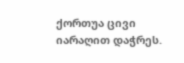ქორთუა ცივი იარაღით დაჭრეს.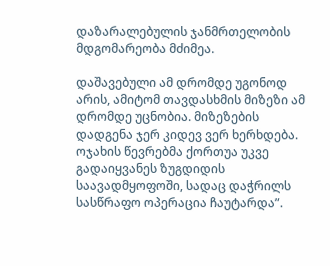დაზარალებულის ჯანმრთელობის მდგომარეობა მძიმეა.

დაშავებული ამ დრომდე უგონოდ არის, ამიტომ თავდასხმის მიზეზი ამ დრომდე უცნობია. მიზეზების დადგენა ჯერ კიდევ ვერ ხერხდება. ოჯახის წევრებმა ქორთუა უკვე გადაიყვანეს ზუგდიდის საავადმყოფოში, სადაც დაჭრილს სასწრაფო ოპერაცია ჩაუტარდა”.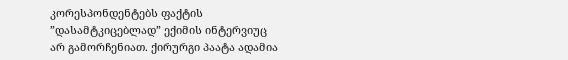კორესპონდენტებს ფაქტის ”დასამტკიცებლად” ექიმის ინტერვიუც არ გამორჩენიათ. ქირურგი პაატა ადამია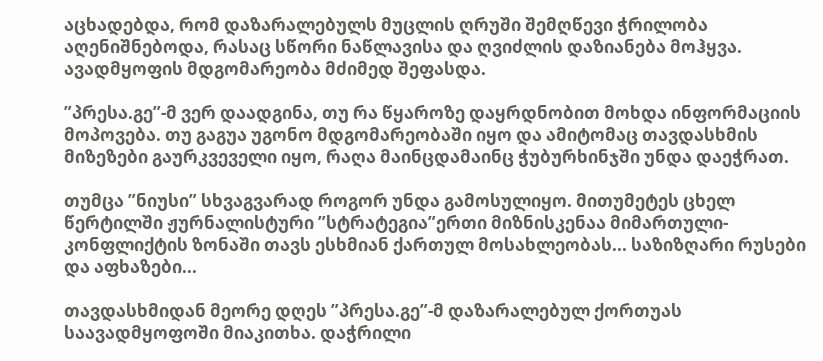აცხადებდა, რომ დაზარალებულს მუცლის ღრუში შემღწევი ჭრილობა აღენიშნებოდა, რასაც სწორი ნაწლავისა და ღვიძლის დაზიანება მოჰყვა. ავადმყოფის მდგომარეობა მძიმედ შეფასდა.

”პრესა.გე”-მ ვერ დაადგინა, თუ რა წყაროზე დაყრდნობით მოხდა ინფორმაციის მოპოვება. თუ გაგუა უგონო მდგომარეობაში იყო და ამიტომაც თავდასხმის მიზეზები გაურკვეველი იყო, რაღა მაინცდამაინც ჭუბურხინჯში უნდა დაეჭრათ.

თუმცა ”ნიუსი” სხვაგვარად როგორ უნდა გამოსულიყო. მითუმეტეს ცხელ წერტილში ჟურნალისტური ”სტრატეგია”ერთი მიზნისკენაა მიმართული-კონფლიქტის ზონაში თავს ესხმიან ქართულ მოსახლეობას... საზიზღარი რუსები და აფხაზები...

თავდასხმიდან მეორე დღეს ”პრესა.გე”-მ დაზარალებულ ქორთუას საავადმყოფოში მიაკითხა. დაჭრილი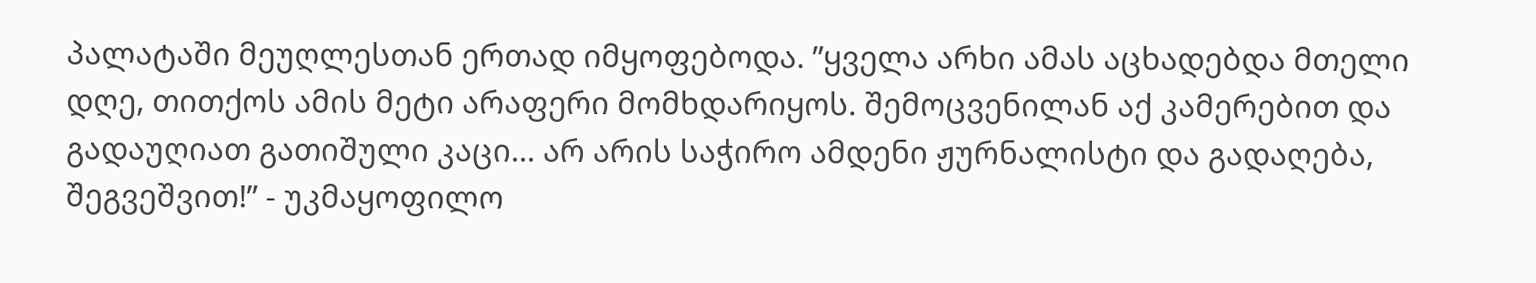პალატაში მეუღლესთან ერთად იმყოფებოდა. ”ყველა არხი ამას აცხადებდა მთელი დღე, თითქოს ამის მეტი არაფერი მომხდარიყოს. შემოცვენილან აქ კამერებით და გადაუღიათ გათიშული კაცი... არ არის საჭირო ამდენი ჟურნალისტი და გადაღება, შეგვეშვით!” - უკმაყოფილო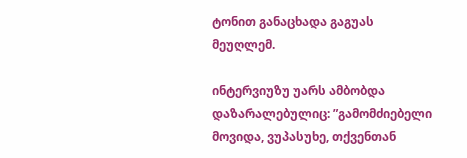ტონით განაცხადა გაგუას მეუღლემ.

ინტერვიუზუ უარს ამბობდა დაზარალებულიც: ”გამომძიებელი მოვიდა, ვუპასუხე, თქვენთან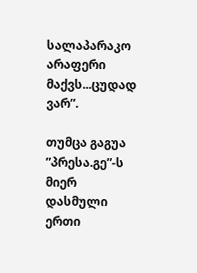სალაპარაკო არაფერი მაქვს...ცუდად ვარ”.

თუმცა გაგუა ”პრესა.გე”-ს მიერ დასმული ერთი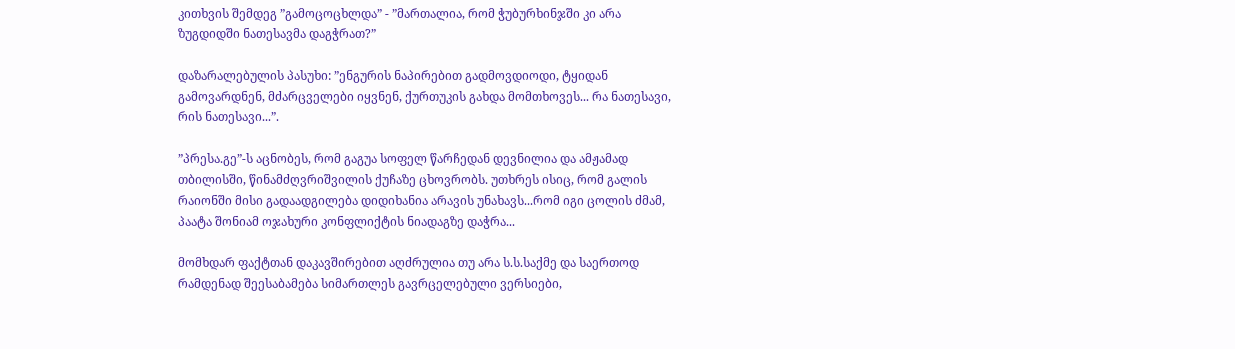კითხვის შემდეგ ”გამოცოცხლდა” - ”მართალია, რომ ჭუბურხინჯში კი არა ზუგდიდში ნათესავმა დაგჭრათ?”

დაზარალებულის პასუხი: ”ენგურის ნაპირებით გადმოვდიოდი, ტყიდან გამოვარდნენ, მძარცველები იყვნენ, ქურთუკის გახდა მომთხოვეს... რა ნათესავი, რის ნათესავი...”.

”პრესა.გე”-ს აცნობეს, რომ გაგუა სოფელ წარჩედან დევნილია და ამჟამად თბილისში, წინამძღვრიშვილის ქუჩაზე ცხოვრობს. უთხრეს ისიც, რომ გალის რაიონში მისი გადაადგილება დიდიხანია არავის უნახავს...რომ იგი ცოლის ძმამ, პაატა შონიამ ოჯახური კონფლიქტის ნიადაგზე დაჭრა...

მომხდარ ფაქტთან დაკავშირებით აღძრულია თუ არა ს.ს.საქმე და საერთოდ რამდენად შეესაბამება სიმართლეს გავრცელებული ვერსიები,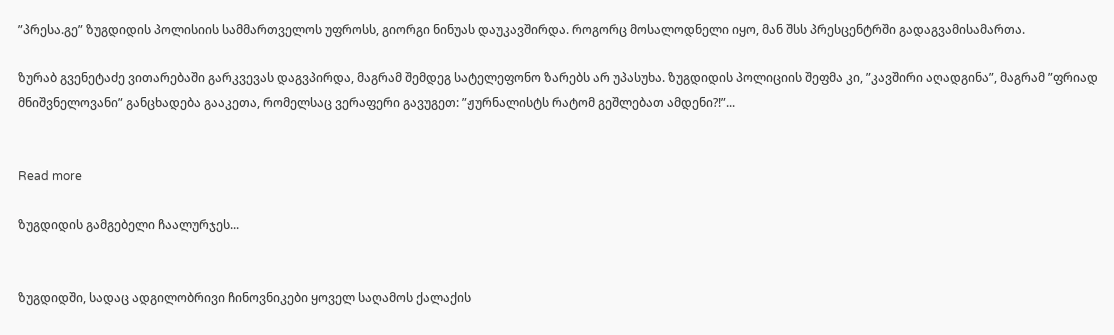”პრესა.გე” ზუგდიდის პოლისიის სამმართველოს უფროსს, გიორგი ნინუას დაუკავშირდა. როგორც მოსალოდნელი იყო, მან შსს პრესცენტრში გადაგვამისამართა.

ზურაბ გვენეტაძე ვითარებაში გარკვევას დაგვპირდა, მაგრამ შემდეგ სატელეფონო ზარებს არ უპასუხა. ზუგდიდის პოლიციის შეფმა კი, ”კავშირი აღადგინა”, მაგრამ ”ფრიად მნიშვნელოვანი” განცხადება გააკეთა, რომელსაც ვერაფერი გავუგეთ: ”ჟურნალისტს რატომ გეშლებათ ამდენი?!”...


Read more

ზუგდიდის გამგებელი ჩაალურჯეს...


ზუგდიდში, სადაც ადგილობრივი ჩინოვნიკები ყოველ საღამოს ქალაქის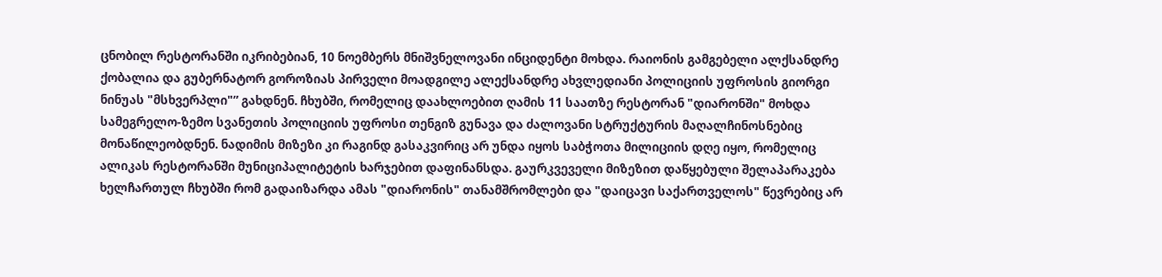ცნობილ რესტორანში იკრიბებიან, 10 ნოემბერს მნიშვნელოვანი ინციდენტი მოხდა. რაიონის გამგებელი ალქსანდრე ქობალია და გუბერნატორ გოროზიას პირველი მოადგილე ალექსანდრე ახვლედიანი პოლიციის უფროსის გიორგი ნინუას "მსხვერპლი"” გახდნენ. ჩხუბში, რომელიც დაახლოებით ღამის 11 საათზე რესტორან "დიარონში" მოხდა სამეგრელო-ზემო სვანეთის პოლიციის უფროსი თენგიზ გუნავა და ძალოვანი სტრუქტურის მაღალჩინოსნებიც მონაწილეობდნენ. ნადიმის მიზეზი კი რაგინდ გასაკვირიც არ უნდა იყოს საბჭოთა მილიციის დღე იყო, რომელიც ალიკას რესტორანში მუნიციპალიტეტის ხარჯებით დაფინანსდა. გაურკვეველი მიზეზით დაწყებული შელაპარაკება ხელჩართულ ჩხუბში რომ გადაიზარდა ამას "დიარონის" თანამშრომლები და "დაიცავი საქართველოს" წევრებიც არ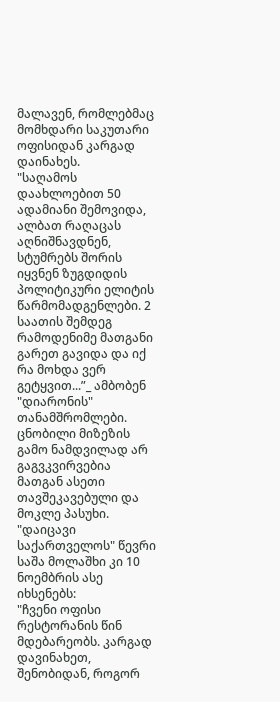მალავენ, რომლებმაც მომხდარი საკუთარი ოფისიდან კარგად დაინახეს.
"საღამოს დაახლოებით 50 ადამიანი შემოვიდა, ალბათ რაღაცას აღნიშნავდნენ, სტუმრებს შორის იყვნენ ზუგდიდის პოლიტიკური ელიტის წარმომადგენლები. 2 საათის შემდეგ რამოდენიმე მათგანი გარეთ გავიდა და იქ რა მოხდა ვერ გეტყვით...”_ ამბობენ "დიარონის" თანამშრომლები. ცნობილი მიზეზის გამო ნამდვილად არ გაგვკვირვებია მათგან ასეთი თავშეკავებული და მოკლე პასუხი.
"დაიცავი საქართველოს" წევრი საშა მოლაშხი კი 10 ნოემბრის ასე იხსენებს:
"ჩვენი ოფისი რესტორანის წინ მდებარეობს. კარგად დავინახეთ, შენობიდან, როგორ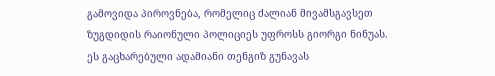გამოვიდა პიროვნება, რომელიც ძალიან მივამსგავსეთ ზუგდიდის რაიონული პოლიციეს უფროსს გიორგი ნინუას. ეს გაცხარებული ადამიანი თენგიზ გუნავას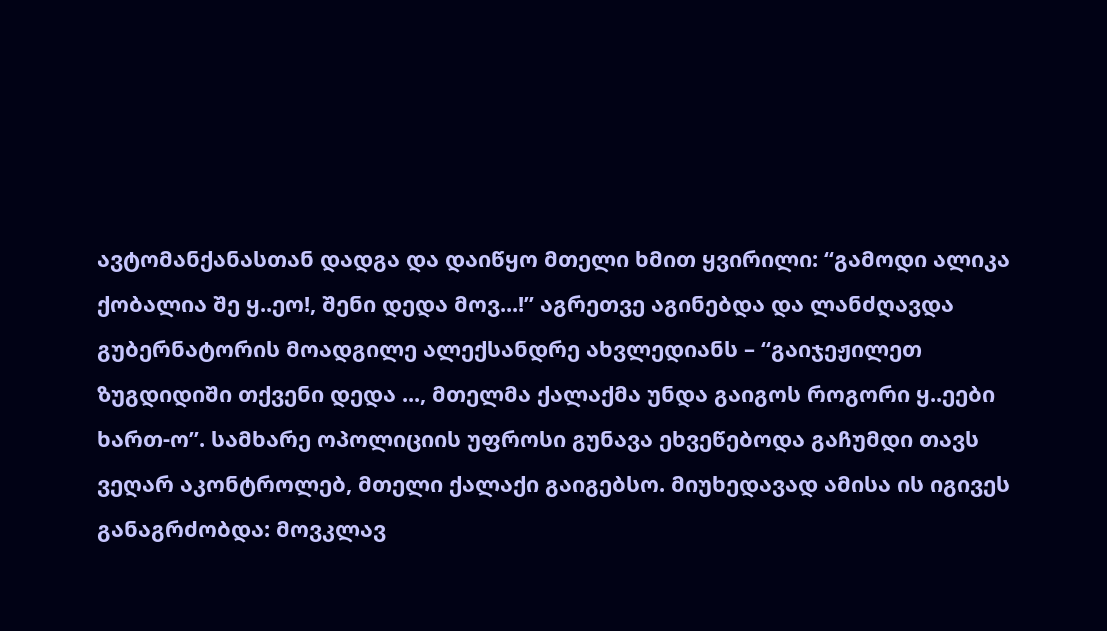ავტომანქანასთან დადგა და დაიწყო მთელი ხმით ყვირილი: “გამოდი ალიკა ქობალია შე ყ..ეო!, შენი დედა მოვ...!” აგრეთვე აგინებდა და ლანძღავდა გუბერნატორის მოადგილე ალექსანდრე ახვლედიანს – “გაიჯეჟილეთ ზუგდიდიში თქვენი დედა ..., მთელმა ქალაქმა უნდა გაიგოს როგორი ყ..ეები ხართ-ო”. სამხარე ოპოლიციის უფროსი გუნავა ეხვეწებოდა გაჩუმდი თავს ვეღარ აკონტროლებ, მთელი ქალაქი გაიგებსო. მიუხედავად ამისა ის იგივეს განაგრძობდა: მოვკლავ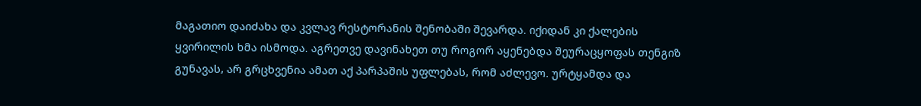მაგათიო დაიძახა და კვლავ რესტორანის შენობაში შევარდა. იქიდან კი ქალების ყვირილის ხმა ისმოდა. აგრეთვე დავინახეთ თუ როგორ აყენებდა შეურაცყოფას თენგიზ გუნავას, არ გრცხვენია ამათ აქ პარპაშის უფლებას, რომ აძლევო. ურტყამდა და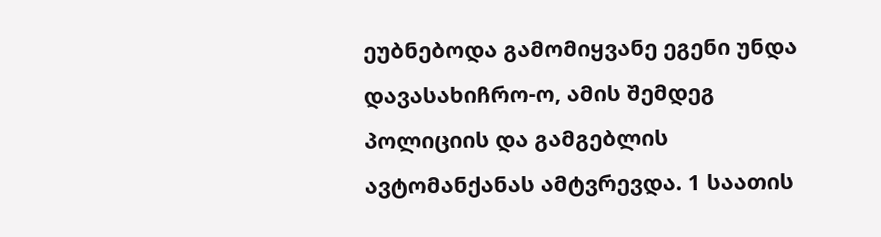ეუბნებოდა გამომიყვანე ეგენი უნდა დავასახიჩრო-ო, ამის შემდეგ პოლიციის და გამგებლის ავტომანქანას ამტვრევდა. 1 საათის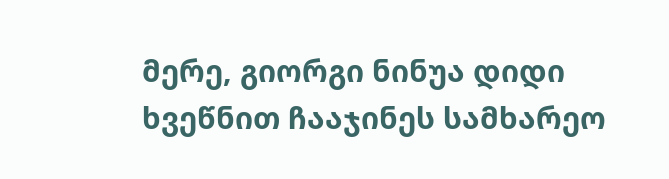მერე, გიორგი ნინუა დიდი ხვეწნით ჩააჯინეს სამხარეო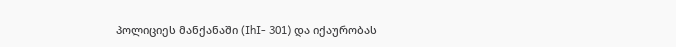პოლიციეს მანქანაში (IhI- 301) და იქაურობას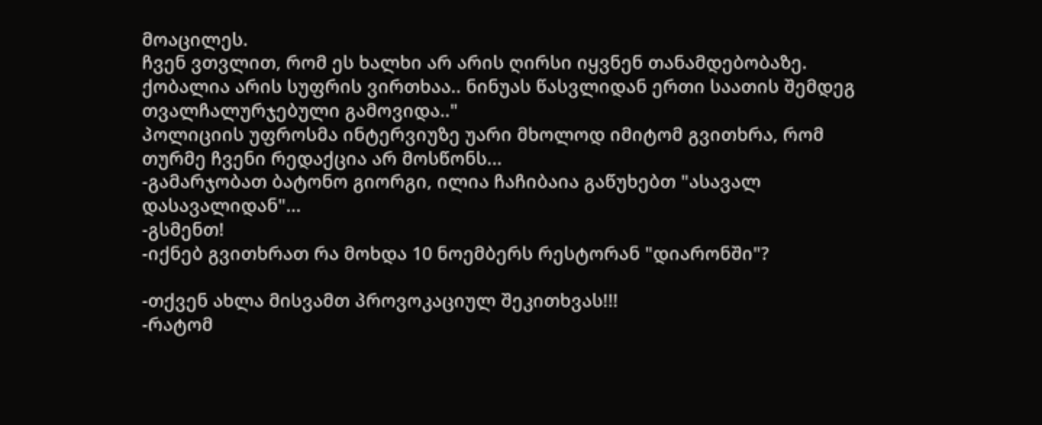მოაცილეს.
ჩვენ ვთვლით, რომ ეს ხალხი არ არის ღირსი იყვნენ თანამდებობაზე. ქობალია არის სუფრის ვირთხაა.. ნინუას წასვლიდან ერთი საათის შემდეგ თვალჩალურჯებული გამოვიდა.."
პოლიციის უფროსმა ინტერვიუზე უარი მხოლოდ იმიტომ გვითხრა, რომ თურმე ჩვენი რედაქცია არ მოსწონს...
-გამარჯობათ ბატონო გიორგი, ილია ჩაჩიბაია გაწუხებთ "ასავალ დასავალიდან"...
-გსმენთ!
-იქნებ გვითხრათ რა მოხდა 10 ნოემბერს რესტორან "დიარონში"?

-თქვენ ახლა მისვამთ პროვოკაციულ შეკითხვას!!!
-რატომ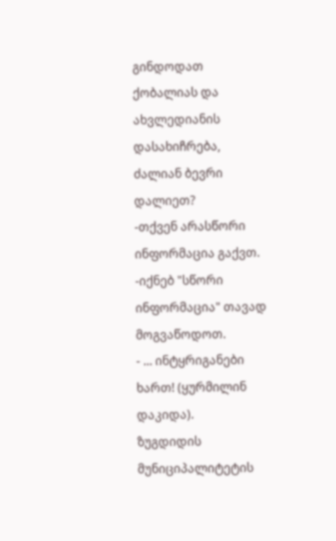გინდოდათ ქობალიას და ახვლედიანის დასახიჩრება, ძალიან ბევრი დალიეთ?
-თქვენ არასწორი ინფორმაცია გაქვთ.
-იქნებ "სწორი ინფორმაცია" თავად მოგვაწოდოთ.
- ... ინტყრიგანები ხართ! (ყურმილინ დაკიდა).
ზუგდიდის მუნიციპალიტეტის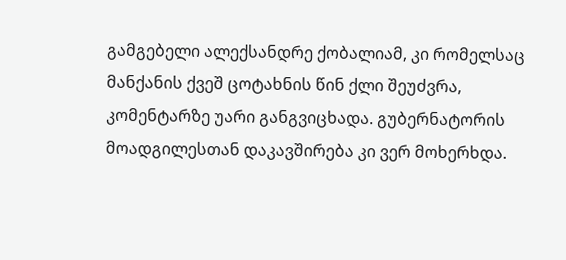გამგებელი ალექსანდრე ქობალიამ, კი რომელსაც მანქანის ქვეშ ცოტახნის წინ ქლი შეუძვრა, კომენტარზე უარი განგვიცხადა. გუბერნატორის მოადგილესთან დაკავშირება კი ვერ მოხერხდა.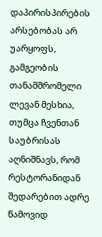დაპირისპირების არსებობას არ უარყოფს, გამგეობის თანამშრომელი ლევან მესხია, თუმცა ჩვენთან საუბრისას აღნიშნავს, რომ რესტორანიდან შედარებით ადრე წამოვიდ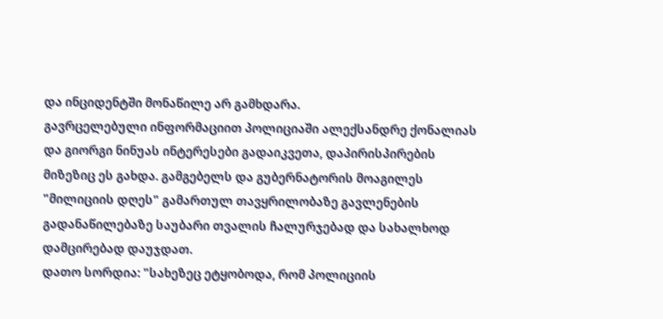და ინციდენტში მონაწილე არ გამხდარა.
გავრცელებული ინფორმაციით პოლიციაში ალექსანდრე ქონალიას და გიორგი ნინუას ინტერესები გადაიკვეთა, დაპირისპირების მიზეზიც ეს გახდა. გამგებელს და გუბერნატორის მოაგილეს "მილიციის დღეს" გამართულ თავყრილობაზე გავლენების გადანაწილებაზე საუბარი თვალის ჩალურჯებად და სახალხოდ დამცირებად დაუჯდათ.
დათო სორდია: "სახეზეც ეტყობოდა, რომ პოლიციის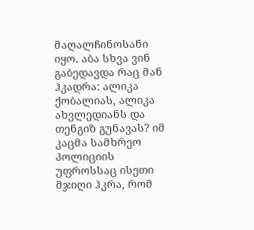მაღალჩინოსანი იყო. აბა სხვა ვინ გაბედავდა რაც მან ჰკადრა: ალიკა ქობალიას, ალიკა ახვლედიანს და თენგიზ გუნავას? იმ კაცმა სამხრეო პოლიციის უფროსსაც ისეთი მჯიღი ჰკრა, რომ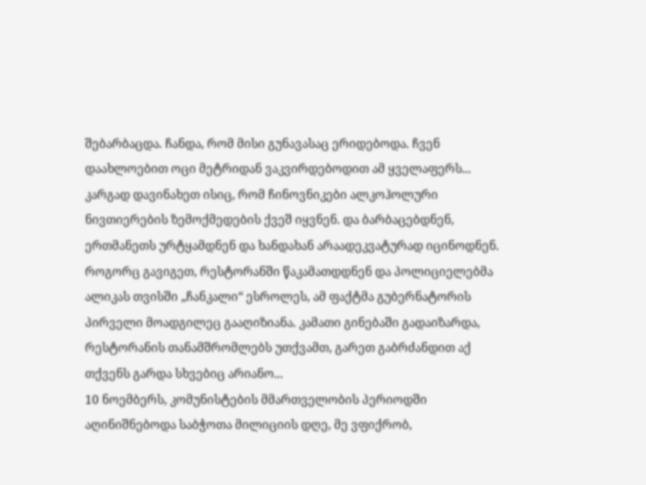შებარბაცდა. ჩანდა, რომ მისი გუნავასაც ერიდებოდა. ჩვენ დაახლოებით ოცი მეტრიდან ვაკვირდებოდით ამ ყველაფერს... კარგად დავინახეთ ისიც, რომ ჩინოვნიკები ალკოჰოლური ნივთიერების ზემოქმედების ქვეშ იყვნენ. და ბარბაცებდნენ, ერთმანეთს ურტყამდნენ და ხანდახან არაადეკვატურად იცინოდნენ.
როგორც გავიგეთ, რესტორანში წაკამათდდნენ და პოლიციელებმა ალიკას თვისში „ჩანკალი“ ესროლეს, ამ ფაქტმა გუბერნატორის პირველი მოადგილეც გააღიზიანა. კამათი გინებაში გადაიზარდა, რესტორანის თანამშრომლებს უთქვამთ, გარეთ გაბრძანდით აქ თქვენს გარდა სხვებიც არიანო...
10 ნოემბერს, კომუნისტების მმართველობის პერიოდში აღინიშნებოდა საბჭოთა მილიციის დღე, მე ვფიქრობ,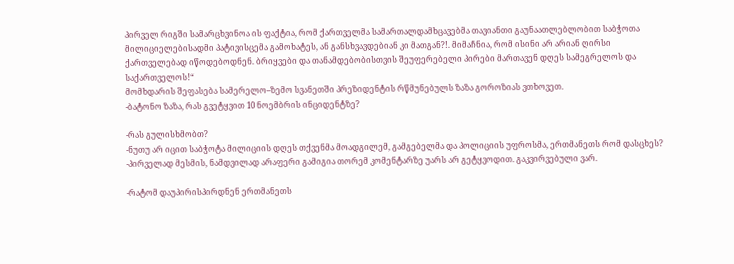პირველ რიგში სამარცხვინოა ის ფაქტია, რომ ქართველმა სამართალდამხცავებმა თავიანთი გაუნაათლებლობით საბჭოთა მილიციელებისადმი პატივისცემა გამოხატეს, ან განსხვავდებიან კი მათგან?!. მიმაჩნია, რომ ისინი არ არიან ღირსი ქართველებად იწოდებოდნენ. ბრიყვები და თანამდებობისთვის შეუფერებელი პირები მართავენ დღეს სამეგრელოს და საქართველოს!“
მომხდარის შეფასება სამერელო–ზემო სვანეთში პრეზიდენტის რწმუნებულს ზაზა გოროზიას ვთხოვეთ.
-ბატონო ზაზა, რას გვეტყვით 10 ნოემბრის ინციდენტზე?

-რას გულისხმობთ?
-ნუთუ არ იცით საბჭოტა მილიციის დღეს თქვენმა მოადგილემ, გამგებელმა და პოლიციის უფროსმა, ერთმანეთს რომ დასცხეს?
-პირველად მესმის, ნამდვილად არაფერი გამიგია თორემ კომენტარზე უარს არ გეტყვოდით. გაკვირვებული ვარ.

-რატომ დაუპირისპირდნენ ერთმანეთს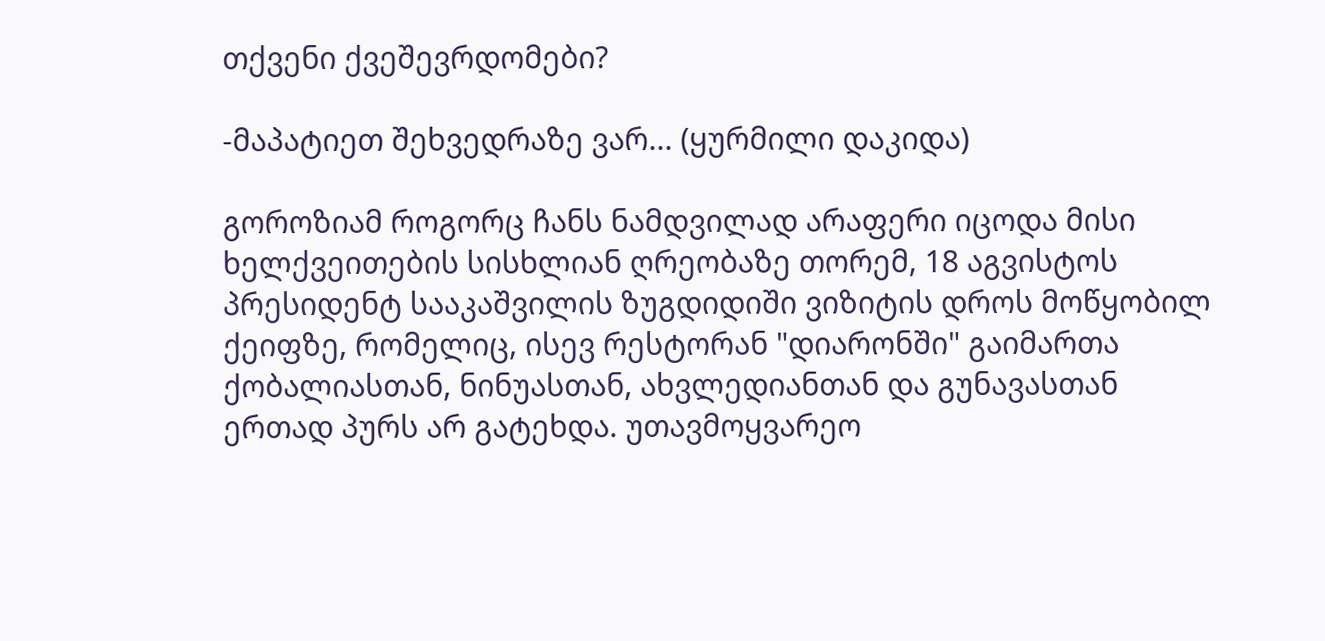თქვენი ქვეშევრდომები?

-მაპატიეთ შეხვედრაზე ვარ... (ყურმილი დაკიდა)

გოროზიამ როგორც ჩანს ნამდვილად არაფერი იცოდა მისი ხელქვეითების სისხლიან ღრეობაზე თორემ, 18 აგვისტოს პრესიდენტ სააკაშვილის ზუგდიდიში ვიზიტის დროს მოწყობილ ქეიფზე, რომელიც, ისევ რესტორან "დიარონში" გაიმართა ქობალიასთან, ნინუასთან, ახვლედიანთან და გუნავასთან ერთად პურს არ გატეხდა. უთავმოყვარეო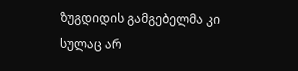ზუგდიდის გამგებელმა კი სულაც არ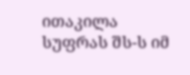ითაკილა სუფრას შს-ს იმ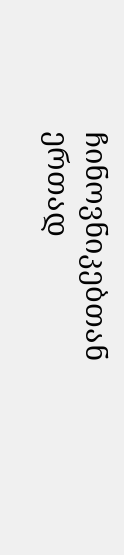ჩინოვნიკებთან ერთად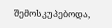შემოსკუპებოდა,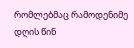რომლებმაც რამოდენიმე დღის წინ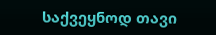საქვეყნოდ თავი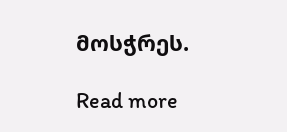მოსჭრეს.

Read more